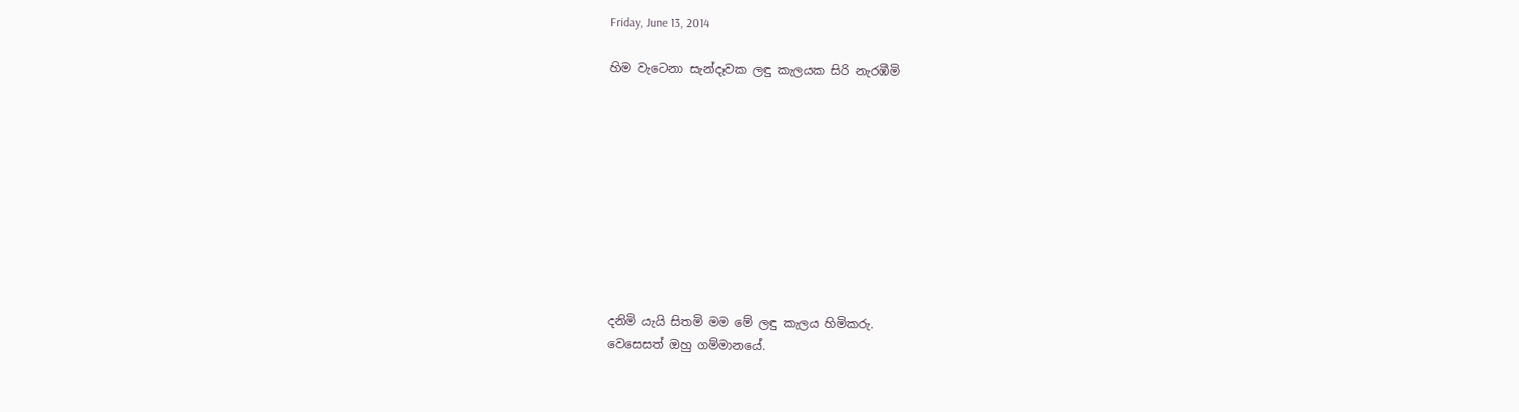Friday, June 13, 2014

හිම වැටෙනා සැන්දෑවක ලඳු කැලයක සිරි නැරඹීමි










දනිමි යැයි සිතමි මම මේ ලඳු කැලය හිමිකරු.
වෙසෙසත් ඔහු ගම්මානයේ.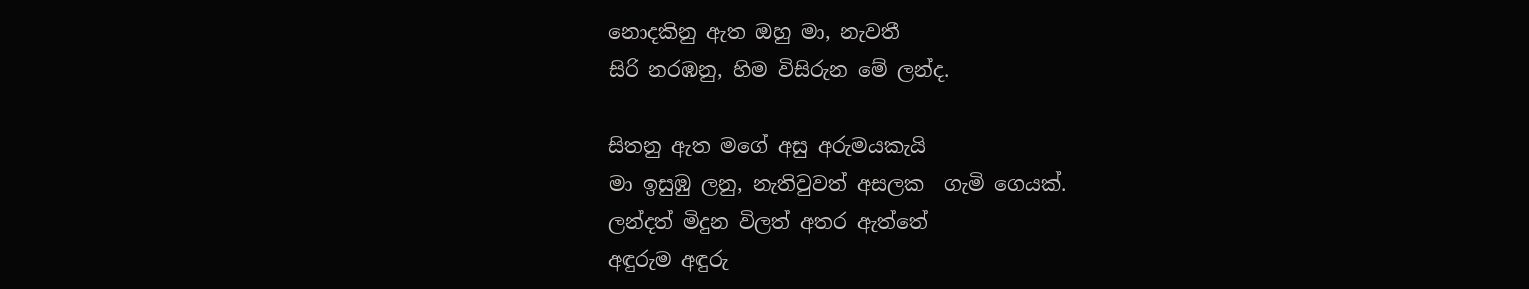නොදකිනු ඇත ඔහු මා, නැවතී
සිරි නරඹනු, හිම විසිරුන මේ ලන්ද.

සිතනු ඇත මගේ අසු අරුමයකැයි
මා ඉසුඹු ලනු, නැතිවුවත් අසලක  ගැමි ගෙයක්.
ලන්දත් මිදුන විලත් අතර ඇත්තේ
අඳුරුම අඳුරු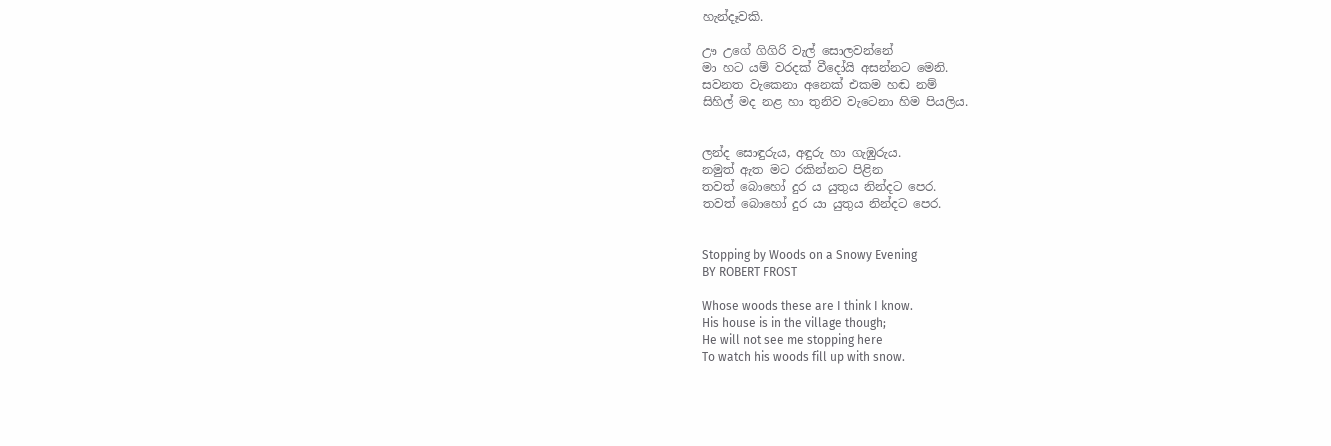හැන්දෑවකි.

ඌ උගේ ගිගිරි වැල් සොලවන්නේ
මා හට යම් වරදක් වීදෝයි අසන්නට මෙනි.
සවනත වැකෙනා අනෙක් එකම හඬ නම්
සිහිල් මද නළ හා තුනිව වැටෙනා හිම පියලිය.


ලන්ද සොඳුරුය, අඳුරු හා ගැඹුරුය.
නමුත් ඇත මට රකින්නට පිළින
තවත් බොහෝ දුර ය යුතුය නින්දට පෙර.
තවත් බොහෝ දුර යා යුතුය නින්දට පෙර.


Stopping by Woods on a Snowy Evening
BY ROBERT FROST

Whose woods these are I think I know.
His house is in the village though;
He will not see me stopping here
To watch his woods fill up with snow.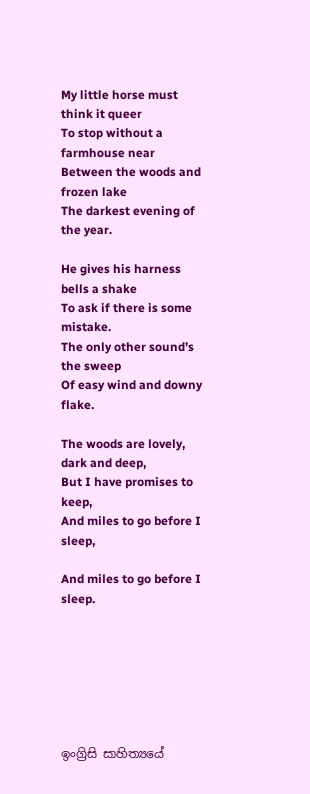My little horse must think it queer
To stop without a farmhouse near
Between the woods and frozen lake
The darkest evening of the year.

He gives his harness bells a shake
To ask if there is some mistake.
The only other sound’s the sweep
Of easy wind and downy flake.

The woods are lovely, dark and deep,
But I have promises to keep,
And miles to go before I sleep,

And miles to go before I sleep.







ඉංග්‍රිසි සාහිත්‍යයේ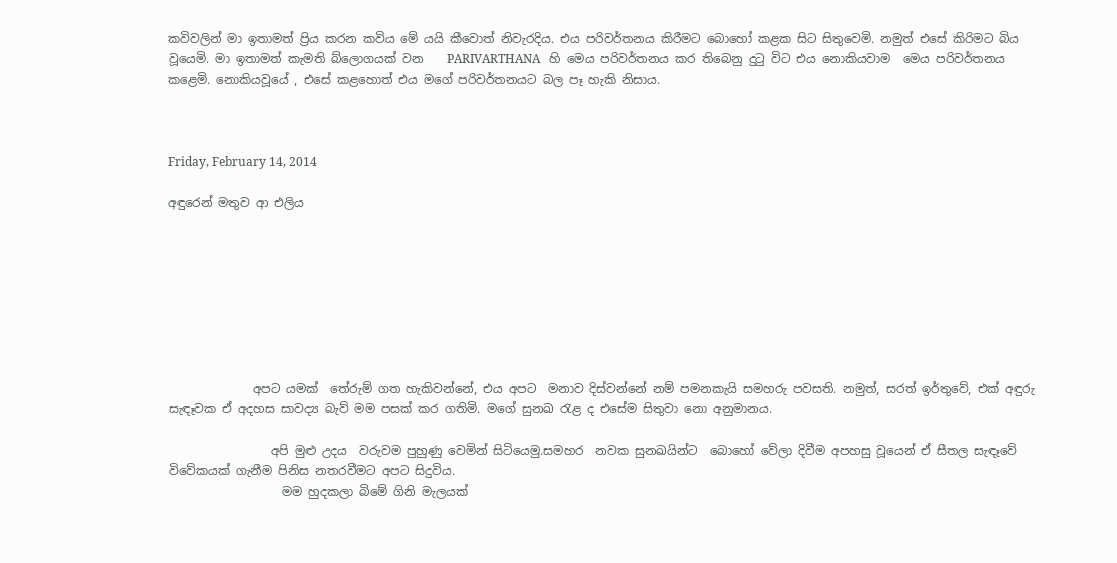කවිවලින් මා ඉතාමත් ප්‍රිය කරන කවිය මේ යයි කීවොත් නිවැරදිය. එය පරිවර්තනය කිරීමට බොහෝ කළක සිට සිතුවෙමි. නමුත් එසේ කිරිමට බිය වූයෙමි. මා ඉතාමත් කැමති බ්ලොගයක් වන    PARIVARTHANA   හි මෙය පරිවර්තනය කර තිබෙනු දු‍ටු විට එය නොකියවාම  මෙය පරිවර්තනය කළෙමි. නොකියවූයේ , එසේ කළහොත් එය මගේ පරිවර්තනයට බල පෑ හැකි නිසාය.



Friday, February 14, 2014

අඳුරෙන් මතුව ආ එලිය








              අපට යමක්  තේරුම් ගත හැකිවන්නේ, එය අපට  මනාව දිස්වන්නේ නම් පමනකැයි සමහරු පවසති. නමුත්, සරත් ඉර්තුවේ, එක් අඳුරු සැඳෑවක ඒ අදහස සාවද්‍ය බැව් මම පසක් කර ගතිමි. මගේ සුනඛ ‍රැළ ද එසේම සිතුවා නො අනුමානය.

                 අපි මුළු උදය  වරුවම පුහුණු වෙමින් සිටියෙමු.සමහර  නවක සුනඛයින්ට  බොහෝ වේලා දිවීම අපහසු වූයෙන් ඒ සීතල සැඳෑවේ විවේකයක් ගැනීම පිනිස නතරවීමට අපට සිදුවිය.
                   මම හුදකලා බිමේ ගිනි මැලයක්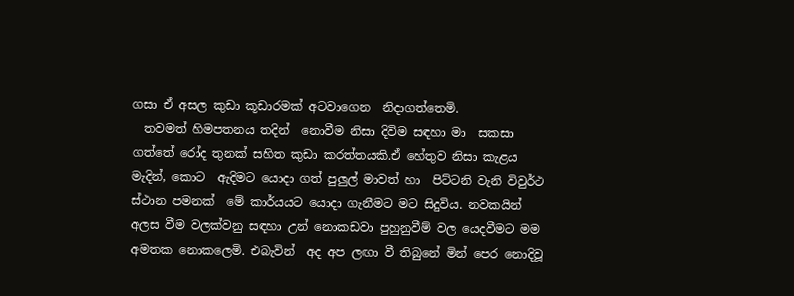ගසා ඒ අසල කුඩා කූඩාරමක් අටවාගෙන  නිදාගත්තෙමි.
  තවමත් හිමපතනය තදින්  නොවීම නිසා දිවිම සඳහා මා  සකසා ගත්තේ රෝද තුනක් සහිත කුඩා කරත්තයකි.ඒ හේතුව නිසා කැළය මැදින්, කොට  ඇදිමට යොදා ගත් පුලුල් මාවත් හා  පිට්ටනි වැනි විවුර්ථ ස්ථාන පමනක්  මේ කාර්යයට යොදා ගැනීමට මට සිදුවිය. නවකයින් අලස වීම වලක්වනු සඳහා උන් නොකඩවා පුහුනුවීම් වල යෙදවීමට මම අමතක නොකලෙමි. එබැවින්  අද අප ලඟා වී තිබුනේ මින් පෙර නොදිවූ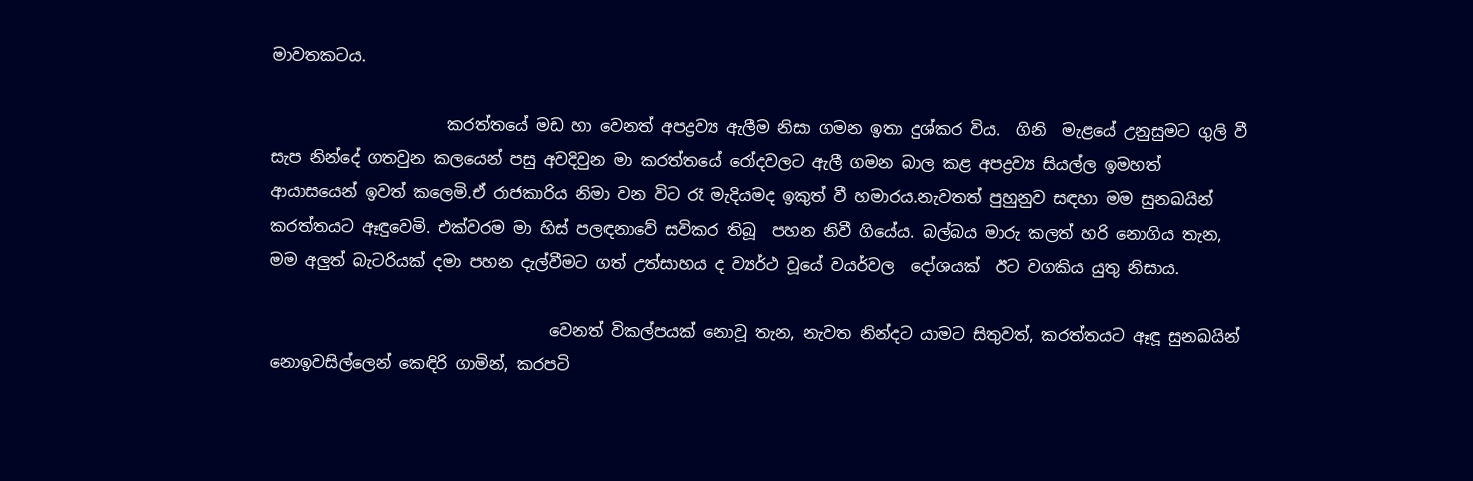මාවතකටය.

                      කරත්තයේ මඩ හා වෙනත් අපද්‍රව්‍ය ඇලීම නිසා ගමන ඉතා දුශ්කර විය.  ගිනි  මැළයේ උනුසුමට ගුලි වී සැප නින්දේ ගතවුන කලයෙන් පසු අවදිවුන මා කරත්තයේ රෝදවලට ඇලී ගමන බාල කළ අපද්‍රව්‍ය සියල්ල ඉමහත්  ආයාසයෙන් ඉවත් කලෙමි.ඒ රාජකාරිය නිමා වන විට රෑ මැදියමද ඉකුත් වී හමාරය.නැවතත් පුහුනුව සඳහා මම සුනඛයින් කරත්තයට ඈඳුවෙමි. එක්වරම මා හිස් පලඳනාවේ සවිකර තිබූ  පහන නිවී ගියේය. බල්බය මාරු කලත් හරි නොගිය තැන, මම අලුත් බැටරියක් දමා පහන දැල්වීමට ගත් උත්සාහය ද ව්‍යර්ථ වූයේ වයර්වල  දෝශයක්  ඊට වගකිය යුතු නිසාය.

                                   වෙනත් විකල්පයක් නොවූ තැන, නැවත නින්දට යාමට සිතුවත්, කරත්තයට ඈඳූ සුනඛයින් නොඉවසිල්ලෙන් කෙඳිරි ගාමින්, කරපටි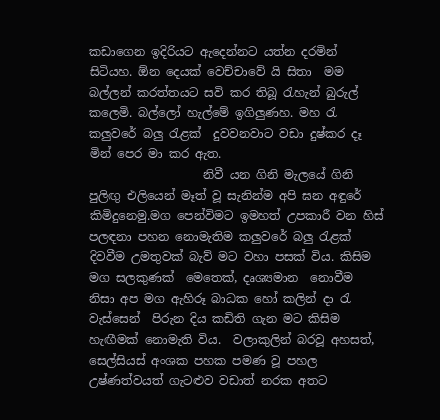කඩාගෙන ඉදිරියට ඇදෙන්නට යත්න දරමින් සිටියහ. ඕන දෙයක් වෙච්චාවේ යි සිතා  මම බල්ලන් කරත්තයට සවි කර තිබූ ‍රැහැන් බුරුල් කලෙමි. බල්ලෝ හැල්මේ ඉගිලුණහ. මහ ‍රැ කලුවරේ බලු ‍රැළක්  දුවවනවාට වඩා දුෂ්කර දෑ මින් පෙර මා කර ඇත.
                   නිවී යන ගිනි මැලයේ ගිනි පුලිඟු එලියෙන් මෑත් වූ සැනින්ම අපි ඝන අඳුරේ කිමිදුනෙමු.මග පෙන්විමට ඉමහත් උපකාරී වන හිස් පලඳනා පහන නොමැතිම කලුවරේ බලු ‍රැළක් දිවවීම උමතුවක් බැව් මට වහා පසක් විය. කිසිම මග සලකුණක්  මෙතෙක්, දෘශ්‍යමාන  නොවීම නිසා අප මග ඇහිරූ බාධක හෝ කලින් දා ‍රැ වැස්සෙන්  පිරුන දිය කඩිති ගැන මට කිසිම හැඟීමක් නොමැති විය.  වලාකුලින් බරවූ අහසත්, සෙල්සියස් අංශක පහක පමණ වූ පහල උෂ්ණත්වයත් ගැටළුව වඩාත් නරක අතට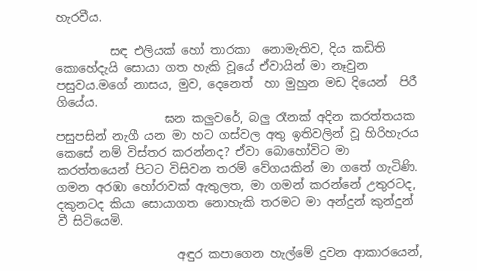හැරවීය.

         සඳ එලියක් හෝ තාරකා  නොමැතිව, දිය කඩිති කොහේදැයි සොයා ගත හැකි වූයේ ඒවායින් මා නෑවුන පසුවය.මගේ නාසය, මුව, දෙනෙත්  හා මුහුන මඩ දියෙන්  පිරී  ගියේය.
                  ඝන කලුවරේ, බලු රෑනක් අදින කරත්තයක පසුපසින් නැගී යන මා හට ගස්වල අතු ඉතිවලින් වූ හිරිහැරය කෙසේ නම් විස්තර කරන්නද? ඒවා බොහෝවිට මා කරත්තයෙන් පිටට විසිවන තරම් වේගයකින් මා ගතේ ගැටිණි. ගමන අරඹා හෝරාවක් ඇතුලත, මා ගමන් කරන්නේ උතුරටද, දකුනටද කියා සොයාගත නොහැකි තරමට මා අන්දුන් කුන්දුන් වී සිටියෙමි.

                    අඳුර කපාගෙන හැල්මේ දුවන ආකාරයෙන්,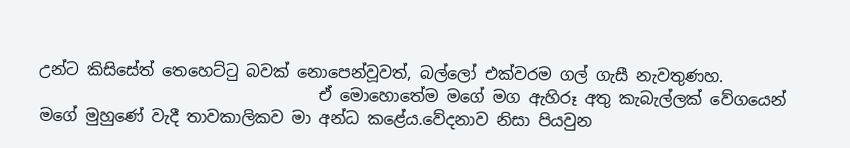උන්ට කිසිසේත් තෙහෙට්‍ටු බවක් නොපෙන්වූවත්, බල්ලෝ එක්වරම ගල් ගැසී නැවතුණහ.
                                   ඒ මොහොතේම මගේ මග ඇහිරූ අතු කැබැල්ලක් වේගයෙන් මගේ මුහුණේ වැදී තාවකාලිකව මා අන්ධ කළේය.වේදනාව නිසා පියවුන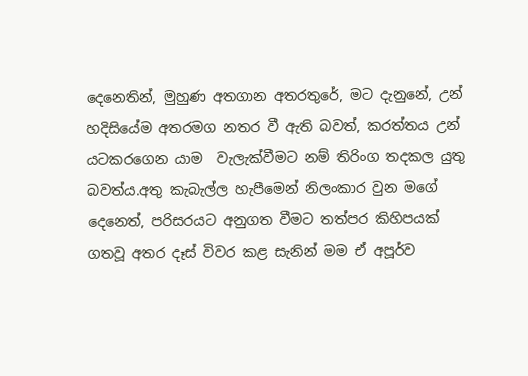දෙනෙතින්, මුහුණ අතගාන අතරතුරේ, මට දැනුනේ, උන් හදිසියේම අතරමග නතර වී ඇති බවත්, කරත්තය උන් යටකරගෙන යාම  වැලැක්වීමට නම් තිරිංග තදකල යුතු බවත්ය.අතු කැබැල්ල හැපීමෙන් නිලංකාර වුන මගේ දෙනෙත්, පරිසරයට අනුගත වීමට තත්පර කිහිපයක් ගතවූ අතර දෑස් විවර කළ සැනින් මම ඒ අපූර්ව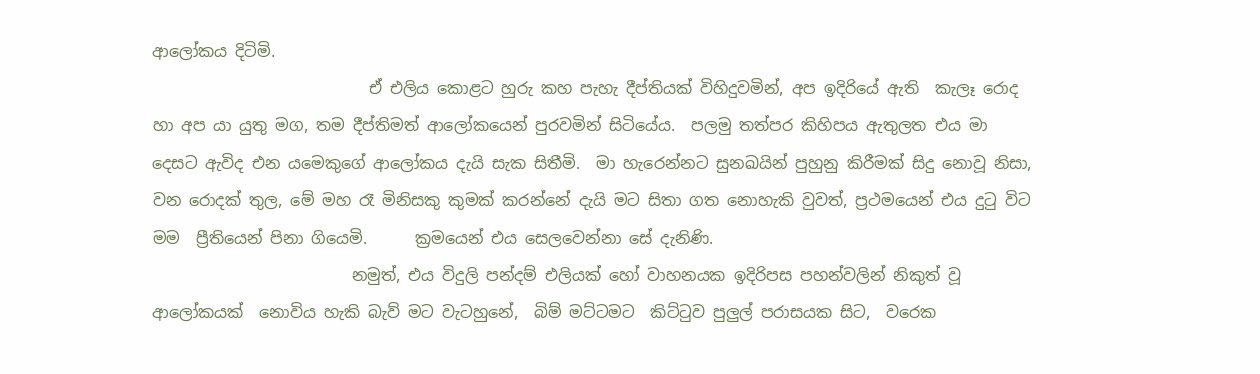ආලෝකය දිටිමි.
                           ඒ එලිය කොළට හුරු කහ පැහැ දීප්තියක් විහිදුවමින්, අප ඉදිරියේ ඇති  කැලෑ රොද හා අප යා යුතු මග, තම දීප්තිමත් ආලෝකයෙන් පුරවමින් සිටියේය.  පලමු තත්පර කිහිපය ඇතුලත එය මා දෙසට ඇවිද එන යමෙකුගේ ආලෝකය දැයි සැක සිතීමි.  මා හැරෙන්නට සුනඛයින් පුහුනු කිරීමක් සිදු නොවූ නිසා, වන රොදක් තුල, මේ මහ රෑ මිනිසකු කුමක් කරන්නේ දැයි මට සිතා ගත නොහැකි වුවත්, ප්‍රථමයෙන් එය දු‍ටු විට මම  ප්‍රීතියෙන් පිනා ගියෙමි.      ක්‍රමයෙන් එය සෙලවෙන්නා සේ දැනිණි.
                         නමුත්, එය විදුලි පන්දම් එලියක් හෝ වාහනයක ඉදිරිපස පහන්වලින් නිකුත් වූ ආලෝකයක්  නොවිය හැකි බැව් මට වැටහුනේ,  බිම් මට්ටමට  කිට්‍ටුව පුලුල් පරාසයක සිට,  වරෙක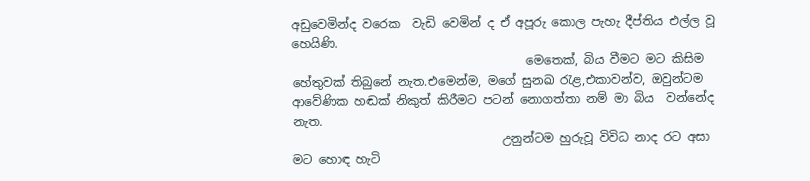අඩුවෙමින්ද වරෙක  වැඩි වෙමින් ද ඒ අපූරු කොල පැහැ දීප්තිය එල්ල වූ හෙයිණි.
                                       මෙතෙක්, බිය වීමට මට කිසිම හේතුවක් තිබුනේ නැත.එමෙන්ම, මගේ සුනඛ ‍රැළ,එකාවන්ව, ඔවුන්ටම ආවේණික හඬක් නිකුත් කිරීමට පටන් නොගත්තා නම් මා බිය  වන්නේද නැත.
                                   උනුන්ටම හුරුවූ විවිධ නාද රට අසා මට හොඳ හැටි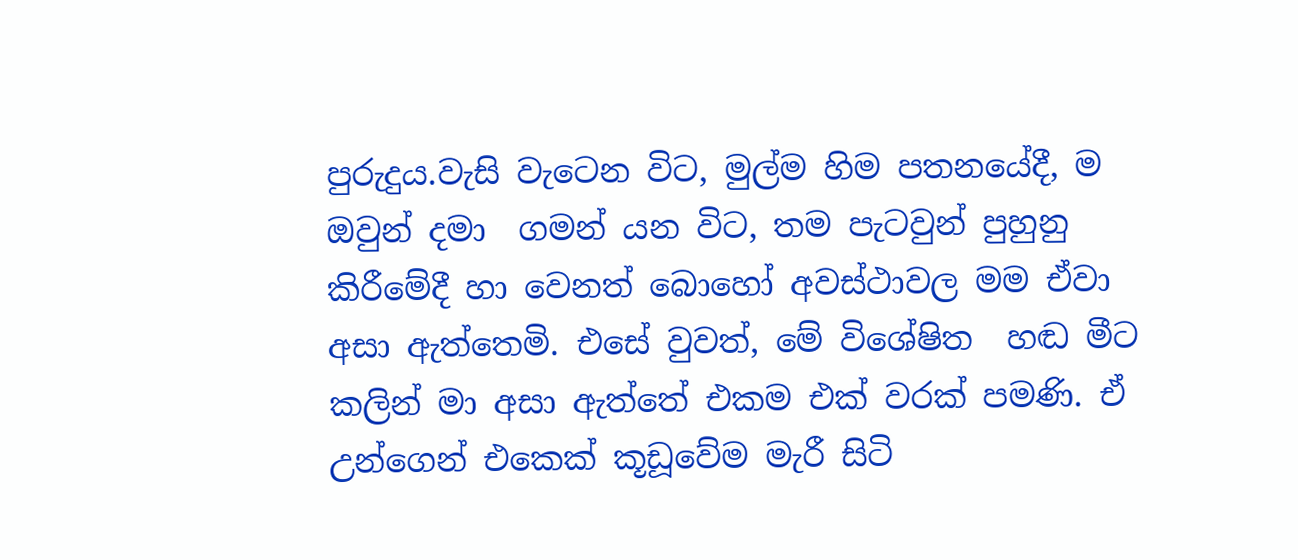පුරුදුය.වැසි වැටෙන විට, මුල්ම හිම පතනයේදී, ම ඔවුන් දමා  ගමන් යන විට, තම පැටවුන් පුහුනු කිරීමේදී හා වෙනත් බොහෝ අවස්ථාවල මම ඒවා අසා ඇත්තෙමි. එසේ වුවත්, මේ විශේෂිත  හඬ මීට කලින් මා අසා ඇත්තේ එකම එක් වරක් පමණි. ඒ උන්ගෙන් එකෙක් කූඩූවේම මැරී සිටි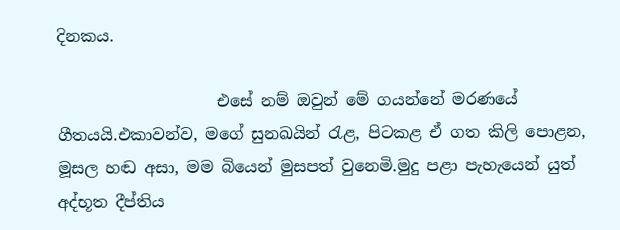දිනකය.

                    එසේ නම් ඔවුන් මේ ගයන්නේ මරණයේ ගීතයයි.එකාවන්ව, මගේ සුනඛයින් ‍රැළ, පිටකළ ඒ ගත කිලි පොළන, මූසල හඬ අසා, මම බියෙන් මුසපත් වුනෙමි.මුදු පළා පැහැයෙන් යුත් අද්භූත දීප්තිය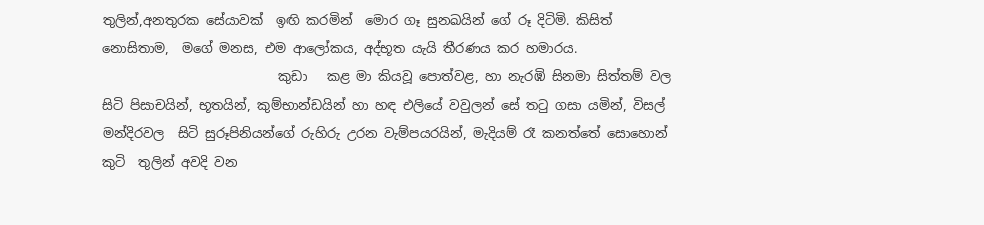තුලින්,අනතුරක සේයාවක්  ඉඟි කරමින්  මොර ගෑ සුනඛයින් ගේ රූ දිටිමි. කිසිත් නොසිතාම,  මගේ මනස, එම ආලෝකය, අද්භූත යැයි තීරණය කර හමාරය.
                           කුඩා   කළ මා කියවූ පොත්වළ, හා නැරඹි සිනමා සිත්තම් වල සිටි පිසාචයින්, භූතයින්, කුම්භාන්ඩයින් හා හඳ එලියේ වවුලන් සේ ත‍ටු ගසා යමින්, විසල් මන්දිරවල  සිටි සුරූපිනියන්ගේ රුහිරු උරන වැම්පයරයින්, මැදියම් රෑ කනත්තේ සොහොන්  කුටි  තුලින් අවදි වන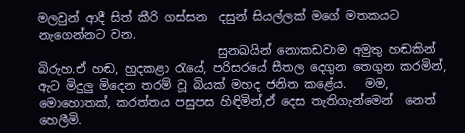මලවුන් ආදී සිත් කීරි ගස්සන  දසුන් සියල්ලක් මගේ මතකයට නැගෙන්නට වන.
                              සුනඛයින් නොකඩවාම අමුතු හඬකින් බිරුහ.ඒ හඬ, හුදකළා ‍රැයේ, පරිසරයේ සීතල දෙගුන තෙගුන කරමින්, ඇට මිදුලු මිදෙන තරම් වූ බියක් මහද ජනිත කළේය.   මම, මොහොතක්, කරත්තය පසුපස හිඳිමින්,ඒ දෙස තැතිගැන්මෙන්  නෙත් හෙලීමි.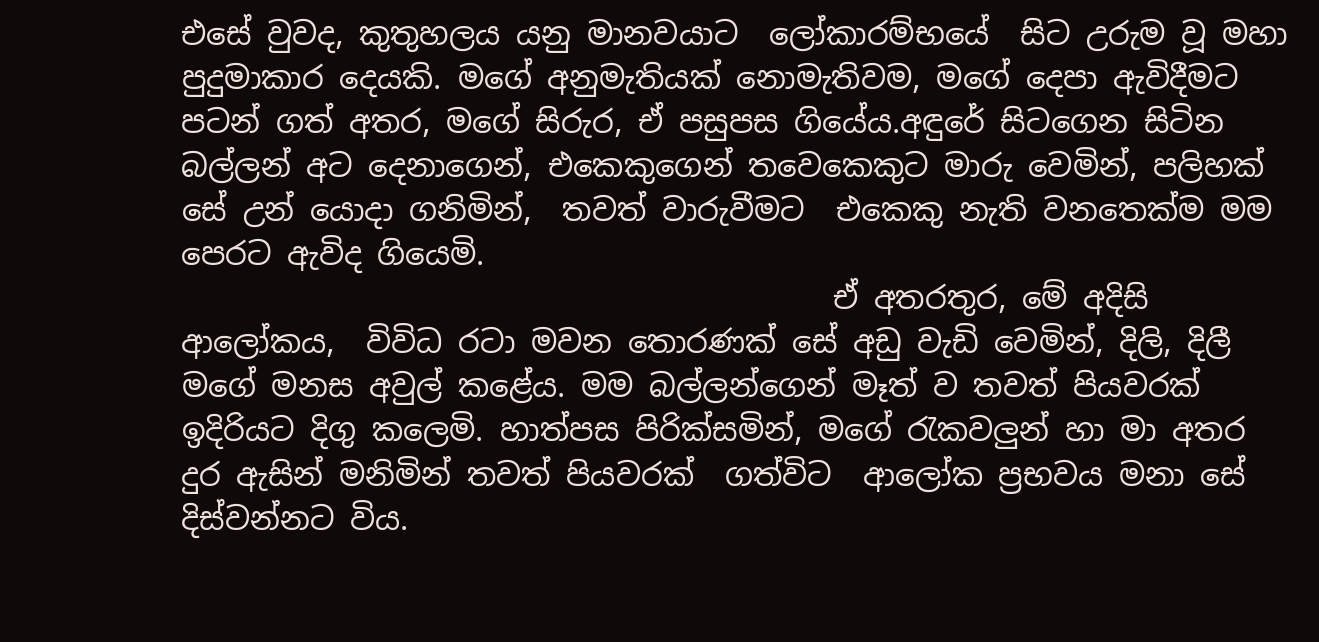එසේ වුවද, කුතුහලය යනු මානවයාට  ලෝකාරම්භයේ  සිට උරුම වූ මහා පුදුමාකාර දෙයකි. මගේ අනුමැතියක් නොමැතිවම, මගේ දෙපා ඇවිදීමට පටන් ගත් අතර, මගේ සිරුර, ඒ පසුපස ගියේය.අඳුරේ සිටගෙන සිටින බල්ලන් අට දෙනාගෙන්, එකෙකුගෙන් තවෙකෙකුට මාරු වෙමින්, පලිහක් සේ උන් යොදා ගනිමින්,  තවත් වාරුවීමට  එකෙකු නැති වනතෙක්ම මම පෙරට ඇවිද ගියෙමි.
                                          ඒ අතරතුර, මේ අදිසි ආලෝකය,  විවිධ රටා මවන තොරණක් සේ අඩු වැඩි වෙමින්, දිලි, දිලී  මගේ මනස අවුල් කළේය. මම බල්ලන්ගෙන් මෑත් ව තවත් පියවරක් ඉදිරියට දිගු කලෙමි. හාත්පස පිරික්සමින්, මගේ ‍රැකවලුන් හා මා අතර දුර ඇසින් මනිමින් තවත් පියවරක්  ගත්විට  ආලෝක ප්‍රභවය මනා සේ දිස්වන්නට විය.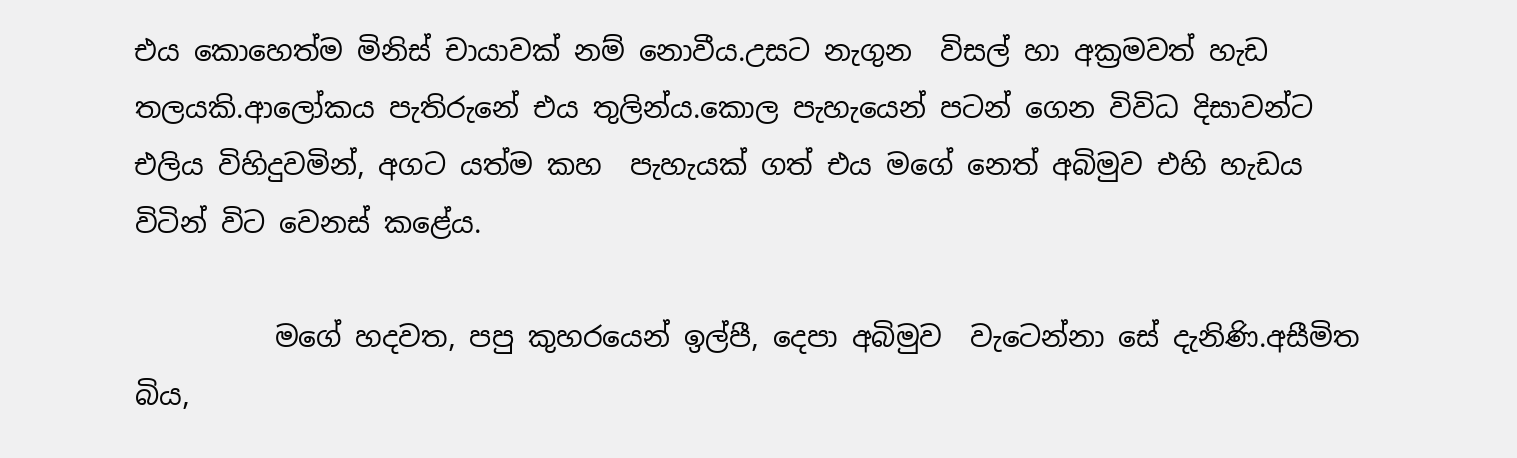එය කොහෙත්ම මිනිස් චායාවක් නම් නොවීය.උසට නැගුන  විසල් හා අක්‍රමවත් හැඩ තලයකි.ආලෝකය පැතිරුනේ එය තුලින්ය.කොල පැහැයෙන් පටන් ගෙන විවිධ දිසාවන්ට එලිය විහිදුවමින්, අගට යත්ම කහ  පැහැයක් ගත් එය මගේ නෙත් අබිමුව එහි හැඩය විටින් විට වෙනස් කළේය.

          මගේ හදවත, පපු කුහරයෙන් ඉල්පී, දෙපා අබිමුව  වැටෙන්නා සේ දැනිණි.අසීමිත බිය,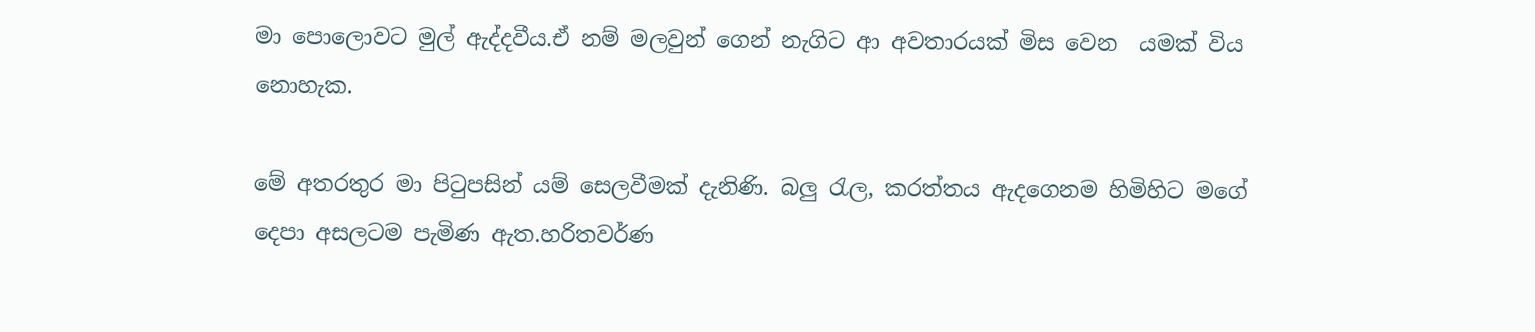මා පොලොවට මුල් ඇද්දවීය.ඒ නම් මලවුන් ගෙන් නැගිට ආ අවතාරයක් මිස වෙන  යමක් විය නොහැක.

මේ අතරතුර මා පි‍ටුපසින් යම් සෙලවීමක් දැනිණි. බලු ‍රැල, කරත්තය ඇදගෙනම හිමිහිට මගේ දෙපා අසලටම පැමිණ ඇත.හරිතවර්ණ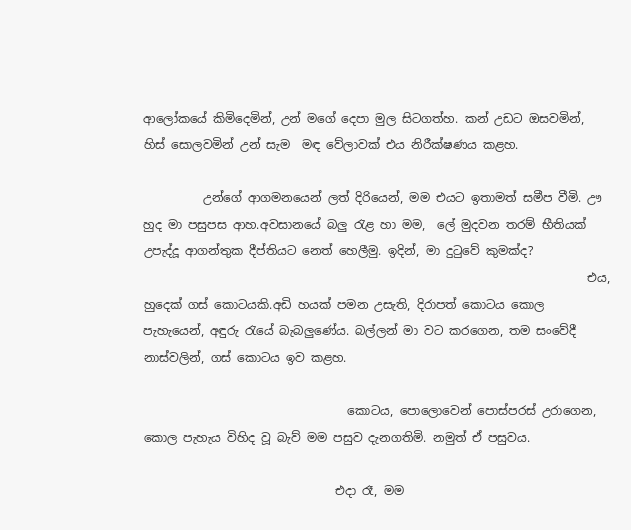ආලෝකයේ කිමිදෙමින්, උන් මගේ දෙපා මුල සිටගත්හ. කන් උඩට ඔසවමින්, හිස් සොලවමින් උන් සැම  මඳ වේලාවක් එය නිරීක්ෂණය කළහ.

          උන්ගේ ආගමනයෙන් ලත් දිරියෙන්, මම එයට ඉතාමත් සමීප වීමි. ඌ හුද මා පසුපස ආහ.අවසානයේ බලු ‍රැළ හා මම,  ලේ මුදවන තරම් භීතියක් උපැද්දූ ආගන්තුක දීප්තියට නෙත් හෙලීමු. ඉදින්, මා දු‍ටුවේ කුමක්ද?
                                                                          එය, හුදෙක් ගස් කොටයකි.අඩි හයක් පමන උසැති, දිරාපත් කොටය කොල පැහැයෙන්, අඳුරු ‍රැයේ බැබලුණේය. බල්ලන් මා වට කරගෙන, තම සංවේදී නාස්වලින්, ගස් කොටය ඉව කළහ.

                                  කොටය, පොලොවෙන් පොස්පරස් උරාගෙන, කොල පැහැය විහිද වූ බැව් මම පසුව දැනගතිමි. නමුත් ඒ පසුවය.

                                එදා රෑ, මම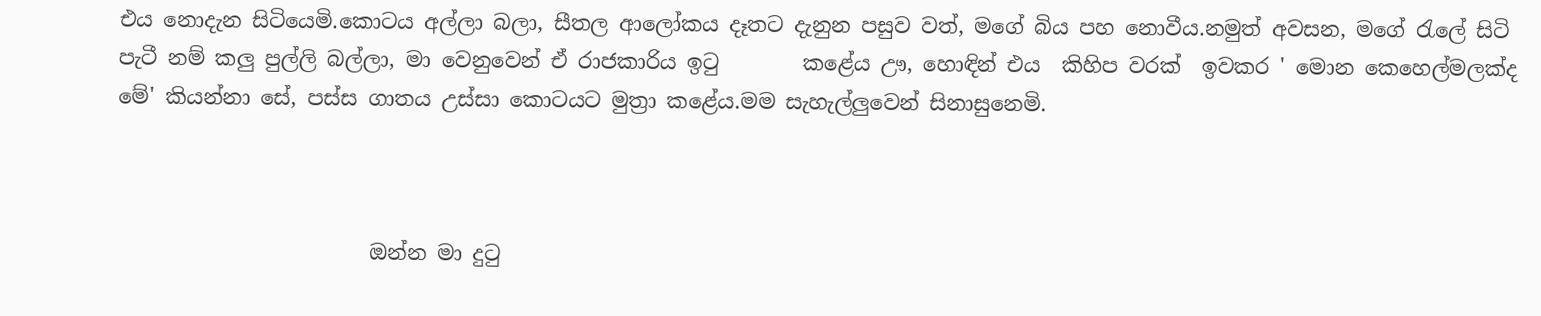එය නොදැන සිටියෙමි.කොටය අල්ලා බලා, සීතල ආලෝකය දෑතට දැනුන පසුව වත්, මගේ බිය පහ නොවීය.නමුත් අවසන, මගේ ‍රැලේ සිටි  පැටී නම් කලු පුල්ලි බල්ලා, මා වෙනුවෙන් ඒ රාජකාරිය ඉ‍ටු        කළේය ඌ, හොඳින් එය  කිහිප වරක්  ඉවකර ' මොන කෙහෙල්මලක්ද මේ' කියන්නා සේ, පස්ස ගාතය උස්සා කොටයට මුත්‍රා කළේය.මම සැහැල්ලුවෙන් සිනාසුනෙමි.



                        ඔන්න මා දු‍ටු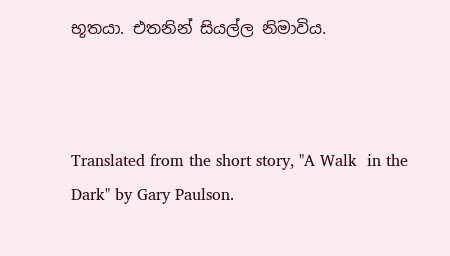භූතයා. එතනින් සියල්ල නිමාවිය.



Translated from the short story, "A Walk  in the Dark" by Gary Paulson.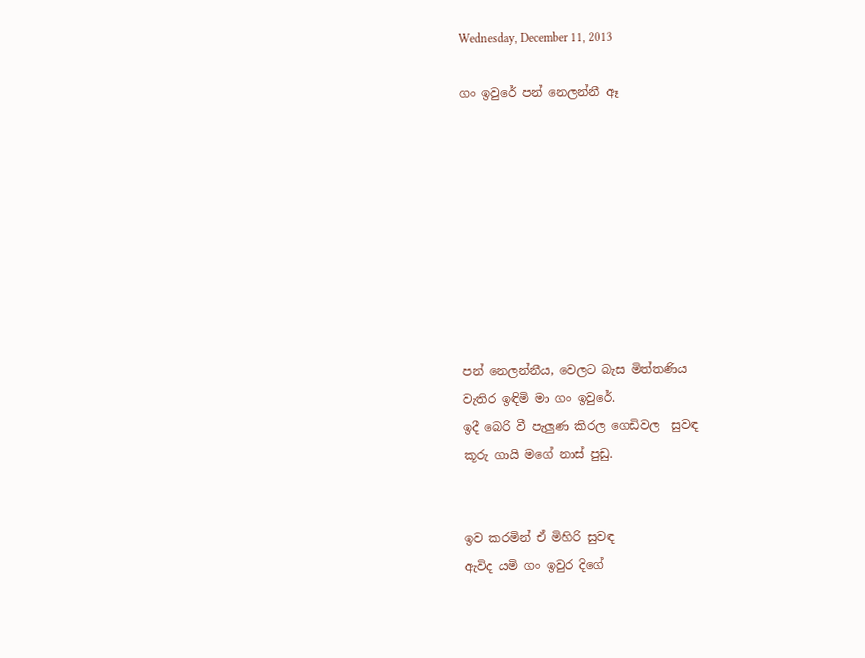Wednesday, December 11, 2013

ගං ඉවුරේ පන් නෙලන්නී ඈ









පන් නෙලන්නීය, වෙලට බැස මිත්තණිය
වැතිර ඉඳිමි මා ගං ඉවුරේ.
ඉදී බෙරි වී පැලුණ කිරල ගෙඩිවල  සුවඳ
කූරු ගායි මගේ නාස් පුඩු.


ඉව කරමින් ඒ මිහිරි සුවඳ
ඇවිද යමි ගං ඉවුර දිගේ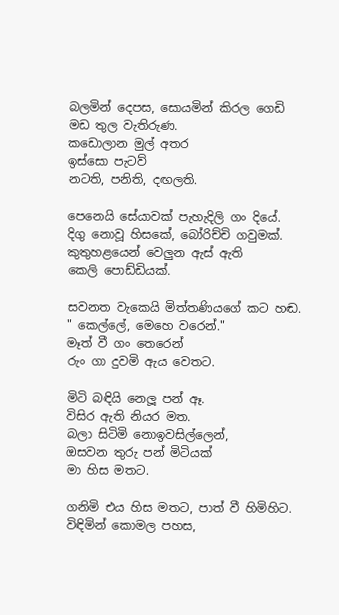බලමින් දෙපස, සොයමින් කිරල ගෙඩි
මඩ තුල වැතිරුණ.
කඩොලාන මුල් අතර
ඉස්සො පැටව්
නටති, පනිති, දඟලති.

පෙනෙයි සේයාවක් පැහැදිලි ගං දියේ.
දිගු නොවූ හිසකේ, බෝරිච්චි ගවුමක්.
කුතුහළයෙන් වෙලුන ඇස් ඇති
කෙලි පොඩ්ඩියක්.

සවනත වැකෙයි මිත්තණියගේ කට හඬ.
" කෙල්ලේ, මෙහෙ වරෙන්."
මෑත් වී ගං තෙරෙන්
රුං ගා දුවමි ඇය වෙතට.

මිටි බඳියි නෙලූ පන් ඈ.
විසිර ඇති නියර මත.
බලා සිටිමි නොඉවසිල්ලෙන්,
ඔසවන තුරු පන් මිටියක්
මා හිස මතට.

ගනිමි එය හිස මතට, පාත් වී හිමිහිට.
විඳිමින් කොමල පහස,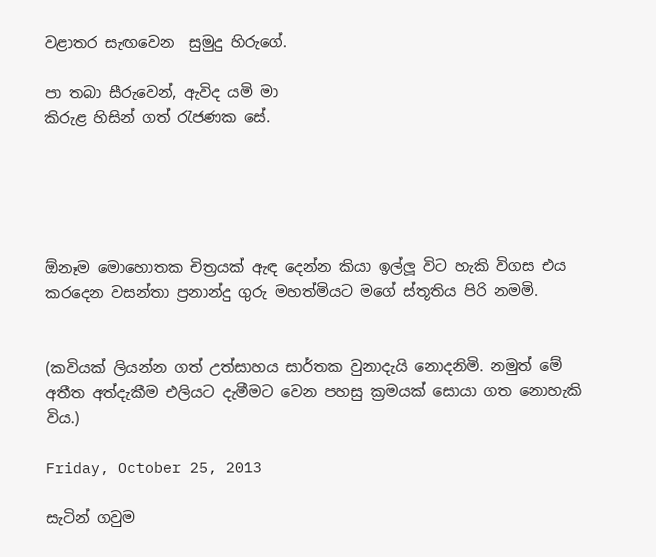වළාතර සැඟවෙන  සුමුදු හිරුගේ.

පා තබා සීරුවෙන්, ඇවිද යමි මා
කිරුළ හිසින් ගත් ‍රැජණක සේ.





ඕනෑම මොහොතක චිත්‍රයක් ඇඳ දෙන්න කියා ඉල්ලූ විට හැකි විගස එය කරදෙන වසන්තා ප්‍රනාන්දු ගුරු මහත්මියට මගේ ස්තූතිය පිරි නමමි.


(කවියක් ලියන්න ගත් උත්සාහය සාර්තක වුනාදැයි නොදනිමි. නමුත් මේ අතීත අත්දැකීම එලියට දැමීමට වෙන පහසු ක්‍රමයක් සොයා ගත නොහැකි විය.)

Friday, October 25, 2013

සැටින් ගවුම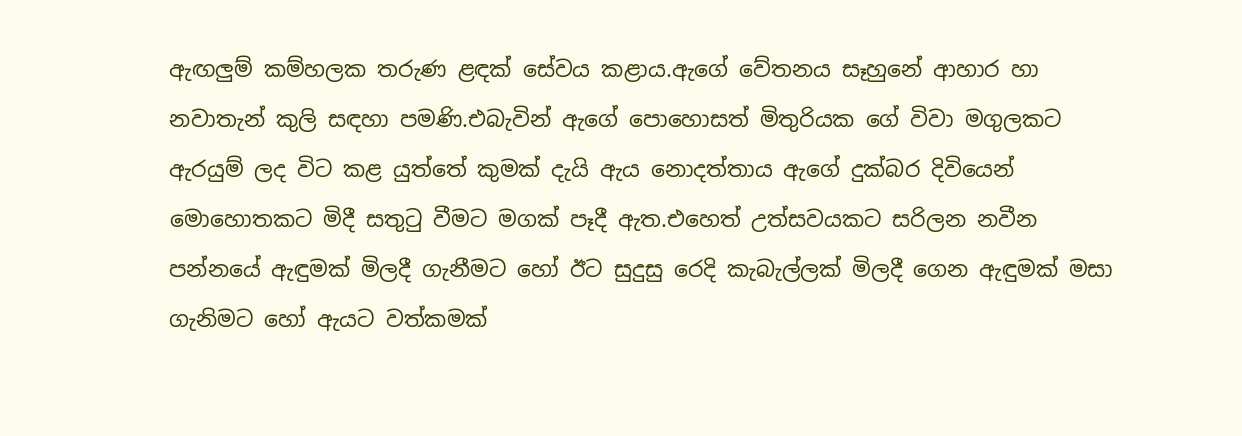ඇඟලුම් කම්හලක තරුණ ළඳක් සේවය කළාය.ඇගේ වේතනය සෑහුනේ ආහාර හා නවාතැන් කුලි සඳහා පමණි.එබැවින් ඇගේ පොහොසත් මිතුරියක ගේ විවා මගුලකට ඇරයුම් ලද විට කළ යුත්තේ කුමක් දැයි ඇය නොදත්තාය ඇගේ දුක්බර දිවියෙන් මොහොතකට මිදී සතු‍ටු වීමට මගක් පෑදී ඇත.එහෙත් උත්සවයකට සරිලන නවීන පන්නයේ ඇඳුමක් මිලදී ගැනීමට හෝ ඊට සුදුසු රෙදි කැබැල්ලක් මිලදී ගෙන ඇඳුමක් මසා ගැනිමට හෝ ඇයට වත්කමක්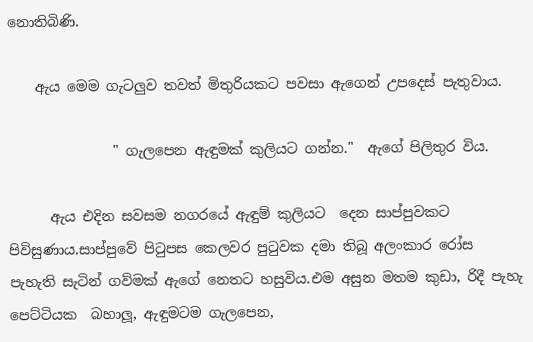නොතිබිණි.

    ඇය මෙම ගැටලුව තවත් මිතුරියකට පවසා ඇගෙන් උපදෙස් පැතුවාය.

               " ගැලපෙන ඇඳුමක් කුලියට ගන්න."  ඇගේ පිලිතුර විය.

      ඇය එදින සවසම නගරයේ ඇඳුම් කුලියට  දෙන සාප්පුවකට පිවිසුණාය.සාප්පුවේ පි‍ටුපස කෙලවර පු‍ටුවක දමා තිබූ අලංකාර රෝස පැහැති සැටින් ගව්මක් ඇගේ නෙතට හසුවිය.එම අසුන මතම කුඩා, රිදී පැහැ පෙට්ටියක  බහාලූ, ඇඳුමටම ගැලපෙන,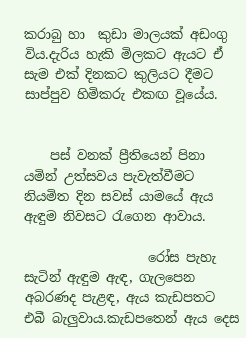කරාබු හා  කුඩා මාලයක් අඩංගු විය.දැරිය හැකි මිලකට ඇයට ඒ සැම එක් දිනකට කුලියට දීමට  සාප්පුව හිමිකරු එකඟ වූයේය.


    පස් වනක් ප්‍රීතියෙන් පිනා යමින් උත්සවය පැවැත්වීමට නියමිත දින සවස් යාමයේ ඇය ඇඳුම නිවසට ‍රැගෙන ආවාය.

                   රෝස පැහැ සැටින් ඇඳුම ඇඳ, ගැලපෙන අබරණද පැළඳ, ඇය කැඩපතට එබී බැලුවාය.කැඩපතෙන් ඇය දෙස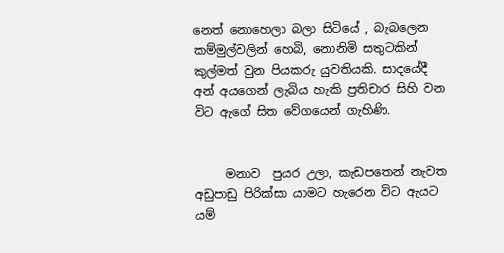නෙත් නොහෙලා බලා සිටියේ , බැබලෙන කම්මුල්වලින් හෙබි, නොනිමි සතුටකින් කුල්මත් වුන පියකරු යුවතියකි. සාදයේදී අන් අයගෙන් ලැබිය හැකි ප්‍රතිචාර සිහි වන විට ඇගේ සිත වේගයෙන් ගැහිණි.


     මනාව  පුයර උලා, කැඩපතෙන් නැවත අඩුපාඩු පිරික්සා යාමට හැරෙන විට ඇයට යම්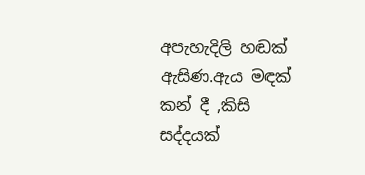අපැහැදිලි හඬක් ඇසිණ.ඇය මඳක් කන් දී ,කිසි සද්දයක්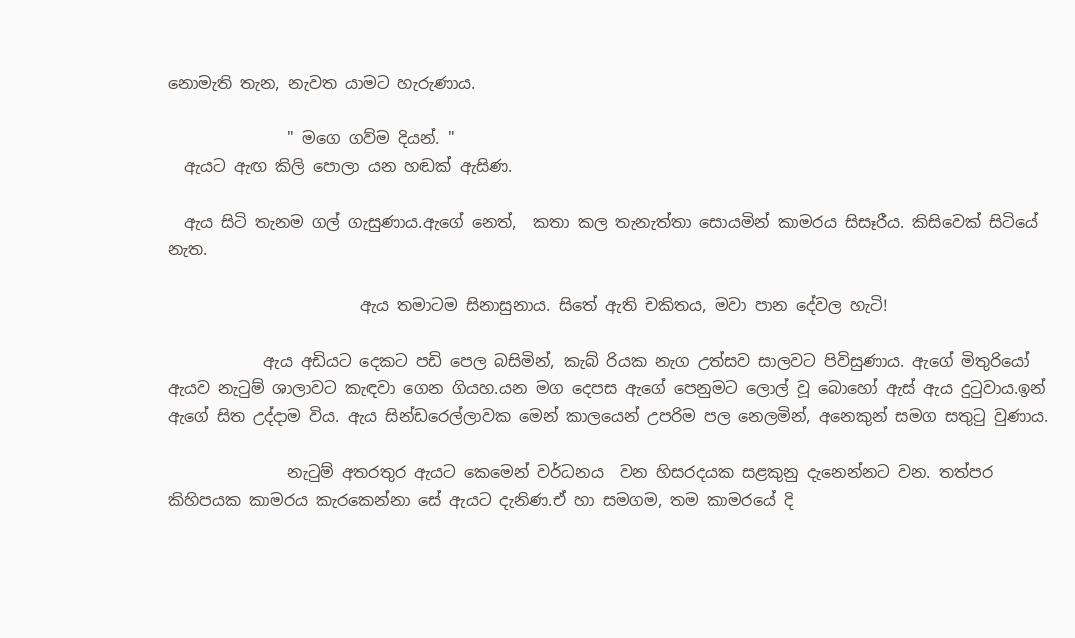නොමැති තැන, නැවත යාමට හැරුණාය.

               " මගෙ ගව්ම දියන්. "
  ඇයට ඇඟ කිලි පොලා යන හඬක් ඇසිණ.

  ඇය සිටි තැනම ගල් ගැසුණාය.ඇගේ නෙත්,  කතා කල තැනැත්තා සොයමින් කාමරය සිසෑරීය. කිසිවෙක් සිටියේ නැත.

                        ඇය තමාටම සිනාසුනාය. සිතේ ඇති චකිතය, මවා පාන දේවල හැටි!

            ඇය අඩියට දෙකට පඩි පෙල බසිමින්, කැබ් රියක නැග උත්සව සාලවට පිවිසුණාය. ඇගේ මිතුරියෝ ඇයව නැ‍ටුම් ශාලාවට කැඳවා ගෙන ගියහ.යන මග දෙපස ඇගේ පෙනුමට ලොල් වූ බොහෝ ඇස් ඇය දු‍ටුවාය.ඉන් ඇගේ සිත උද්දාම විය. ඇය සින්ඩරෙල්ලාවක මෙන් කාලයෙන් උපරිම පල නෙලමින්, අනෙකුන් සමග සතු‍ටු වුණාය.

               නැ‍ටුම් අතරතුර ඇයට කෙමෙන් වර්ධනය  වන හිසරදයක සළකුනු දැනෙන්නට වන. තත්පර කිහිපයක කාමරය කැරකෙන්නා සේ ඇයට දැනිණ.ඒ හා සමගම, තම කාමරයේ දි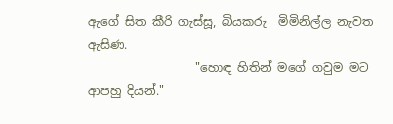ඇගේ සිත කීරි ගැස්සූ, බියකරු  මිමිනිල්ල නැවත ඇසිණ.
                  "හොඳ හිතින් මගේ ගවුම මට ආපහු දියන්."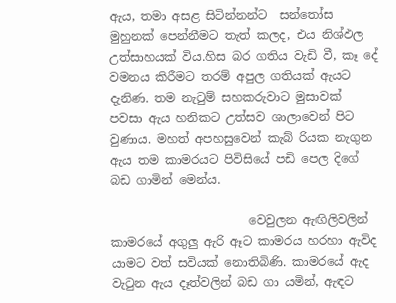ඇය, තමා අසළ සිටින්නන්ට  සන්තෝස මුහුනක් පෙන්නීමට තැත් කලද, එය නිශ්ඵල උත්සාහයක් විය.හිස බර ගතිය වැඩි වී, කෑ දේ  වමනය කිරීමට තරම් අපුල ගතියක් ඇයට දැනිණ. තම නැ‍ටුම් සහකරුවාට මුසාවක් පවසා ඇය හනිකට උත්සව ශාලාවෙන් පිට වුණාය. මහත් අපහසුවෙන් කැබ් රියක නැගුන ඇය තම කාමරයට පිවිසියේ පඩි පෙල දිගේ බඩ ගාමින් මෙන්ය.

                       වෙවුලන ඇඟිලිවලින් කාමරයේ අගුලු ඇරි ඈට කාමරය හරහා ඇවිද යාමට වත් සවියක් නොතිබිණි. කාමරයේ ඇද වැ‍ටුන ඇය දෑත්වලින් බඩ ගා යමින්, ඇඳට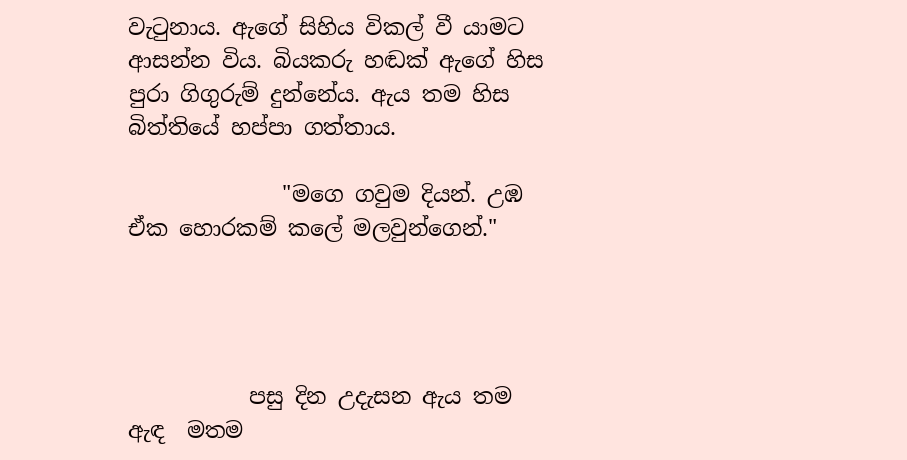වැ‍ටුනාය. ඇගේ සිහිය විකල් වී යාමට ආසන්න විය. බියකරු හඬක් ඇගේ හිස පුරා ගිගුරුම් දුන්නේය. ඇය තම හිස බිත්තියේ හප්පා ගත්තාය.

              "මගෙ ගවුම දියන්. උඹ ඒක හොරකම් කලේ මලවුන්ගෙන්."




           පසු දින උදැසන ඇය තම ඇඳ  මතම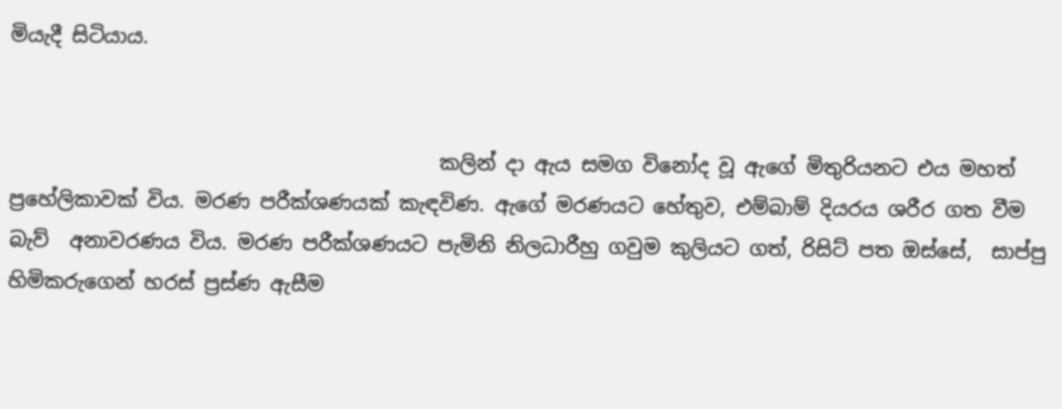මියැදී සිටියාය.


                                           කලින් දා ඇය සමග විනෝද වූ ඇගේ මිතුරියනට එය මහත් ප්‍රහේලිකාවක් විය. මරණ පරීක්ශණයක් කැඳවිණ. ඇගේ මරණයට හේතුව, එම්බාම් දියරය ශරීර ගත වීම බැව්  අනාවරණය විය. මරණ පරීක්ශණයට පැමිනි නිලධාරීහු ගවුම කුලියට ගත්, රිසිට් පත ඔස්සේ,  සාප්පු හිමිකරුගෙන් හරස් ප්‍රස්ණ ඇසීම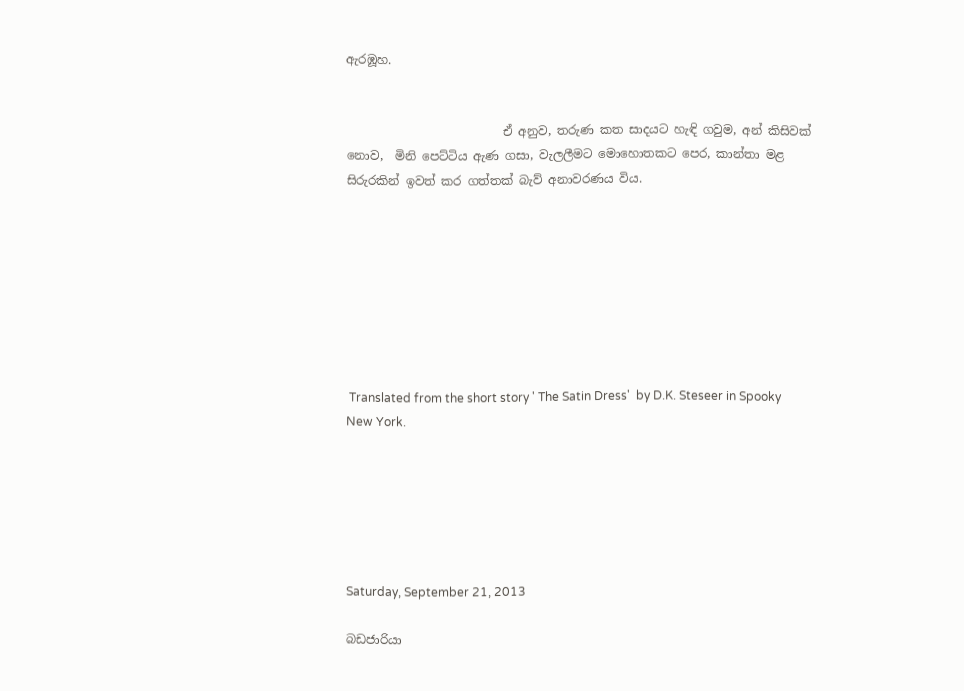ඇරඹූහ.


                          ඒ අනුව, තරුණ කත සාදයට හැඳි ගවුම, අන් කිසිවක් නොව,  මිනි පෙට්ටිය ඇණ ගසා, වැලලීමට මොහොතකට පෙර, කාන්තා මළ සිරුරකින් ඉවත් කර ගත්තක් බැව් අනාවරණය විය.








 Translated from the short story ' The Satin Dress'  by D.K. Steseer in Spooky New York.






Saturday, September 21, 2013

බඩජාරියා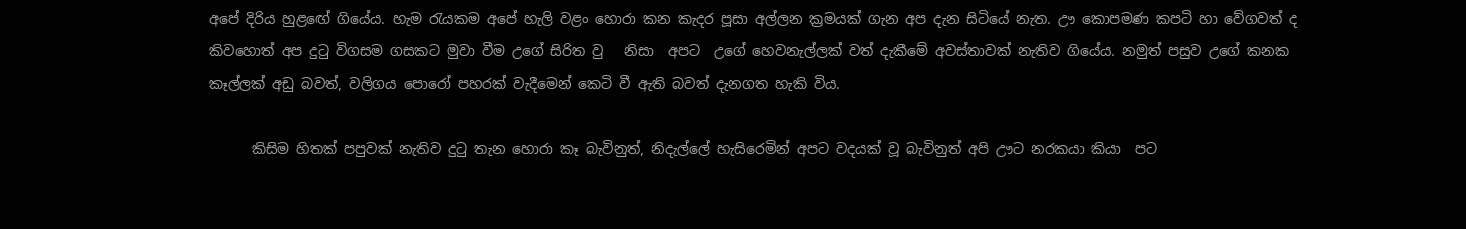අපේ දිරිය හුළ‍ඟේ ගියේය. හැම ‍රැයකම අපේ හැලි වළං හොරා කන කැදර පූසා අල්ලන ක්‍රමයක් ගැන අප දැන සිටියේ නැත. ඌ කොපමණ කපටි හා වේගවත් ද කිවහොත් අප දු‍ටු විගසම ගසකට මුවා වීම උගේ සිරිත වු   නිසා  අපට  උගේ හෙවනැල්ලක් වත් දැකීමේ අවස්තාවක් නැතිව ගියේය. නමුත් පසුව උගේ කනක කෑල්ලක් අඩු බවත්, වලිගය පොරෝ පහරක් වැදීමෙන් කෙටි වී ඇති බවත් දැනගත හැකි විය.

      කිසිම හිතක් පපුවක් නැතිව දු‍ටු තැන හොරා කෑ බැවිනුත්, නිදැල්ලේ හැසිරෙමින් අපට වදයක් වූ බැවිනුත් අපි ඌට නරකයා කියා  පට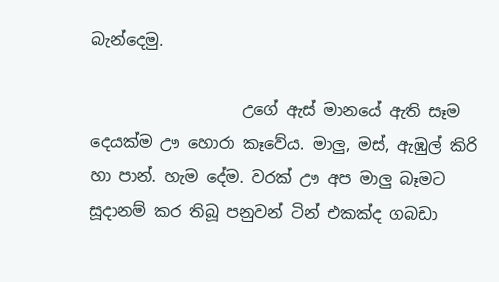බැන්දෙමු.

                   උගේ ඇස් මානයේ ඇති සෑම දෙයක්ම ඌ හොරා කෑවේය. මාලු, මස්, ඇඹුල් කිරි හා පාන්. හැම දේම. වරක් ඌ අප මාලු බෑමට සූදානම් කර තිබූ පනුවන් ටින් එකක්ද ගබඩා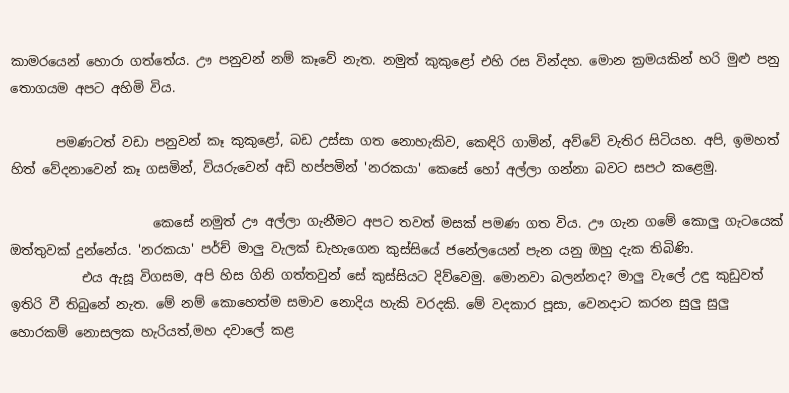කාමරයෙන් හොරා ගත්තේය. ඌ පනුවන් නම් කෑවේ නැත. නමුත් කුකුළෝ එහි රස වින්දහ. මොන ක්‍රමයකින් හරි මුළු පනු තොගයම අපට අහිමි විය.

       පමණටත් වඩා පනුවන් කෑ කුකුළෝ, බඩ උස්සා ගත නොහැකිව, කෙඳිරි ගාමින්, අව්වේ වැතිර සිටියහ. අපි, ඉමහත් හිත් වේදනාවෙන් කෑ ගසමින්, වියරුවෙන් අඩි හප්පමින් 'නරකයා' කෙසේ හෝ අල්ලා ගන්නා බවට සපථ කළෙමු.

                      කෙසේ නමුත් ඌ අල්ලා ගැනීමට අපට තවත් මසක් පමණ ගත විය. ඌ ගැන ගමේ කොලු ගැටයෙක් ඔත්තුවක් දුන්නේය. 'නරකයා' පර්ච් මාලු වැලක් ඩැහැගෙන කුස්සියේ ජනේලයෙන් පැන යනු ඔහු දැක තිබිණි.
           එය ඇසූ විගසම, අපි හිස ගිනි ගත්තවුන් සේ කුස්සියට දිව්වෙමු. මොනවා බලන්නද? මාලු වැලේ උඳු කුඩුවත් ඉතිරි වී තිබුනේ නැත. මේ නම් කොහෙත්ම සමාව නොදිය හැකි වරදකි. මේ වදකාර පූසා, වෙනදාට කරන සුලු සුලු හොරකම් නොසලක හැරියත්,මහ දවාලේ කළ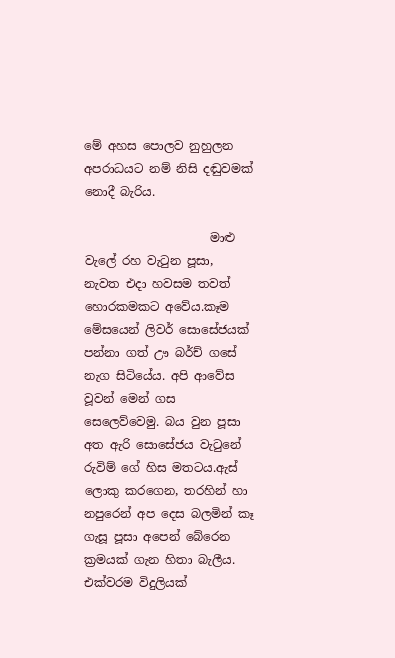මේ අහස පොලව නුහුලන අපරාධයට නම් නිසි දඬුවමක් නොදී බැරිය.

                     මාළු වැලේ රහ වැ‍ටුන පූසා,  නැවත එදා හවසම තවත් හොරකමකට අවේය.කෑම මේසයෙන් ලිවර් සොසේජයක් පන්නා ගත් ඌ බර්ච් ගසේ නැග සිටියේය. අපි ආවේස වූවන් මෙන් ගස සෙලෙව්වෙමු. බය වුන පූසා අත ඇරි සොසේජය වැ‍ටුනේ රුවිම් ගේ හිස මතටය.ඇස් ලොකු කරගෙන, තරහින් හා නපුරෙන් අප දෙස බලමින් කෑ ගැසූ පූසා අපෙන් බේරෙන ක්‍රමයක් ගැන හිතා බැලීය. එක්වරම විදුලියක්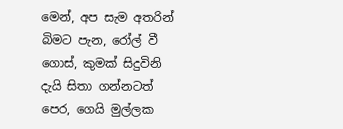මෙන්, අප සැම අතරින් බිමට පැන, රෝල් වී ගොස්, කුමක් සිදුවිනි දැයි සිතා ගන්නටත් පෙර, ගෙයි මුල්ලක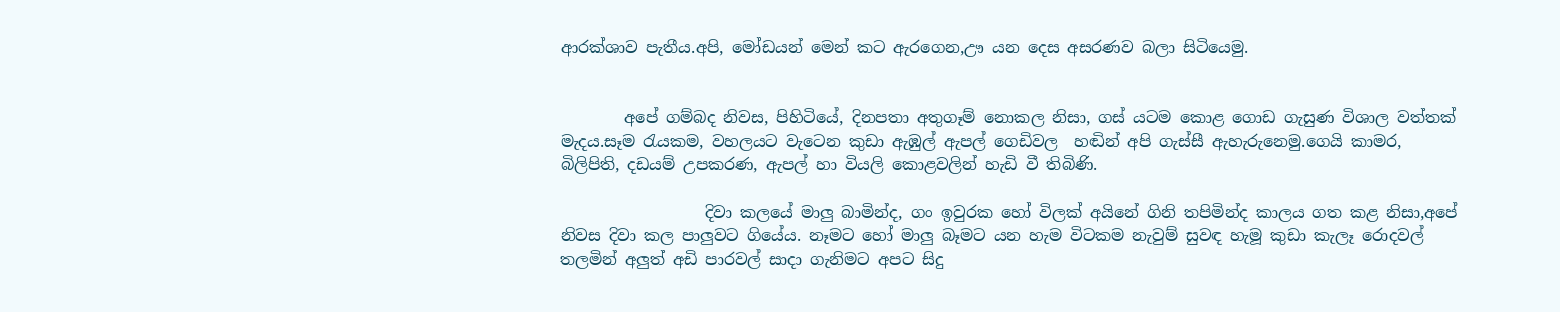ආරක්ශාව පැතීය.අපි, මෝඩයන් මෙන් කට ඇරගෙන,ඌ යන දෙස අසරණව බලා සිටියෙමු.


        අපේ ගම්බද නිවස, පිහිටියේ, දිනපතා අතුගෑම් නොකල නිසා, ගස් යටම කොළ ගොඩ ගැසුණ විශාල වත්තක් මැදය.සෑම ‍රැයකම, වහලයට වැටෙන කුඩා ඇඹුල් ඇපල් ගෙඩිවල  හඬින් අපි ගැස්සී ඇහැරුනෙමු.ගෙයි කාමර, බිලිපිති, දඩයම් උපකරණ, ඇපල් හා වියලි කොළවලින් හැඩි වී තිබිණි.

                  දිවා කලයේ මාලු බාමින්ද, ගං ඉවුරක හෝ විලක් අයිනේ ගිනි තපිමින්ද කාලය ගත කළ නිසා,අපේ නිවස දිවා කල පාලුවට ගියේය. නෑමට හෝ මාලු බෑමට යන හැම විටකම නැවුම් සුවඳ හැමූ කුඩා කැලෑ රොදවල් තලමින් අලුත් අඩි පාරවල් සාදා ගැනිමට අපට සිදු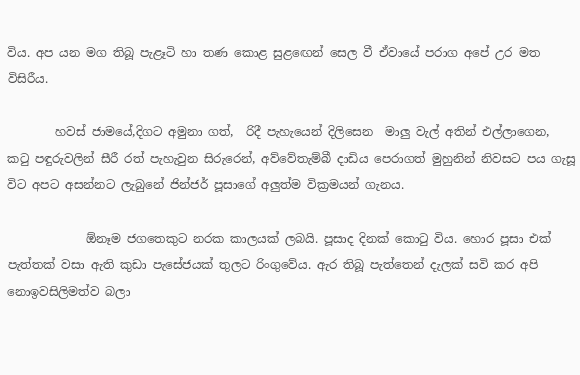විය. අප යන මග තිබූ පැළෑටි හා තණ කොළ සුළ‍ඟෙන් සෙල වී ඒවායේ පරාග අපේ උර මත විසිරීය.

        හවස් ජාමයේ,දිගට අමුනා ගත්,  රිදී පැහැයෙන් දිලිසෙන  මාලු වැල් අතින් එල්ලාගෙන, ක‍ටු පඳුරුවලින් සීරී රත් පැහැවුන සිරුරෙන්, අව්වේතැම්බී දාඩිය පෙරාගත් මුහුනින් නිවසට පය ගැසූ විට අපට අසන්නට ලැබුනේ ජින්ජර් පූසාගේ අලුත්ම වික්‍රමයන් ගැනය.

             ඕනෑම ජගතෙකුට නරක කාලයක් ලබයි. පූසාද දිනක් කො‍ටු විය. හොර පූසා එක් පැත්තක් වසා ඇති කුඩා පැසේජයක් තුලට රිංගුවේය. ඇර තිබූ පැත්තෙන් දැලක් සවි කර අපි නොඉවසිලිමත්ව බලා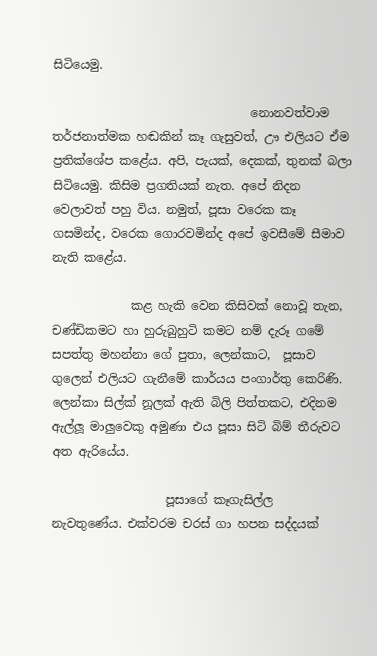සිටියෙමු.

                                 නොනවත්වාම තර්ජනාත්මක හඬකින් කෑ ගැසුවත්, ඌ එලියට ඒම ප්‍රතික්ශේප කළේය. අපි, පැයක්, දෙකක්, තුනක් බලා සිටියෙමු. කිසිම ප්‍රගතියක් නැත. අපේ නිදන වෙලාවත් පහු විය. නමුත්, පූසා වරෙක කෑ ගසමින්ද, වරෙක ගොරවමින්ද අපේ ඉවසීමේ සීමාව නැති කළේය.

             කළ හැකි වෙන කිසිවක් නොවූ තැන, චණ්ඩිකමට හා හුරුබුහුටි කමට නම් දැරූ ගමේ සපත්තු මහන්නා ගේ පුතා, ලෙන්කාට,  පූසාව ගුලෙන් එලියට ගැනීමේ කාර්යය පංගාර්තු කෙරිණි. ලෙන්කා සිල්ක් නූලක් ඇති බිලි පිත්තකට, එදිනම ඇල්ලූ මාලුවෙකු අමුණා එය පූසා සිටි බිම් තීරුවට අත ඇරියේය.

                   පූසාගේ කෑගැසිල්ල  නැවතුණේය. එක්වරම චරස් ගා හපන සද්දයක්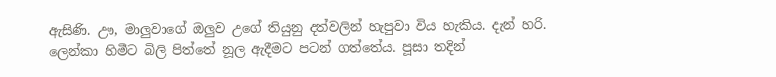ඇසිණි. ඌ, මාලුවාගේ ඔලුව උගේ තියුනු දත්වලින් හැපුවා විය හැකිය. දැන් හරි. ලෙන්කා හිමීට බිලි පිත්තේ නූල ඇදීමට පටන් ගත්තේය. පූසා තදින්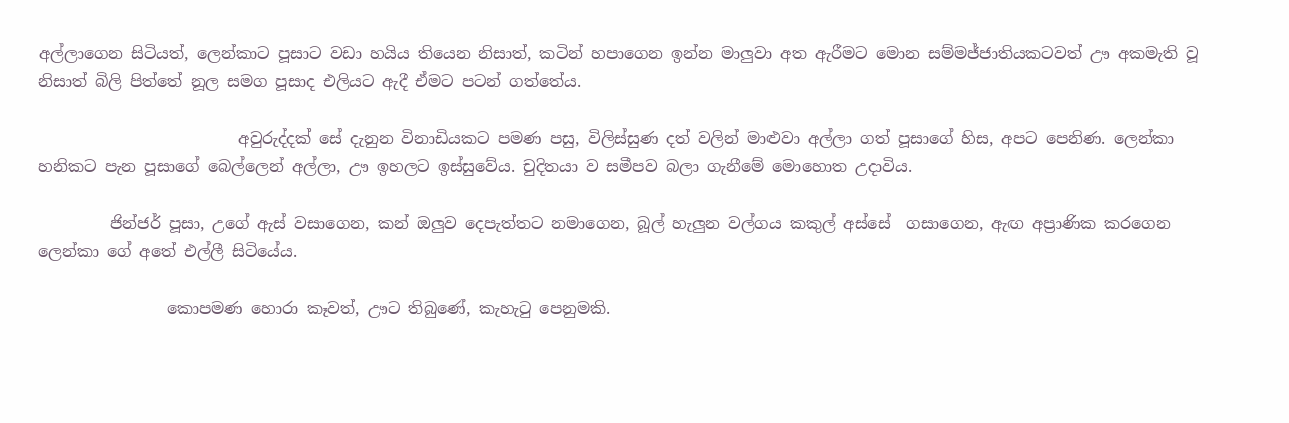අල්ලාගෙන සිටියත්, ලෙන්කාට පූසාට වඩා හයිය තියෙන නිසාත්, කටින් හපාගෙන ඉන්න මාලුවා අත ඇරීමට මොන සම්මජ්ජාතියකටවත් ඌ අකමැති වූ නිසාත් බිලි පිත්තේ නූල සමග පූසාද එලියට ඇදී ඒමට පටන් ගත්තේය.

                         අවුරුද්දක් සේ දැනුන විනාඩියකට පමණ පසු, විලිස්සුණ දත් වලින් මාළුවා අල්ලා ගත් පූසාගේ හිස, අපට පෙනිණ. ලෙන්කා හනිකට පැන පූසාගේ බෙල්ලෙන් අල්ලා, ඌ ඉහලට ඉස්සුවේය. චුදිතයා ව සමීපව බලා ගැනීමේ මොහොත උදාවිය.

         ජින්ජර් පූසා, උගේ ඇස් වසාගෙන, කන් ඔලුව දෙපැත්තට නමාගෙන, බූල් හැලුන වල්ගය කකුල් අස්සේ  ගසාගෙන, ඇඟ අප්‍රාණික කරගෙන ලෙන්කා ගේ අතේ එල්ලී සිටියේය.

                කොපමණ හොරා කෑවත්, ඌට තිබුණේ, කැහැ‍ටු පෙනුමකි.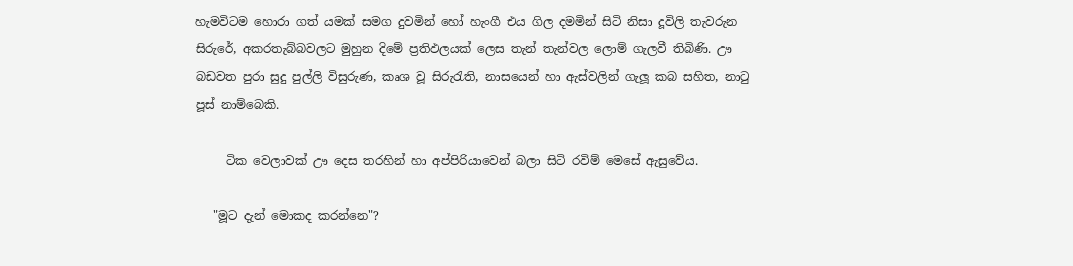හැමවිටම හොරා ගත් යමක් සමග දුවමින් හෝ හැංගී එය ගිල දමමින් සිටි නිසා දූවිලි තැවරුන සිරුරේ, අකරතැබ්බවලට මුහුන දිමේ ප්‍රතිඵලයක් ලෙස තැන් තැන්වල ලොම් ගැලවී තිබිණි. ඌ බඩවත පුරා සුදු පුල්ලි විසුරුණ, කෘශ වූ සිරු‍රැති, නාසයෙන් හා ඇස්වලින් ගැලූ කබ සහිත, නා‍ටු පූස් නාම්බෙකි.

     ටික වෙලාවක් ඌ දෙස තරහින් හා අප්පිරියාවෙන් බලා සිටි රවිම් මෙසේ ඇසුවේය.

   "මූට දැන් මොකද කරන්නෙ"?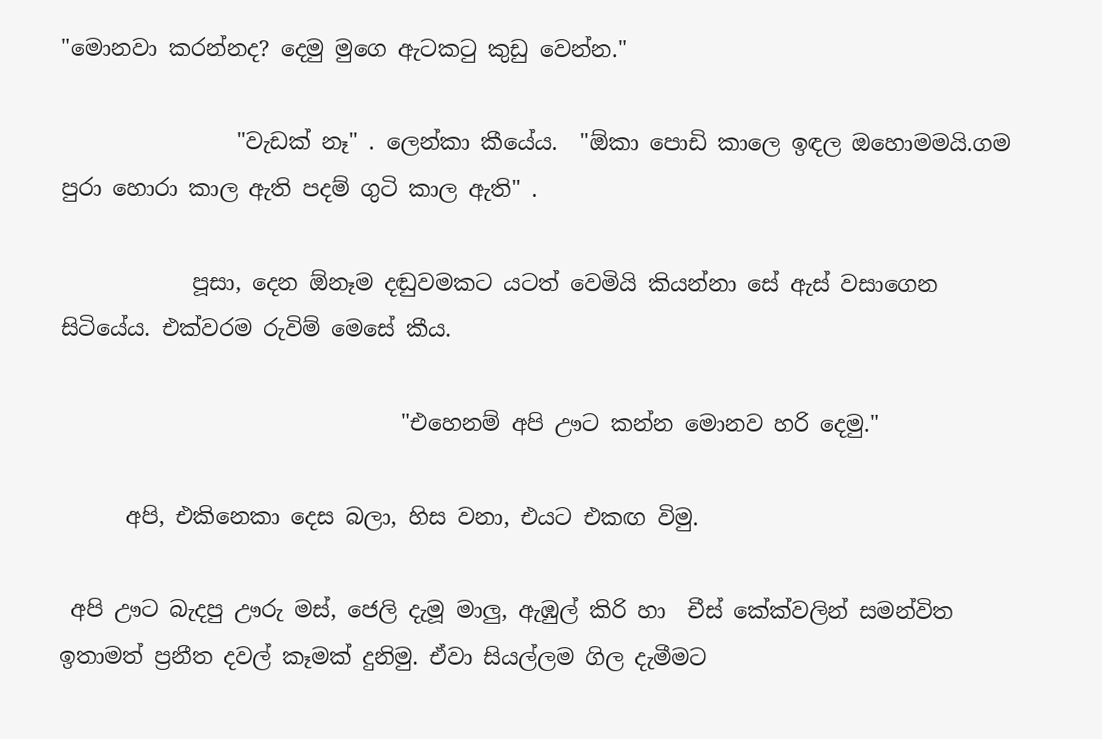"මොනවා කරන්නද? දෙමු මුගෙ ඇටක‍ටු කුඩු වෙන්න."

                "වැඩක් නෑ" . ලෙන්කා කීයේය.  "ඕකා පොඩි කාලෙ ඉඳල ඔහොමමයි.ගම පුරා හොරා කාල ඇති පදම් ගුටි කාල ඇති" .

            පූසා, දෙන ඕනෑම දඬුවමකට යටත් වෙමියි කියන්නා සේ ඇස් වසාගෙන සිටියේය. එක්වරම රුවිම් මෙසේ කීය.

                               "එහෙනම් අපි ඌට කන්න මොනව හරි දෙමු."

      අපි, එකිනෙකා දෙස බලා, හිස වනා, එයට එකඟ විමු.

 අපි ඌට බැදපු ඌරු මස්, ජෙලි දැමූ මාලු, ඇඹුල් කිරි හා  චීස් කේක්වලින් සමන්විත ඉතාමත් ප්‍රනීත දවල් කෑමක් දුනිමු. ඒවා සියල්ලම ගිල දැමීමට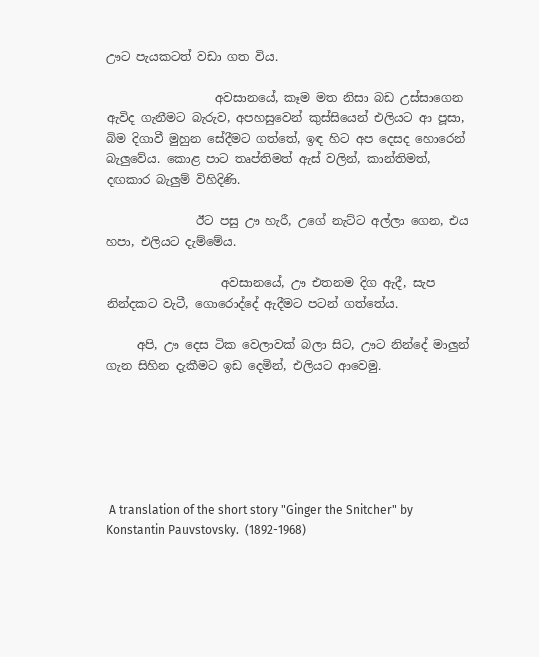ඌට පැයකටත් වඩා ගත විය.

                  අවසානයේ, කෑම මත නිසා බඩ උස්සාගෙන ඇවිද ගැනීමට බැරුව, අපහසුවෙන් කුස්සියෙන් එලියට ආ පූසා, බිම දිගාවී මුහුන සේදීමට ගත්තේ, ඉඳ හිට අප දෙසද හොරෙන් බැලුවේය. කොළ පාට තෘප්තිමත් ඇස් වලින්, කාන්තිමත්, දඟකාර බැලුම් විහිදිණි.

               ඊට පසු ඌ හැරී, උගේ නැට්ට අල්ලා ගෙන, එය හපා, එලියට දැම්මේය.

                   අවසානයේ, ඌ එතනම දිග ඇදී, සැප නින්දකට වැටී, ගොරොද්දේ ඇදීමට පටන් ගත්තේය.

     අපි, ඌ දෙස ටික වෙලාවක් බලා සිට, ඌට නින්දේ මාලුන් ගැන සිහින දැකීමට ඉඩ දෙමින්, එලියට ආවෙමු.






 A translation of the short story "Ginger the Snitcher" by Konstantin Pauvstovsky.  (1892-1968)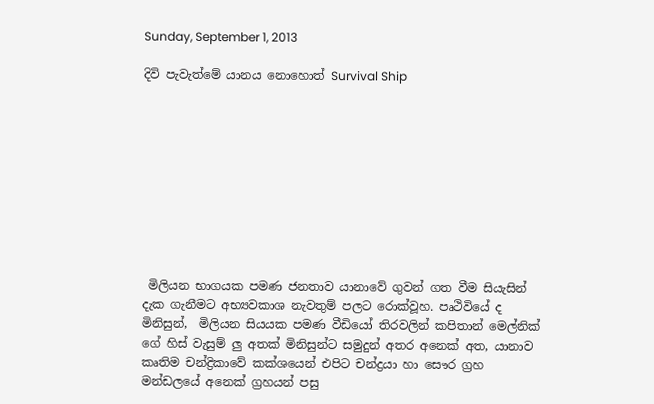Sunday, September 1, 2013

දිවි පැවැත්මේ යානය නොහොත් Survival Ship










 මිලියන භාගයක පමණ ජනතාව යානාවේ ගුවන් ගත වීම සියැසින් දැක ගැනීමට අභ්‍යවකාශ නැවතුම් පලට රොක්වූහ. පෘථිවියේ ද මිනිසුන්,  මිලියන සියයක පමණ වීඩියෝ තිරවලින් කපිතාන් මෙල්නික් ගේ හිස් වැසුම් ලු අතක් මිනිසුන්ට සමුදුන් අතර අනෙක් අත, යානාව කෘතිම චන්ද්‍රිකාවේ කක්ශයෙන් එපිට චන්ද්‍රයා හා සෞර ග්‍රහ මන්ඩලයේ අනෙක් ග්‍රහයන් පසු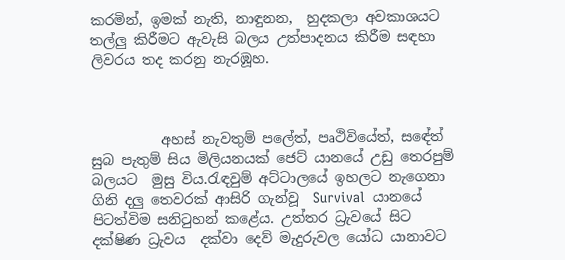කරමින්, ඉමක් නැති, නාඳුනන,  හුදකලා අවකාශයට තල්ලු කිරීමට ඇවැසි බලය උත්පාදනය කිරීම සඳහා ලිවරය තද කරනු නැරඹූහ.



          අහස් නැවතුම් පලේත්, පෘථිවියේත්, සඳේත් සුබ පැතුම් සිය මිලියනයක් ජෙට් යානයේ උඩු තෙරපුම් බලයට  මුසු විය.රැඳවුම් අට්ටාලයේ ඉහලට නැගෙනා ගිනි දලු තෙවරක් ආසිරි ගැන්වූ  Survival  යානයේ පිටත්විම සනි‍ටුහන් කළේය. උත්තර ධ්‍රැවයේ සිට දක්ෂිණ ධ්‍රැවය  දක්වා දෙව් මැදුරුවල යෝධ යානාවට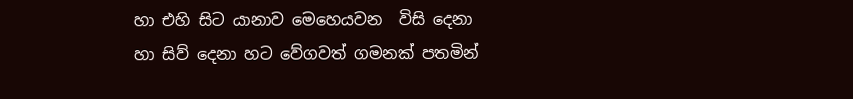හා එහි සිට යානාව මෙහෙයවන  විසි දෙනා හා සිව් දෙනා හට වේගවත් ගමනක් පතමින්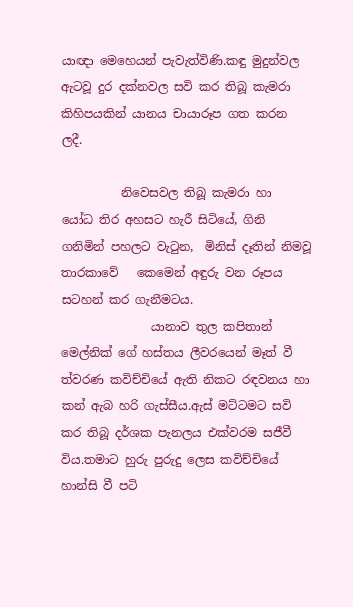යාඥා මෙහෙයන් පැවැත්විණි.කඳු මුදුන්වල ඇටවූ දුර දක්නවල සවි කර තිබූ කැමරා කිහිපයකින් යානය චායාරූප ගත කරන ලදී.

          නිවෙසවල තිබූ කැමරා හා  යෝධ තිර අහසට හැරී සිටියේ, ගිනි ගනිමින් පහලට වැ‍ටුන,  මිනිස් දෑතින් නිමවූ තාරකාවේ   කෙමෙන් අඳුරු වන රූපය සටහන් කර ගැනීමටය.
               යානාව තුල කපිතාන් මෙල්නික් ගේ හස්තය ලීවරයෙන් මෑත් වී ත්වරණ කවිච්චියේ ඇති නිකට රඳවනය හා කන් ඇබ හරි ගැස්සීය.ඇස් මට්ටමට සවි කර තිබූ දර්ශක පැනලය එක්වරම සජීවී විය.තමාට හුරු පුරුදු ලෙස කවිච්චියේ හාන්සි වී පටි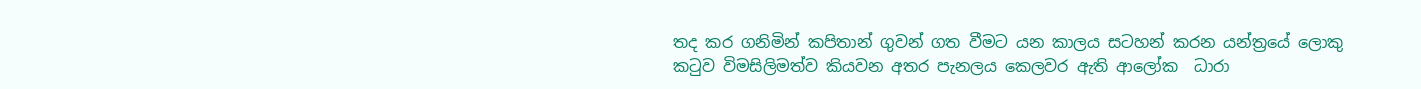තද කර ගනිමින් කපිතාන් ගුවන් ගත වීමට යන කාලය සටහන් කරන යන්ත්‍රයේ ලොකු ක‍ටුව විමසිලිමත්ව කියවන අතර පැනලය කෙලවර ඇති ආලෝක  ධාරා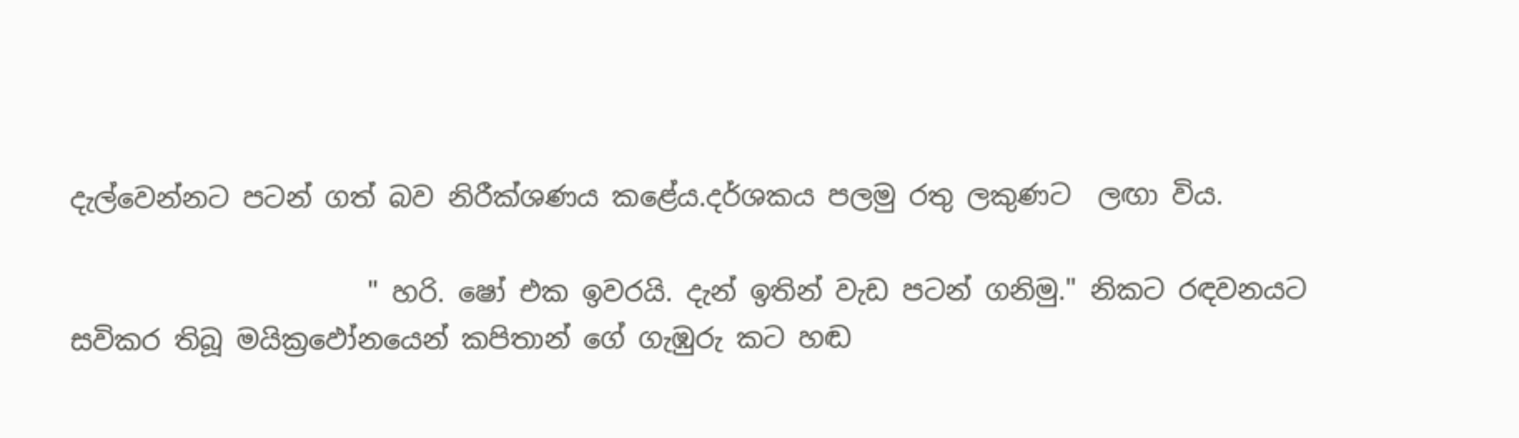දැල්වෙන්නට පටන් ගත් බව නිරීක්ශණය කළේය.දර්ශකය පලමු රතු ලකුණට  ලඟා විය.

                      " හරි. ෂෝ එක ඉවරයි. දැන් ඉතින් වැඩ පටන් ගනිමු." නිකට රඳවනයට සවිකර තිබූ මයික්‍රඵෝනයෙන් කපිතාන් ගේ ගැඹුරු කට හඬ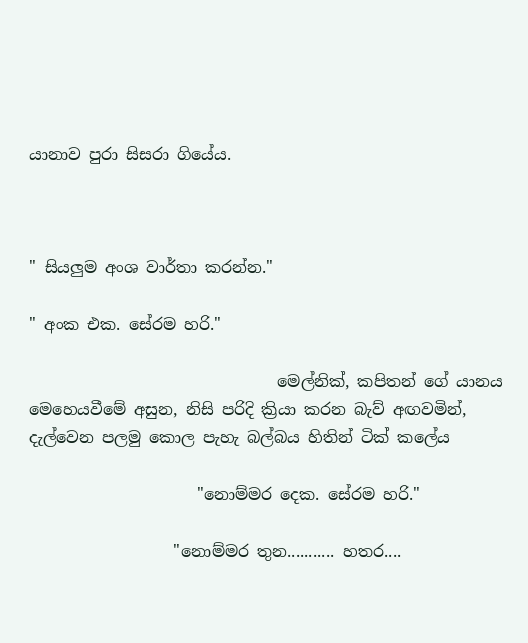යානාව පුරා සිසරා ගියේය.



" සියලුම අංශ වාර්තා කරන්න."

" අංක එක. සේරම හරි."

                               මෙල්නික්, කපිතන් ගේ යානය මෙහෙයවීමේ අසුන, නිසි පරිදි ක්‍රියා කරන බැව් අඟවමින්, දැල්වෙන පලමු කොල පැහැ බල්බය හිතින් ටික් කලේය

                     "නොම්මර දෙක. සේරම හරි."

                  "නොම්මර තුන........... හතර....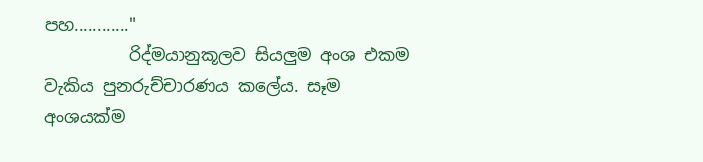පහ............"
          රිද්මයානුකූලව සියලුම අංශ එකම වැකිය පුනරුච්චාරණය කලේය. සෑම අංශයක්ම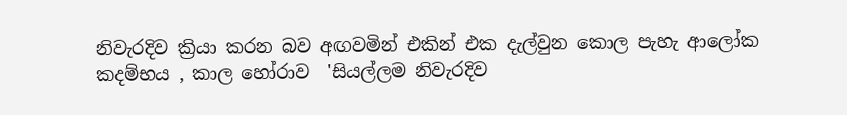නිවැරදිව ක්‍රියා කරන බව අඟවමින් එකින් එක දැල්වුන කොල පැහැ ආලෝක කදම්භය , කාල හෝරාව  'සියල්ලම නිවැරදිව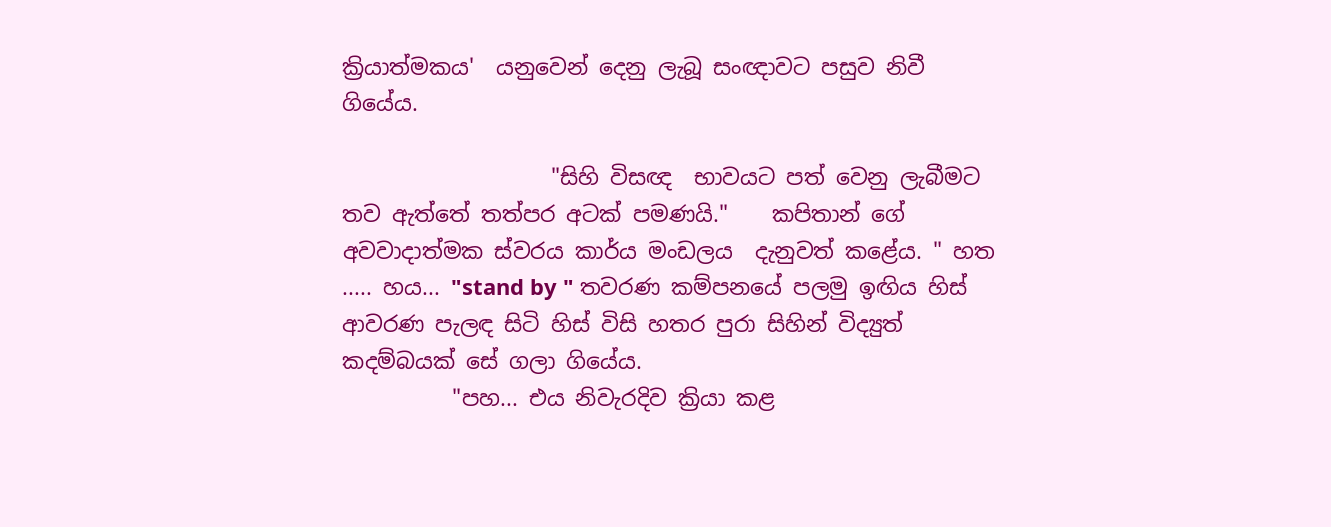ක්‍රියාත්මකය'  යනුවෙන් දෙනු ලැබූ සංඥාවට පසුව නිවී ගියේය.

                   "සිහි විසඥ  භාවයට පත් වෙනු ලැබීමට තව ඇත්තේ තත්පර අටක් පමණයි."    කපිතාන් ගේ අවවාදාත්මක ස්වරය කාර්ය මංඩලය  දැනුවත් කළේය. " හත ..... හය... "stand by " තවරණ කම්පනයේ පලමු ඉඟිය හිස් ආවරණ පැලඳ සිටි හිස් විසි හතර පුරා සිහින් විද්‍යුත් කදම්බයක් සේ ගලා ගියේය.
          "පහ... එය නිවැරදිව ක්‍රියා කළ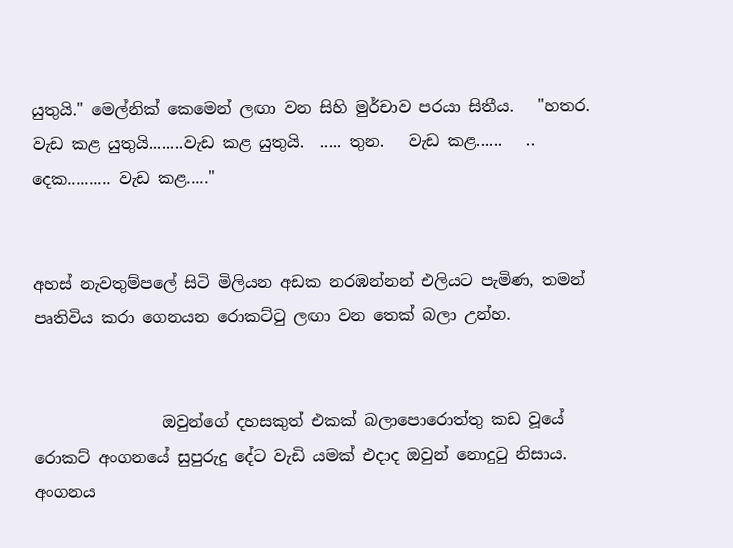යුතුයි." මෙල්නික් කෙමෙන් ලඟා වන සිහි මුර්චාව පරයා සිතීය.   "හතර. වැඩ කළ යුතුයි........වැඩ කළ යුතුයි.  ..... තුන.   වැඩ කළ......   .. දෙක.......... වැඩ කළ....."


අහස් නැවතුම්පලේ සිටි මිලියන අඩක නරඹන්නන් එලියට පැමිණ, තමන් පෘතිවිය කරා ගෙනයන රොකට්‍ටු ලඟා වන තෙක් බලා උන්හ.


                ඔවුන්ගේ දහසකුත් එකක් බලාපොරොත්තු කඩ වූයේ රොකට් අංගනයේ සුපුරුදු දේට වැඩි යමක් එදාද ඔවුන් නොදු‍ටු නිසාය.    අංගනය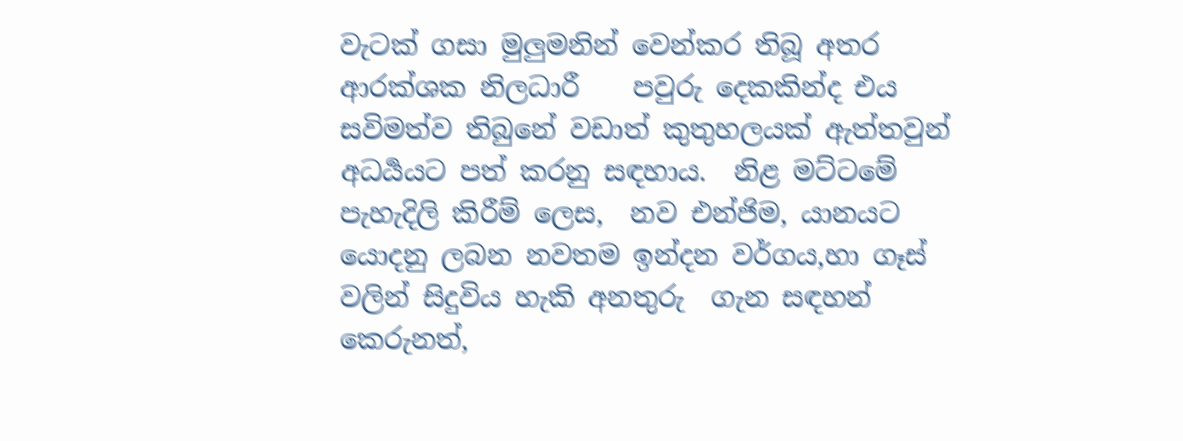වැටක් ගසා මුලුමනින් වෙන්කර තිබූ අතර ආරක්ශක නිලධාරී    පවුරු දෙකකින්ද එය සවිමත්ව තිබුනේ වඩාත් කුතුහලයක් ඇත්තවුන් අධර්‍යයට පත් කරනු සඳහාය.  නිළ මට්ටමේ පැහැදිලි කිරීම් ලෙස,  නව එන්ජිම, යානයට යොදනු ලබන නවතම ඉන්දන වර්ගය,හා ගෑස් වලින් සිදුවිය හැකි අනතුරු  ගැන සඳහන් කෙරුනත්,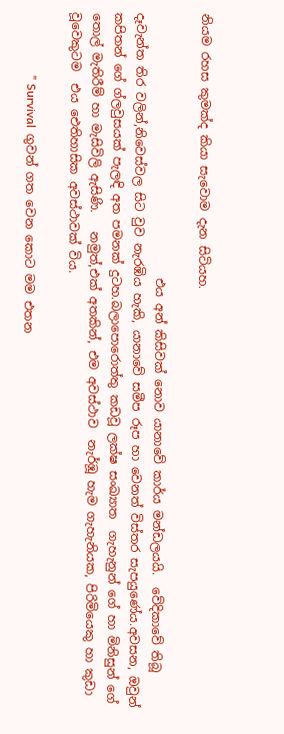නියම රහස කුමක්ද කියා සැවොම දැන සිටියහ.

                                            එය අන් කිසිවක් නොව යානාවේ කාර්ය මන්ඩලයයි.  වේදිකාවේ තිබූ දෑවැන්ත තිර වලින්,නිවෙස්වල සිට වුව නැරඹිය හැකි, යානාවේ සමීප රූප හා වෙනත් විස්තර සැපයුණේය.අවසන, ඔවුන් කපිතන් ගේ ග්ලවුසයක් පැලඳි අත පමනක් දුටහ.බලාපොරොත්තු කඩවූ ලක්ෂ සංඛ්‍යාත  ගැහැනුන් ගේ හා මිනිසුන් ගේ තොල් මැතිරීම් හා මැසිවිලි ඇසිණි.   නමුත්,එක් අතකින්, එම අවස්ථාව  නැර්ඹූ හැම ගැහැනියක, පිරිමියෙකු හා කුඩා වූවෙකුටම  එය ඓතිහාසික අවස්ථාවක් විය.

                     " Survival  ගුවන් ගත වෙන කොට මම එතන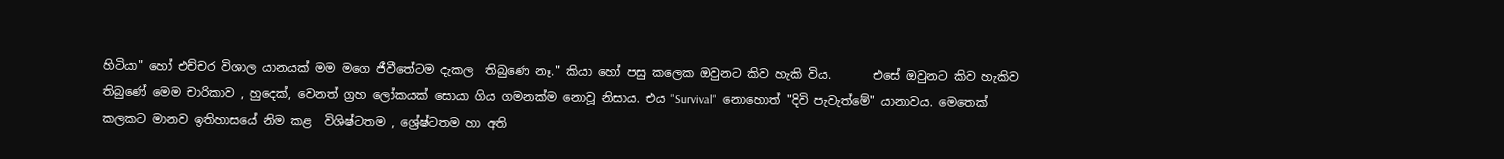හිටියා" හෝ එච්චර විශාල යානයක් මම මගෙ ජීවීතේටම දැකල  තිබුණෙ නෑ." කියා හෝ පසු කලෙක ඔවුනට කිව හැකි විය.       එසේ ඔවුනට කිව හැකිව තිබුණේ මෙම චාරිකාව , හුදෙක්, වෙනත් ග්‍රහ ලෝකයක් සොයා ගිය ගමනක්ම නොවූ නිසාය. එය "Survival"  නොහොත් "දිවි පැවැත්මේ" යානාවය. මෙතෙක් කලකට මානව ඉතිහාසයේ නිම කළ  විශිෂ්ටතම , ශ්‍රේෂ්ටතම හා අති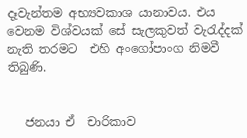දෑවැන්තම අභ්‍යවකාශ යානාවය. එය වෙනම විශ්වයක් සේ සැලකුවත් වැ‍රැද්දක් නැති තරමට  එහි අංගෝපාංග නිමවී තිබුණි.


   ජනයා ඒ  චාරිකාව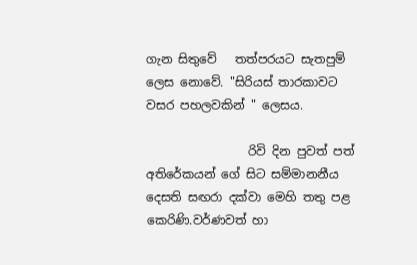ගැන සිතුවේ   තත්පරයට සැතපුම් ලෙස නොවේ. "සිරියස් තාරකාවට වසර පහලවකින් " ලෙසය.

                 රිවි දින පුවත් පත් අතිරේකයන් ගේ සිට සම්මානනීය දෙසති සඟරා දක්වා මෙහි තතු පළ කෙරිණි.වර්ණවත් හා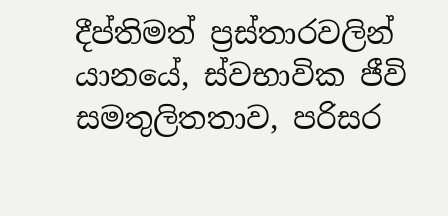දීප්තිමත් ප්‍රස්තාරවලින් යානයේ, ස්වභාවික ජීවි සමතුලිතතාව, පරිසර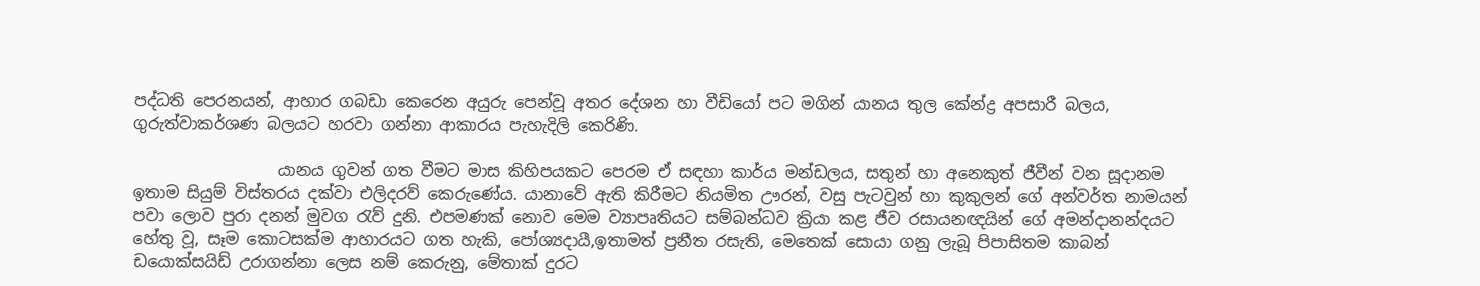පද්ධති පෙරනයන්, ආහාර ගබඩා කෙරෙන අයුරු පෙන්වූ අතර දේශන හා වීඩියෝ පට මගින් යානය තුල කේන්ද්‍ර අපසාරී බලය, ගුරුත්වාකර්ශණ බලයට හරවා ගන්නා ආකාරය පැහැදිලි කෙරිණි.

                  යානය ගුවන් ගත වීමට මාස කිහිපයකට පෙරම ඒ සඳහා කාර්ය මන්ඩලය, සතුන් හා අනෙකුත් ජීවීන් වන සූදානම ඉතාම සියුම් විස්තරය දක්වා එලිදරව් කෙරුණේය. යානාවේ ඇති කිරීමට නියමිත ඌරන්, වසු පැටවුන් හා කුකුලන් ගේ අන්වර්ත නාමයන් පවා ලොව පුරා දනන් මුවග ‍රැව් දුනි. එපමණක් නොව මෙම ව්‍යාපෘතියට සම්බන්ධව ක්‍රියා කළ ජීව රසායනඥයින් ගේ අමන්දානන්දයට හේතු වූ, සෑම කොටසක්ම ආහාරයට ගත හැකි, පෝශ්‍යදායී,ඉතාමත් ප්‍රනීත රසැති, මෙතෙක් සොයා ගනු ලැබූ පිපාසිතම කාබන් ඩයොක්සයිඩ් උරාගන්නා ලෙස නම් කෙරුනු, මේතාක් දුරට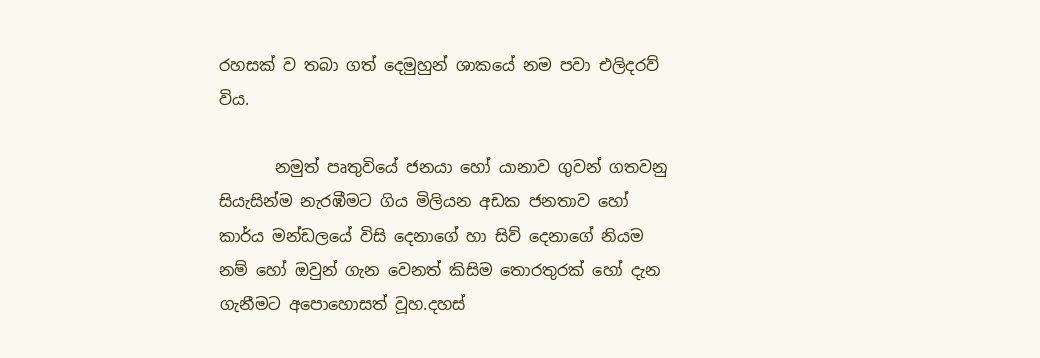රහසක් ව තබා ගත් දෙමුහුන් ශාකයේ නම පවා එලිදරව් විය.

       නමුත් පෘතුවියේ ජනයා හෝ යානාව ගුවන් ගතවනු සියැසින්ම නැරඹීමට ගිය මිලියන අඩක ජනතාව හෝ කාර්ය මන්ඩලයේ විසි දෙනාගේ හා සිව් දෙනාගේ නියම නම් හෝ ඔවුන් ගැන වෙනත් කිසිම තොරතුරක් හෝ දැන ගැනීමට අපොහොසත් වූහ.දහස්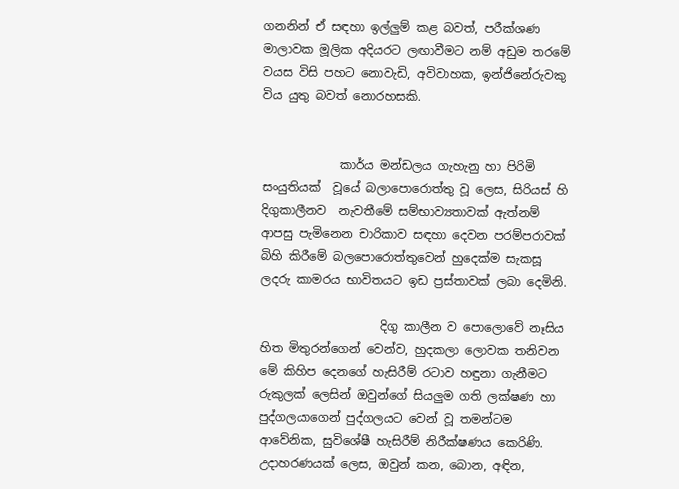ගනනින් ඒ සඳහා ඉල්ලුම් කළ බවත්, පරීක්ශණ මාලාවක මූලික අදියරට ලඟාවීමට නම් අඩුම තරමේ වයස විසි පහට නොවැඩි, අවිවාහක, ඉන්ජිනේරුවකු විය යුතු බවත් නොරහසකි.


             කාර්ය මන්ඩලය ගැහැනු හා පිරිමි සංයුතියක්  වූයේ බලාපොරොත්තු වූ ලෙස, සිරියස් හි  දිගුකාලීනව  නැවතීමේ සම්භාව්‍යතාවක් ඇත්නම්  ආපසු පැමිනෙන චාරිකාව සඳහා දෙවන පරම්පරාවක් බිහි කිරීමේ බලපොරොත්තුවෙන් හුදෙක්ම සැකසූ ලදරු කාමරය භාවිතයට ඉඩ ප්‍රස්තාවක් ලබා දෙමිනි.

                    දිගු කාලීන ව පොලොවේ නෑසිය හිත මිතුරන්ගෙන් වෙන්ව, හුදකලා ලොවක තනිවන මේ කිහිප දෙනගේ හැසිරීම් රටාව හඳුනා ගැනීමට රුකුලක් ලෙසින් ඔවුන්ගේ සියලුම ගති ලක්ෂණ හා පුද්ගලයාගෙන් පුද්ගලයට වෙන් වූ තමන්ටම ආවේනික, සුවිශේෂී හැසිරීම් නිරීක්ෂණය කෙරිණි. උදාහරණයක් ලෙස, ඔවුන් කන, බොන, අඳින,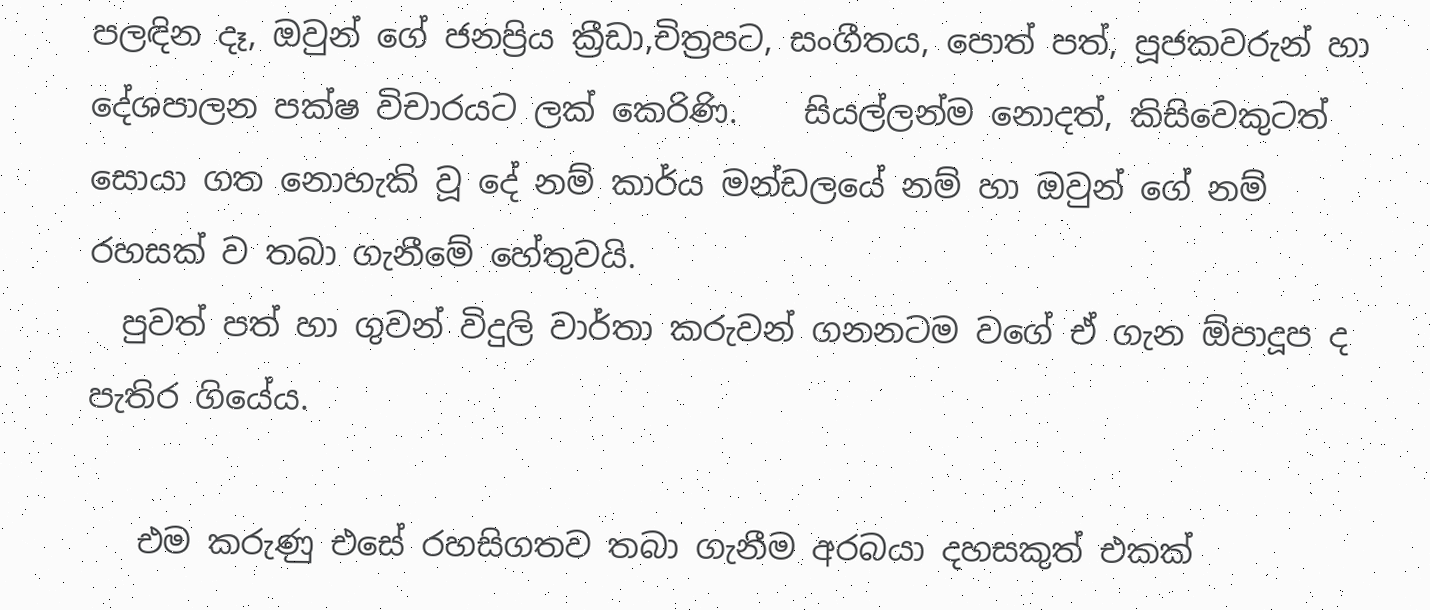පලඳින දෑ, ඔවුන් ගේ ජනප්‍රිය ක්‍රීඩා,චිත්‍රපට, සංගීතය, පොත් පත්, පූජකවරුන් හා දේශපාලන පක්ෂ විචාරයට ලක් කෙරිණි.    සියල්ලන්ම නොදත්, කිසිවෙකුටත් සොයා ගත නොහැකි වූ දේ නම් කාර්ය මන්ඩලයේ නම් හා ඔවුන් ගේ නම් රහසක් ව තබා ගැනීමේ හේතුවයි.
  පුවත් පත් හා ගුවන් විදුලි වාර්තා කරුවන් ගනනටම වගේ ඒ ගැන ඕපාදූප ද පැතිර ගියේය.

   එම කරුණු එසේ රහසිගතව තබා ගැනීම අරබයා දහසකුත් එකක්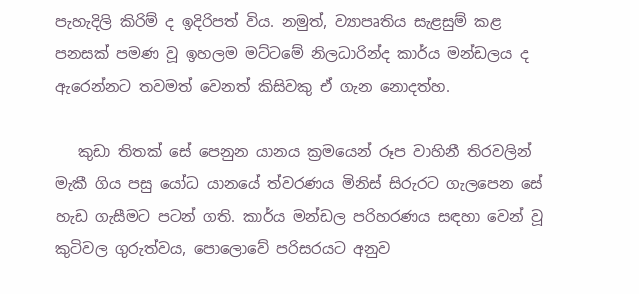පැහැදිලි කිරිම් ද ඉදිරිපත් විය. නමුත්, ව්‍යාපෘතිය සැළසුම් කළ පනසක් පමණ වූ ඉහලම මට්ටමේ නිලධාරින්ද කාර්ය මන්ඩලය ද ඇරෙන්නට තවමත් වෙනත් කිසිවකු ඒ ගැන නොදත්හ.

   කුඩා තිතක් සේ පෙනුන යානය ක්‍රමයෙන් රූප වාහිනී තිරවලින් මැකී ගිය පසු යෝධ යානයේ ත්වරණය මිනිස් සිරුරට ගැලපෙන සේ හැඩ ගැසීමට පටන් ගති. කාර්ය මන්ඩල පරිහරණය සඳහා වෙන් වූ කුටිවල ගුරුත්වය, පොලොවේ පරිසරයට අනුව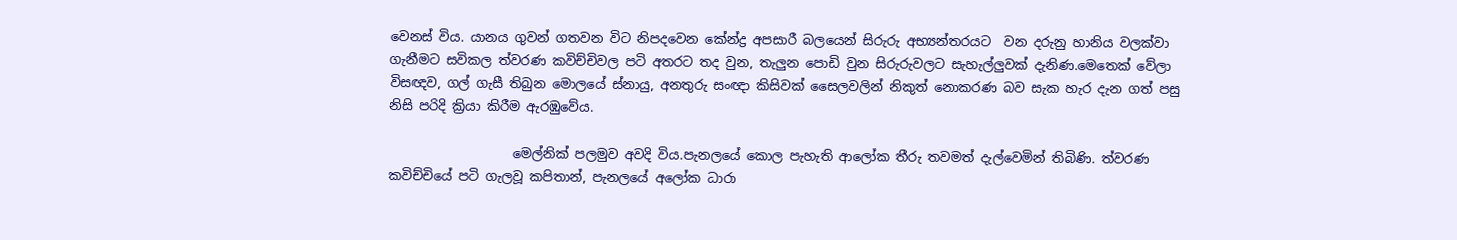වෙනස් විය. යානය ගුවන් ගතවන විට නිපදවෙන කේන්ද්‍ර අපසාරී බලයෙන් සිරුරු අභ්‍යන්තරයට  වන දරුනු හානිය වලක්වා ගැනීමට සවිකල ත්වරණ කවිච්චිවල පටි අතරට තද වුන, තැලුන පොඩි වුන සිරුරුවලට සැහැල්ලුවක් දැනිණ.මෙතෙක් වේලා විසඥව, ගල් ගැසී තිබුන මොලයේ ස්නායු, අනතුරු සංඥා කිසිවක් සෛලවලින් නිකුත් නොකරණ බව සැක හැර දැන ගත් පසු නිසි පරිදි ක්‍රියා කිරීම ඇරඹුවේය.

                   මෙල්නික් පලමුව අවදි විය.පැනලයේ කොල පැහැති ආලෝක තීරු තවමත් දැල්වෙමින් තිබිණි. ත්වරණ කවිච්චියේ පටි ගැලවූ කපිතාන්, පැනලයේ අලෝක ධාරා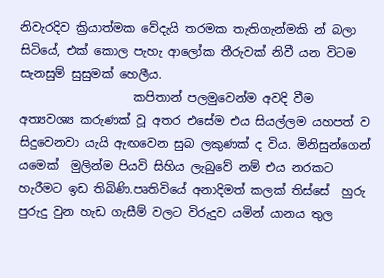නිවැරදිව ක්‍රියාත්මක වේදැයි තරමක තැතිගැන්මකි න් බලා සිටියේ, එක් කොල පැහැ ආලෝක තීරුවක් නිවී යන විටම සැනසුම් සුසුමක් හෙලීය.
                   කපිතාන් පලමුවෙන්ම අවදි වීම අත්‍යවශ්‍ය කරුණක් වූ අතර එසේම එය සියල්ලම යහපත් ව සිදුවෙනවා යැයි ඇඟවෙන සුබ ලකුණක් ද විය. මිනිසුන්ගෙන් යමෙක්  මුලින්ම පියවි සිහිය ලැබුවේ නම් එය නරකට හැරීමට ඉඩ තිබිණි.පෘතිවියේ අනාදිමත් කලක් තිස්සේ  හුරු පුරුදු වුන හැඩ ගැසීම් වලට විරුදුව යමින් යානය තුල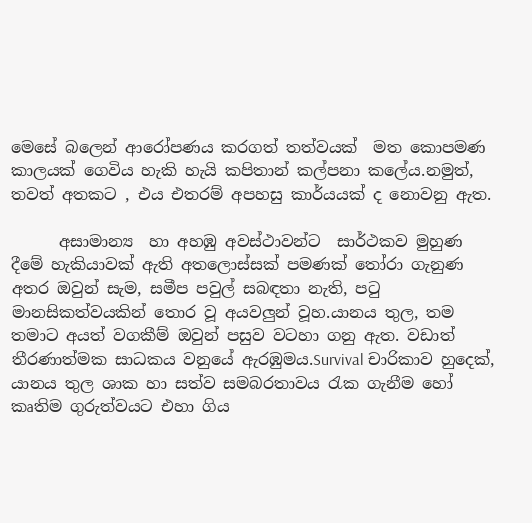මෙසේ බලෙන් ආරෝපණය කරගත් තත්වයක්  මත කොපමණ කාලයක් ගෙවිය හැකි හැයි කපිතාන් කල්පනා කලේය.නමුත්, තවත් අතකට , එය එතරම් අපහසු කාර්යයක් ද නොවනු ඇත.

      අසාමාන්‍ය  හා අහඹු අවස්ථාවන්ට  සාර්ථකව මුහුණ දීමේ හැකියාවක් ඇති අතලොස්සක් පමණක් ‍තෝරා ගැනුණ අතර ඔවුන් සැම, සමීප පවුල් සබඳතා නැති, ප‍ටු මානසිකත්වයකින් තොර වූ අයවලුන් වූහ.යානය තුල, තම තමාට අයත් වගකීම් ඔවුන් පසුව වටහා ගනු ඇත. වඩාත් තීරණාත්මක සාධකය වනුයේ ඇරඹුමය.Survival චාරිකාව හුදෙක්, යානය තුල ශාක හා සත්ව සමබරතාවය ‍රැක ගැනීම හෝ කෘතිම ගුරුත්වයට එහා ගිය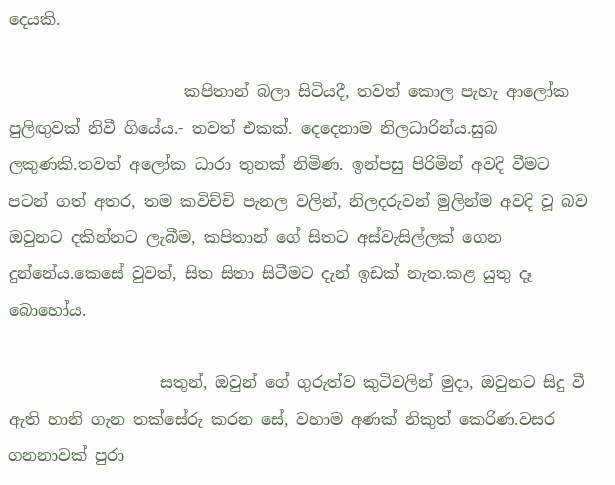දෙයකි.

                      කපිතාන් බලා සිටියදී, තවත් කොල පැහැ ආලෝක පුලිඟුවක් නිවී ගියේය.- තවත් එකක්. දෙදෙනාම නිලධාරින්ය.සුබ ලකුණකි.තවත් අලෝක ධාරා තුනක් නිමිණ. ඉන්පසු පිරිමින් අවදි වීමට පටන් ගත් අතර, තම කවිච්චි පැනල වලින්, නිලදරුවන් මුලින්ම අවදි වූ බව ඔවුනට දකින්නට ලැබීම, කපිතාන් ගේ සිතට අස්වැසිල්ලක් ගෙන දුන්නේය.කෙසේ වුවත්, සිත සිතා සිටීමට දැන් ඉඩක් නැත.කළ යුතු දෑ බොහෝය.

                   සතුන්, ඔවුන් ගේ ගුරුත්ව කුටිවලින් මුදා, ඔවුනට සිදු වී ඇති හානි ගැන තක්සේරු කරන සේ, වහාම අණක් නිකුත් කෙරිණ.වසර ගනනාවක් පුරා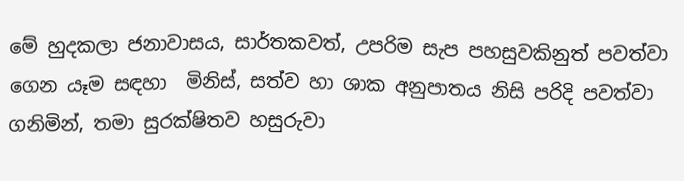මේ හුදකලා ජනාවාසය, සාර්තකවත්, උපරිම සැප පහසුවකිනුත් පවත්වා ගෙන යෑම සඳහා  මිනිස්, සත්ව හා ශාක අනුපාතය නිසි පරිදි පවත්වා ගනිමින්, තමා සුරක්ෂිතව හසුරුවා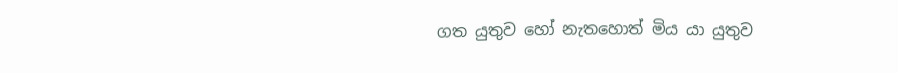ගත යුතුව හෝ නැතහොත් මිය යා යුතුව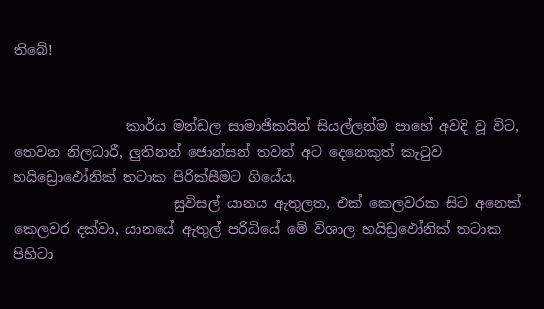තිබේ!


                කාර්ය මන්ඩල සාමාජිකයින් සියල්ලන්ම පාහේ අවදි වූ විට, තෙවන නිලධාරී, ලුතිනන් ජොන්සන් තවත් අට දෙනෙකුත් කැ‍ටුව හයිඩ්‍රොඵෝනික් තටාක පිරික්සීමට ගියේය.
                       සුවිසල් යානය ඇතුලත, එක් කෙලවරක සිට අනෙක් කෙලවර දක්වා, යානයේ ඇතුල් පරිධියේ මේ විශාල හයිඩ්‍රඵෝනික් තටාක පිහිටා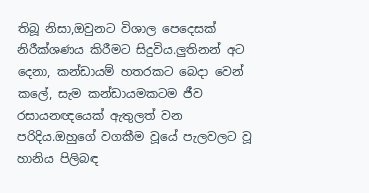තිබූ නිසා,ඔවුනට විශාල පෙදෙසක් නිරීක්ශණය කිරීමට සිදුවිය.ලුතිනන් අට දෙනා, කන්ඩායම් හතරකට බෙදා වෙන් කලේ, සැම කන්ඩායමකටම ජීව රසායනඥයෙක් ඇතුලත් වන පරිදිය.ඔහුගේ වගකීම වූයේ පැලවලට වූ හානිය පිලිබඳ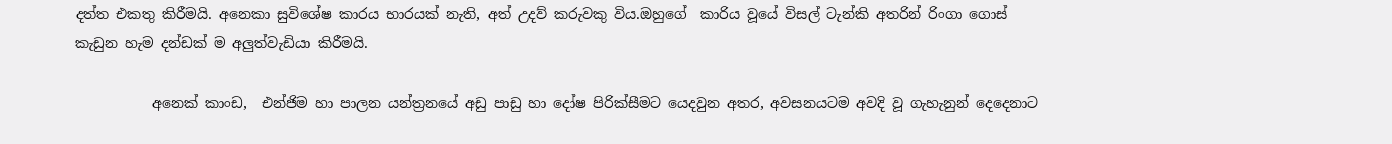දත්ත එකතු කිරීමයි. අනෙකා සුවිශේෂ කාරය භාරයක් නැති, අත් උදව් කරුවකු විය.ඔහුගේ  කාරිය වූයේ විසල් ටැන්කි අතරින් රිංගා ගොස් කැඩුන හැම දන්ඩක් ම අලුත්වැඩියා කිරීමයි.

           අනෙක් කාංඩ,  එන්ජිම හා පාලන යන්ත්‍රනයේ අඩු පාඩු හා දෝෂ පිරික්සීමට යෙදවුන අතර, අවසනයටම අවදි වූ ගැහැනුන් දෙදෙනාට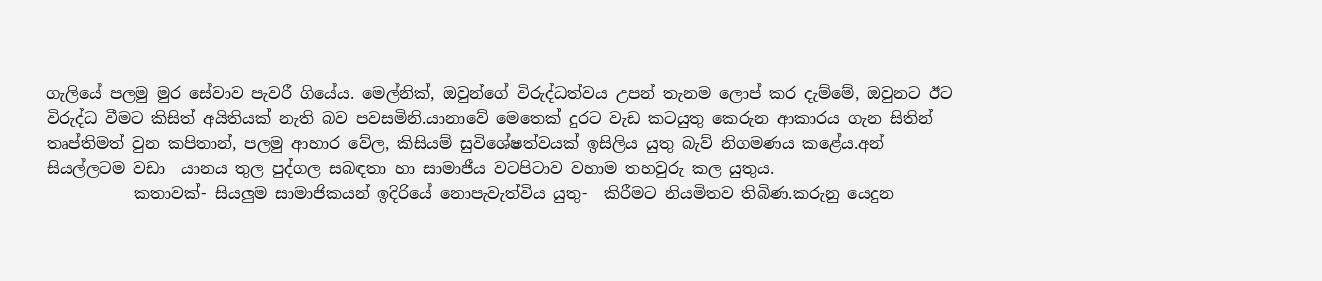ගැලියේ පලමු මුර සේවාව පැවරී ගියේය. මෙල්නික්, ඔවුන්ගේ විරුද්ධත්වය උපන් තැනම ලොප් කර දැම්මේ, ඔවුනට ඊට විරුද්ධ වීමට කිසිත් අයිතියක් නැති බව පවසමිනි.යානාවේ මෙතෙක් දුරට වැඩ කටයුතු කෙරුන ආකාරය ගැන සිතින් තෘප්තිමත් වුන කපිතාන්, පලමු ආහාර වේල, කිසියම් සුවිශේෂත්වයක් ඉසිලිය යුතු බැව් නිගමණය කළේය.අන් සියල්ලටම වඩා  යානය තුල පුද්ගල සබඳතා හා සාමාජීය වටපිටාව වහාම තහවුරු කල යුතුය.
           කතාවක්- සියලුම සාමාජිකයන් ඉදිරියේ නොපැවැත්විය යුතු-  කිරීමට නියමිතව තිබිණ.කරුනු යෙදුන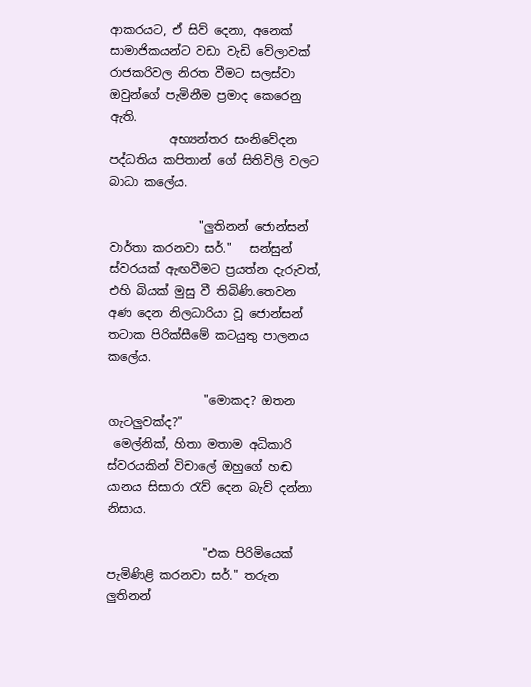ආකරයට, ඒ සිව් දෙනා, අනෙක් සාමාජිකයන්ට වඩා වැඩි වේලාවක් රාජකරිවල නිරත වීමට සලස්වා ඔවුන්ගේ පැමිනීම ප්‍රමාද කෙරෙනු ඇති.
          අභ්‍යන්තර සංනිවේදන පද්ධතිය කපිතාන් ගේ සිතිවිලි වලට බාධා කලේය.

               "ලුතිනන් ජොන්සන් වාර්තා කරනවා සර්."   සන්සුන් ස්වරයක් ඇඟවීමට ප්‍රයත්න දැරුවත්, එහි බියක් මුසු වී තිබිණි.තෙවන අණ දෙන නිලධාරියා වූ ජොන්සන් තටාක පිරික්සීමේ කටයුතු පාලනය කලේය.

                "මොකද? ඔතන ගැටලුවක්ද?"
 මෙල්නික්, හිතා මතාම අධිකාරි ස්වරයකින් විචාලේ ඔහුගේ හඬ යානය සිසාරා ‍රැව් දෙන බැව් දන්නා නිසාය.

                "එක පිරිමියෙක් පැමිණිළි කරනවා සර්." තරුන ලුතිනන්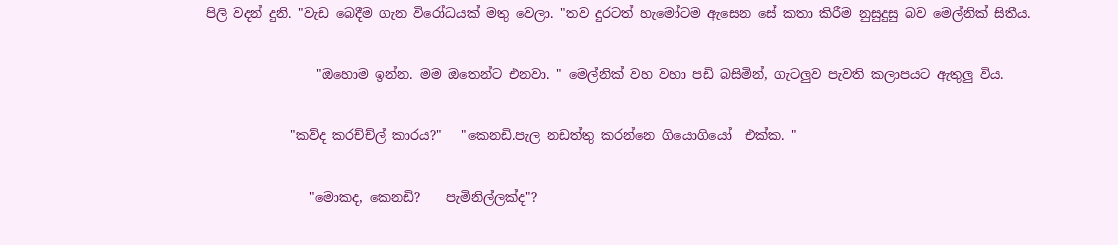පිලි වදන් දුනි. "වැඩ බෙදීම ගැන විරෝධයක් මතු වෙලා. "තව දුරටත් හැමෝටම ඇසෙන සේ කතා කිරීම නුසුදුසු බව මෙල්නික් සිතීය.

                 "ඔහොම ඉන්න. මම ඔතෙන්ට එනවා. " මෙල්නික් වහ වහා පඩි බසිමින්, ගැටලුව පැවති කලාපයට ඇතුලු විය.

             "කව්ද කරච්ච්ල් කාරය?"   "කෙනඩි.පැල නඩත්තු කරන්නෙ ගියොගියෝ  එක්ක. "

                "මොකද, කෙනඩි?    පැමිනිල්ලක්ද"?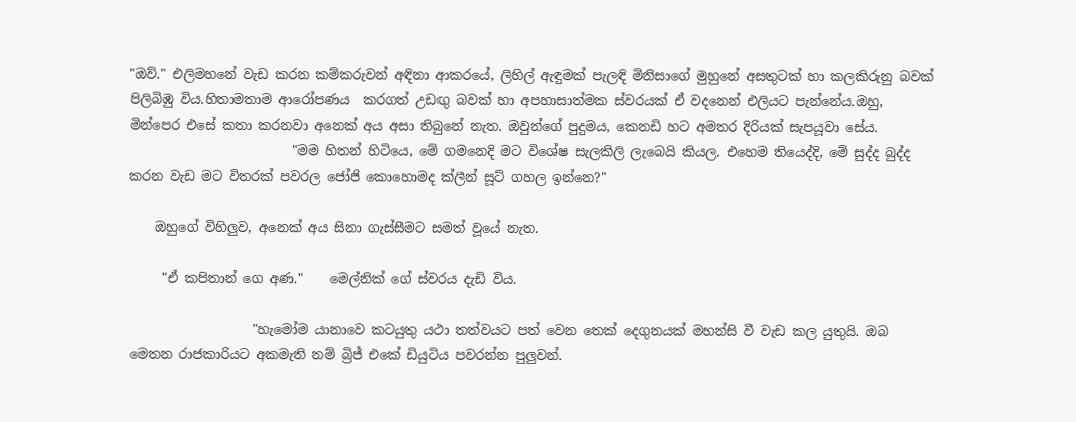"ඔව්." එලිමහනේ වැඩ කරන කම්කරුවන් අඳිනා ආකරයේ, ලිහිල් ඇඳුමක් පැලඳි මිනිසාගේ මුහුනේ අසතුටක් හා කලකිරුනු බවක් පිලිබිඹු විය.හිතාමතාම ආරෝපණය  කරගත් උඩඟු බවක් හා අපහාසාත්මක ස්වරයක් ඒ වදනෙන් එලියට පැන්නේය.ඔහු, මින්පෙර එසේ කතා කරනවා අනෙක් අය අසා තිබුනේ නැත. ඔවුන්ගේ පුදුමය, කෙනඩි හට අමතර දිරියක් සැපයූවා සේය.
                         "මම හිතන් හිටියෙ, මේ ගමනෙදි මට විශේෂ සැලකිලි ලැබෙයි කියල. එහෙම තියෙද්දි, මේ සුද්ද බුද්ද කරන වැඩ මට විතරක් පවරල ජෝජි කොහොමද ක්ලීන් සූට් ගහල ඉන්නෙ?"

    ඔහුගේ විහිලුව, අනෙක් අය සිනා ගැස්සීමට සමත් වූයේ නැත.

     "ඒ කපිතාන් ගෙ අණ."    මෙල්නික් ගේ ස්වරය දැඩි විය.

                   "හැමෝම යානාවෙ කටයුතු යථා තත්වයට පත් වෙන තෙක් දෙගුනයක් මහන්සි වී වැඩ කල යුතුයි. ඔබ මෙතන රාජකාරියට අකමැති නම් බ්‍රිජ් එකේ ඩියුටිය පවරන්න පුලුවන්.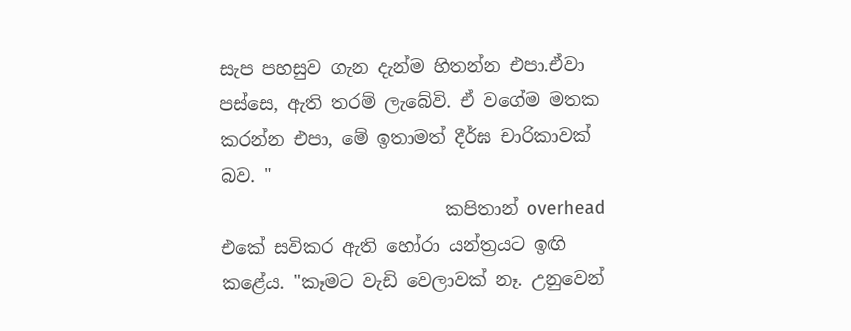සැප පහසුව ගැන දැන්ම හිතන්න එපා.ඒවා පස්සෙ, ඇති තරම් ලැබේවි. ඒ වගේම මතක කරන්න එපා, මේ ඉතාමත් දීර්ඝ චාරිකාවක් බව. "
                         කපිතාන් overhead  එකේ සවිකර ඇති හෝරා යන්ත්‍රයට ඉඟි කළේය. "කෑමට වැඩි වෙලාවක් නෑ. උනුවෙන්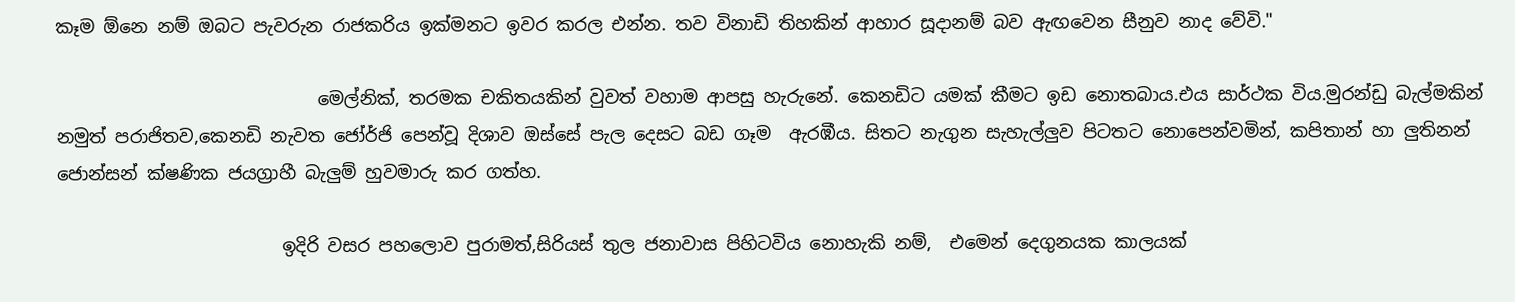කෑම ඕනෙ නම් ඔබට පැවරුන රාජකරිය ඉක්මනට ඉවර කරල එන්න. තව විනාඩි තිහකින් ආහාර සූදානම් බව ඇඟවෙන සීනුව නාද වේවි."

                             මෙල්නික්, තරමක චකිතයකින් වුවත් වහාම ආපසු හැරුනේ. කෙනඩිට යමක් කීමට ඉඩ නොතබාය.එය සාර්ථක විය.මුරන්ඩු බැල්මකින් නමුත් පරාජිතව,කෙනඩි නැවත ජෝර්ජි පෙන්වූ දිශාව ඔස්සේ පැල දෙසට බඩ ගෑම  ඇරඹීය. සිතට නැගුන සැහැල්ලුව පිටතට නොපෙන්වමින්, කපිතාන් හා ලුතිනන් ජොන්සන් ක්ෂණික ජයග්‍රාහී බැලුම් හුවමාරු කර ගත්හ.

                         ඉදිරි වසර පහලොව පුරාමත්,සිරියස් තුල ජනාවාස පිහිටවිය නොහැකි නම්,  එමෙන් දෙගුනයක කාලයක්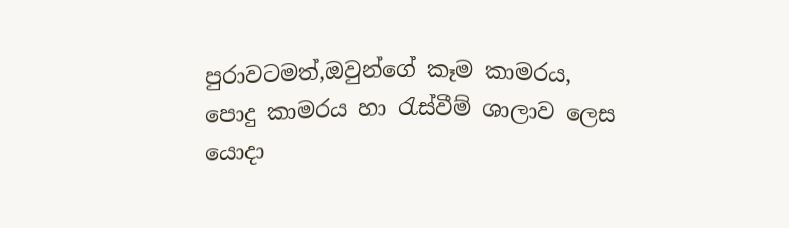පුරාවටමත්,ඔවුන්ගේ කෑම කාමරය, පොදු කාමරය හා ‍රැස්වීම් ශාලාව ලෙස යොදා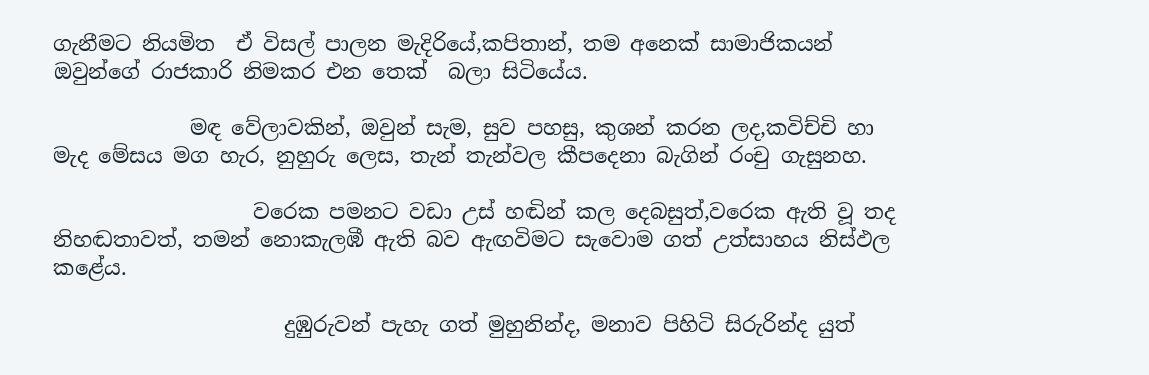ගැනීමට නියමිත  ඒ විසල් පාලන මැදිරියේ,කපිතාන්, තම අනෙක් සාමාජිකයන්  ඔවුන්ගේ රාජකාරි නිමකර එන තෙක්  බලා සිටියේය.

             මඳ වේලාවකින්, ඔවුන් සැම, සුව පහසු, කුශන් කරන ලද,කවිච්චි හා මැද මේසය මග හැර, නුහුරු ලෙස, තැන් තැන්වල කීපදෙනා බැගින් රංචු ගැසුනහ.

                   වරෙක පමනට වඩා උස් හඬින් කල දෙබසුත්,වරෙක ඇති වූ තද නිහඬතාවත්, තමන් නොකැලඹී ඇති බව ඇඟවිමට සැවොම ගත් උත්සාහය නිස්ඵල කළේය.

                      දුඹුරුවන් පැහැ ගත් මුහුනින්ද, මනාව පිහිටි සිරුරින්ද යුත්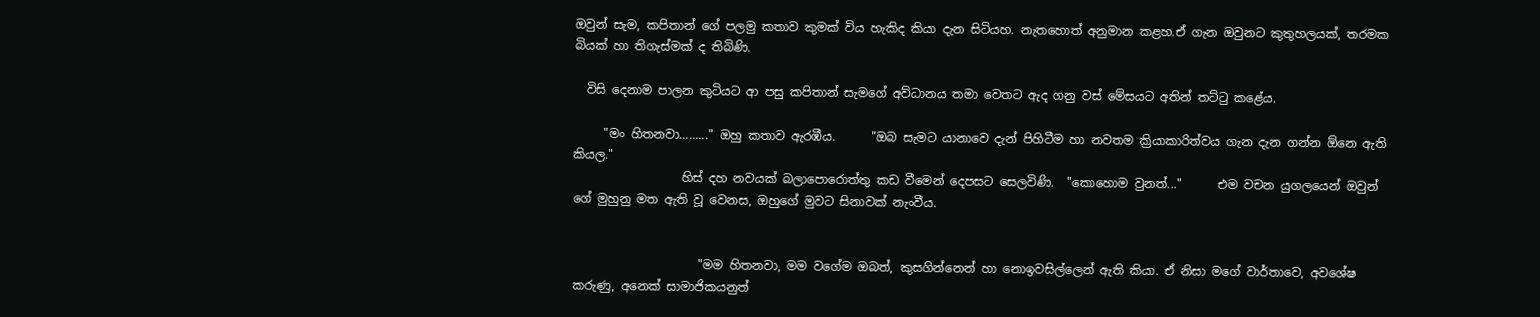ඔවුන් සැම, කපිතාන් ගේ පලමු කතාව කුමක් විය හැකිද කියා දැන සිටියහ. නැතහොත් අනුමාන කළහ.ඒ ගැන ඔවුනට කුතුහලයක්, තරමක බියක් හා තිගැස්මක් ද තිබිණි.

  විසි දෙනාම පාලන කුටියට ආ පසු කපිතාන් සැමගේ අව්ධානය තමා වෙතට ඇද ගනු වස් මේසයට අතින් තට්‍ටු කළේය.

     "මං හිතනවා........." ඔහු කතාව ඇරඹීය.      "ඔබ සැමට යානාවෙ දැන් පිහිටීම හා නවතම ක්‍රියාකාරිත්වය ගැන දැන ගන්න ඕනෙ ඇති කියල."
                  හිස් දහ නවයක් බලාපොරොත්තු කඩ වීමෙන් දෙපසට සෙලවිණි.  "කොහොම වුනත්..."      එම වචන යුගලයෙන් ඔවුන් ගේ මුහුනු මත ඇති වූ වෙනස, ඔහුගේ මුවට සිනාවක් නැංවීය.


                     "මම හිතනවා, මම වගේම ඔබත්, කුසගින්නෙන් හා නොඉවසිල්ලෙන් ඇති කියා. ඒ නිසා මගේ වාර්තාවෙ, අවශේෂ කරුණු, අනෙක් සාමාජිකයනුත්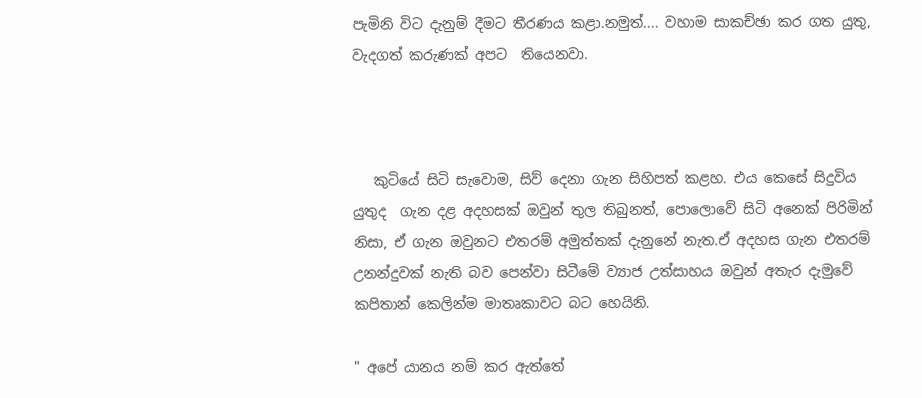පැමිනි විට දැනුම් දීමට තීරණය කළා.නමුත්.... වහාම සාකච්ඡා කර ගත යුතු, වැදගත් කරුණක් අපට  තියෙනවා.



   කුටියේ සිටි සැවොම, සිව් දෙනා ගැන සිහිපත් කළහ. එය කෙසේ සිදුවිය යුතුද  ගැන දළ අදහසක් ඔවුන් තුල තිබුනත්, පොලොවේ සිටි අනෙක් පිරිමින් නිසා, ඒ ගැන ඔවුනට එතරම් අමුත්තක් දැනුනේ නැත.ඒ අදහස ගැන එතරම් උනන්දුවක් නැති බව පෙන්වා සිටීමේ ව්‍යාජ උත්සාහය ඔවුන් අතැර දැමුවේ කපිතාන් කෙලින්ම මාතෘකාවට බට හෙයිනි.

" අපේ යානය නම් කර ඇත්තේ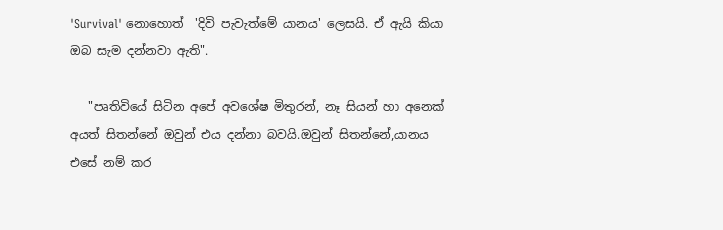'Survival' නොහොත්  'දිවි පැවැත්මේ යානය' ලෙසයි. ඒ ඇයි කියා ඔබ සැම දන්නවා ඇති".

   "පෘතිවියේ සිටින අපේ අවශේෂ මිතුරන්, නෑ සියන් හා අනෙක් අයත් සිතන්නේ ඔවුන් එය දන්නා බවයි.ඔවුන් සිතන්නේ,යානය එසේ නම් කර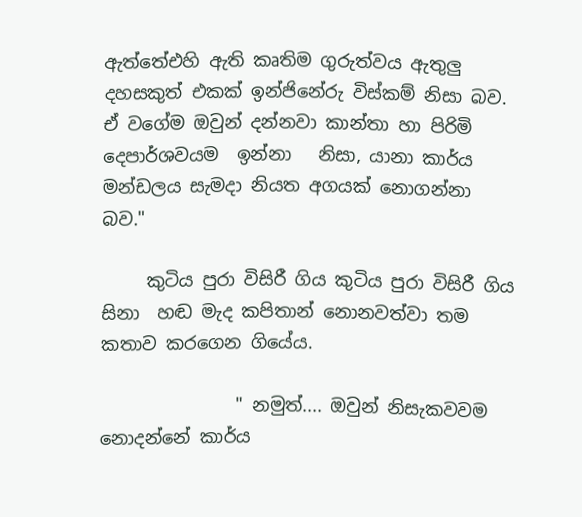ඇත්තේඑහි ඇති කෘතිම ගුරුත්වය ඇතුලු  දහසකුත් එකක් ඉන්ජිනේරු විස්කම් නිසා බව. ඒ වගේම ඔවුන් දන්නවා කාන්තා හා පිරිමි දෙපාර්ශවයම  ඉන්නා   නිසා, යානා කාර්ය මන්ඩලය සැමදා නියත අගයක් නොගන්නා බව."

     කුටිය පුරා විසිරී ගිය කුටිය පුරා විසිරී ගිය සිනා  හඬ මැද කපිතාන් නොනවත්වා තම කතාව කරගෙන ගියේය.

               " නමුත්.... ඔවුන් නිසැකවවම නොදන්නේ කාර්ය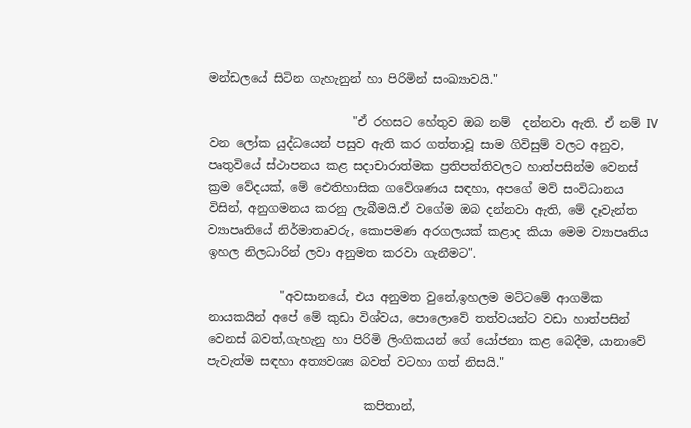මන්ඩලයේ සිටින ගැහැනුන් හා පිරිමින් සංඛ්‍යාවයි."

                        "ඒ රහසට හේතුව ඔබ නම්  දන්නවා ඇති. ඒ නම් IV වන ලෝක යුද්ධයෙන් පසුව ඇති කර ගත්තාවූ සාම ගිවිසුම් වලට අනුව, පෘතුවියේ ස්ථාපනය කළ සදාචාරාත්මක ප්‍රතිපත්තිවලට හාත්පසින්ම වෙනස් ක්‍රම වේදයක්, මේ ඓතිහාසික ගවේශණය සඳහා, අපගේ මව් සංවිධානය විසින්, අනුගමනය කරනු ලැබීමයි.ඒ වගේම ඔබ දන්නවා ඇති, මේ දෑවැන්ත ව්‍යාපෘතියේ නිර්මාතෘවරු, කොපමණ අරගලයක් කළාද කියා මෙම ව්‍යාපෘතිය ඉහල නිලධාරින් ලවා අනුමත කරවා ගැනීමට".

            "අවසානයේ, එය අනුමත වුනේ,ඉහලම මට්ටමේ ආගමික නායකයින් අපේ මේ කුඩා විශ්වය, පොලොවේ තත්වයන්ට වඩා හාත්පසින් වෙනස් බවත්,ගැහැනු හා පිරිමි ලිංගිකයන් ගේ යෝජනා කළ බෙදීම, යානාවේ පැවැත්ම සඳහා අත්‍යවශ්‍ය බවත් වටහා ගත් නිසයි."

                          කපිතාන්,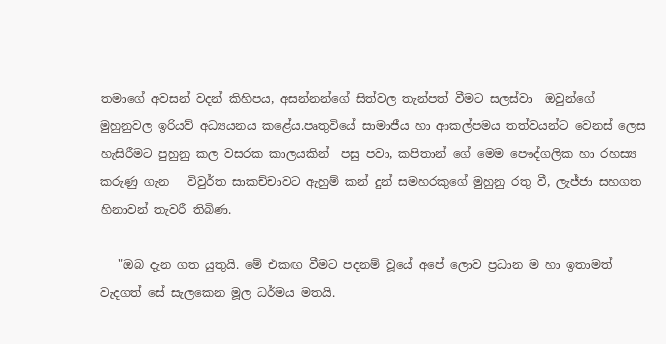තමාගේ අවසන් වදන් කිහිපය, අසන්නන්ගේ සිත්වල තැන්පත් වීමට සලස්වා  ඔවුන්ගේ මුහුනුවල ඉරියව් අධ්‍යයනය කළේය.පෘතුවියේ සාමාජීය හා ආකල්පමය තත්වයන්ට වෙනස් ලෙස හැසිරීමට පුහුනු කල වසරක කාලයකින්  පසු පවා, කපිතාන් ගේ මෙම පෞද්ගලික හා රහස්‍ය කරුණු ගැන   විවුර්ත සාකච්චාවට ඇහුම් කන් දුන් සමහරකුගේ මුහුනු රතු වී, ලැජ්ජා සහගත හිනාවන් තැවරී තිබිණ.

   "ඔබ දැන ගත යුතුයි. මේ එකඟ වීමට පදනම් වූයේ අපේ ලොව ප්‍රධාන ම හා ඉතාමත් වැදගත් සේ සැලකෙන මූල ධර්මය මතයි.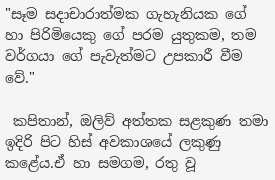"සෑම සදාචාරාත්මක ගැහැනියක ගේ හා පිරිමියෙකු ගේ පරම යුතුකම, තම වර්ගයා ගේ පැවැත්මට උපකාරී වීම වේ."

 කපිතාන්, ඔලිව් අත්තක සළකුණ තමා ඉදිරි පිට හිස් අවකාශයේ ලකුණු කළේය.ඒ හා සමගම, රතු වූ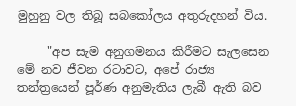මුහුනු වල තිබූ සබකෝලය අතුරුදහන් විය.

     "අප සැම අනුගමනය කිරීමට සැලසෙන මේ නව ජීවන රටාවට, අපේ රාජ්‍ය තන්ත්‍රයෙන් පූර්ණ අනුමැතිය ලැබී ඇති බව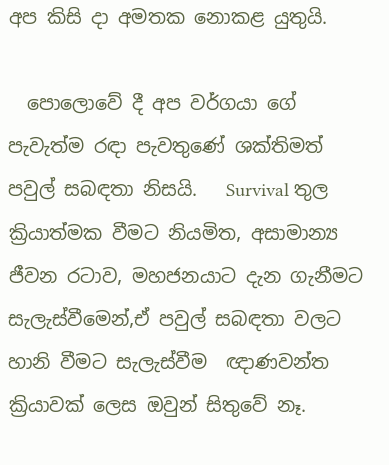අප කිසි දා අමතක නොකළ යුතුයි.

  පොලොවේ දී අප වර්ගයා ගේ පැවැත්ම රඳා පැවතුණේ ශක්තිමත් පවුල් සබඳතා නිසයි.   Survival තුල ක්‍රියාත්මක වීමට නියමිත, අසාමාන්‍ය ජීවන රටාව, මහජනයාට දැන ගැනීමට සැලැස්වීමෙන්,ඒ පවුල් සබඳතා වලට හානි වීමට සැලැස්වීම  ඥාණවන්ත ක්‍රියාවක් ලෙස ඔවුන් සිතුවේ නෑ.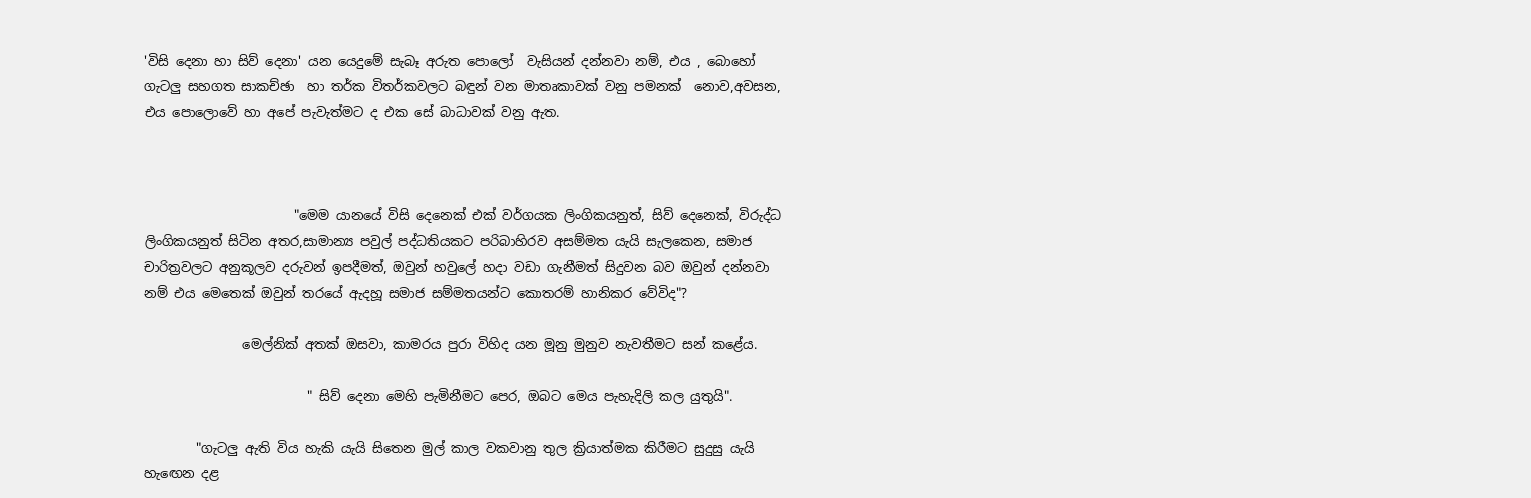'විසි දෙනා හා සිව් දෙනා' යන යෙදුමේ සැබෑ අරුත පොලෝ  වැසියන් දන්නවා නම්, එය , බොහෝ ගැටලු සහගත සාකච්ඡා  හා තර්ක විතර්කවලට බඳුන් වන මාතෘකාවක් වනු පමනක්  නොව,අවසන, එය පොලොවේ හා අපේ පැවැත්මට ද එක සේ බාධාවක් වනු ඇත.



                       "මෙම යානයේ විසි දෙනෙක් එක් වර්ගයක ලිංගිකයනුත්, සිව් දෙනෙක්, විරුද්ධ ලිංගිකයනුත් සිටින අතර,සාමාන්‍ය පවුල් පද්ධතියකට පරිබාහිරව අසම්මත යැයි සැලකෙන, සමාජ චාරිත්‍රවලට අනුකූලව දරුවන් ඉපදීමත්, ඔවුන් හවුලේ හදා වඩා ගැනීමත් සිදුවන බව ඔවුන් දන්නවා නම් එය මෙතෙක් ඔවුන් තරයේ ඇදහූ සමාජ සම්මතයන්ට කොතරම් හානිකර වේවිද"?

               මෙල්නික් අතක් ඔසවා, කාමරය පුරා විහිද යන මූනු මුනුව නැවතීමට සන් කළේය.

                         " සිව් දෙනා මෙහි පැමිනීමට පෙර, ඔබට මෙය පැහැදිලි කල යුතුයි".

        "ගැටලු ඇති විය හැකි යැයි සිතෙන මුල් කාල වකවානු තුල ක්‍රියාත්මක කිරීමට සුදුසු යැයි හැ‍ඟෙන දළ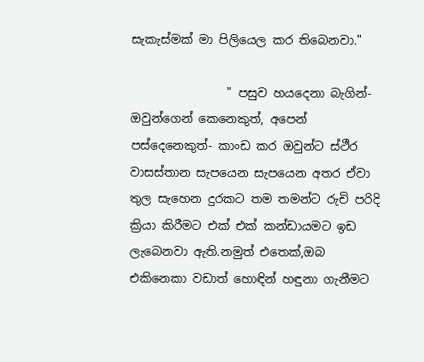සැකැස්මක් මා පිලියෙල කර තිබෙනවා."

                " පසුව හයදෙනා බැගින්- ඔවුන්ගෙන් කෙනෙකුත්, අපෙන් පස්දෙනෙකුත්- කාංඩ කර ඔවුන්ට ස්ථීර වාසස්තාන සැපයෙන සැපයෙන අතර ඒවා තුල සැහෙන දුරකට තම තමන්ට රුචි පරිදි ක්‍රියා කිරීමට එක් එක් කන්ඩායමට ඉඩ ලැබෙනවා ඇති.නමුත් එතෙක්,ඔබ එකිනෙකා වඩාත් හොඳින් හඳුනා ගැනීමට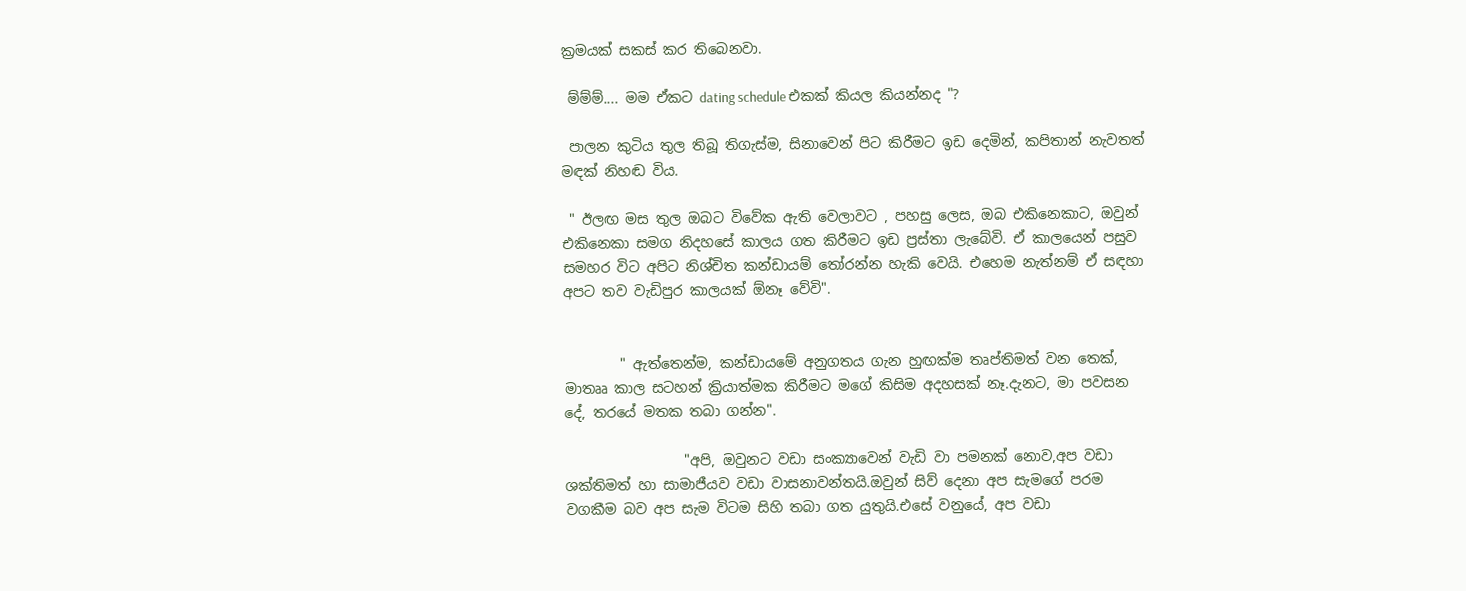ක්‍රමයක් සකස් කර තිබෙනවා.

 ම්ම්ම්.... මම ඒකට dating schedule එකක් කියල කියන්නද "?

 පාලන කුටිය තුල තිබූ තිගැස්ම, සිනාවෙන් පිට කිරීමට ඉඩ දෙමින්, කපිතාන් නැවතත් මඳක් නිහඬ විය.

 " ඊලඟ මස තුල ඔබට විවේක ඇති වෙලාවට , පහසු ලෙස, ඔබ එකිනෙකාට, ඔවුන් එකිනෙකා සමග නිදහසේ කාලය ගත කිරීමට ඉඩ ප්‍රස්තා ලැබේවි. ඒ කාලයෙන් පසුව සමහර විට අපිට නිශ්චිත කන්ඩායම් ‍තෝරන්න හැකි වෙයි. එහෙම නැත්නම් ඒ සඳහා අපට තව වැඩිපුර කාලයක් ඕනෑ වේවි".


        " ඇත්තෙන්ම, කන්ඩායමේ අනුගතය ගැන හුඟක්ම තෘප්තිමත් වන තෙක්, මාතෲ කාල සටහන් ක්‍රියාත්මක කිරීමට මගේ කිසිම අදහසක් නෑ.දැනට, මා පවසන දේ, තරයේ මතක තබා ගන්න".

                 "අපි, ඔවුනට වඩා සංක්‍යාවෙන් වැඩි වා පමනක් නොව,අප වඩා ශක්තිමත් හා සාමාජීයව වඩා වාසනාවන්තයි.ඔවුන් සිව් දෙනා අප සැමගේ පරම වගකීම බව අප සැම විටම සිහි තබා ගත යුතුයි.එසේ වනුයේ, අප වඩා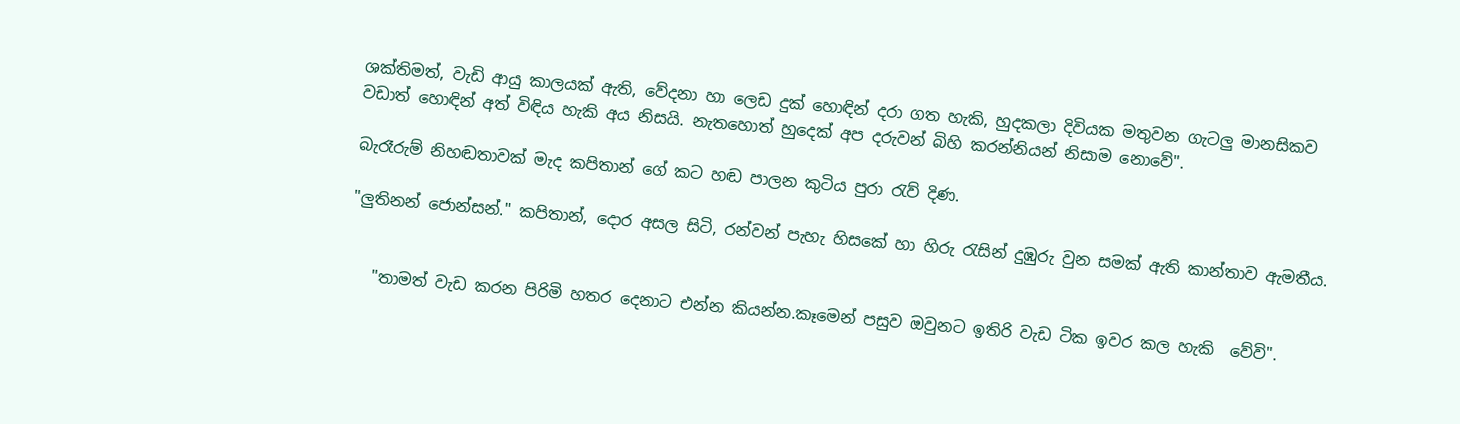ශක්තිමත්, වැඩි ආයු කාලයක් ඇති, වේදනා හා ලෙඩ දුක් හොඳින් දරා ගත හැකි, හුදකලා දිවියක මතුවන ගැටලු මානසිකව වඩාත් හොඳින් අත් විඳිය හැකි අය නිසයි. නැතහොත් හුදෙක් අප දරුවන් බිහි කරන්නියන් නිසාම නොවේ".

බැරෑරුම් නිහඬතාවක් මැද කපිතාන් ගේ කට හඬ පාලන කුටිය පුරා ‍රැව් දිණ.

"ලුතිනන් ජොන්සන්." කපිතාන්, දොර අසල සිටි, රන්වන් පැහැ හිසකේ හා හිරු ‍රැසින් දුඹුරු වුන සමක් ඇති කාන්තාව ඇමතීය.


   "තාමත් වැඩ කරන පිරිමි හතර දෙනාට එන්න කියන්න.කෑමෙන් පසුව ඔවුනට ඉතිරි වැඩ ටික ඉවර කල හැකි  වේවි".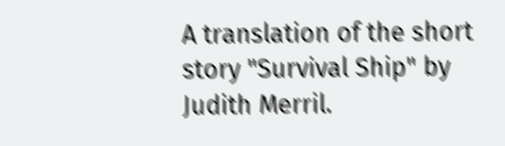A translation of the short story "Survival Ship" by Judith Merril.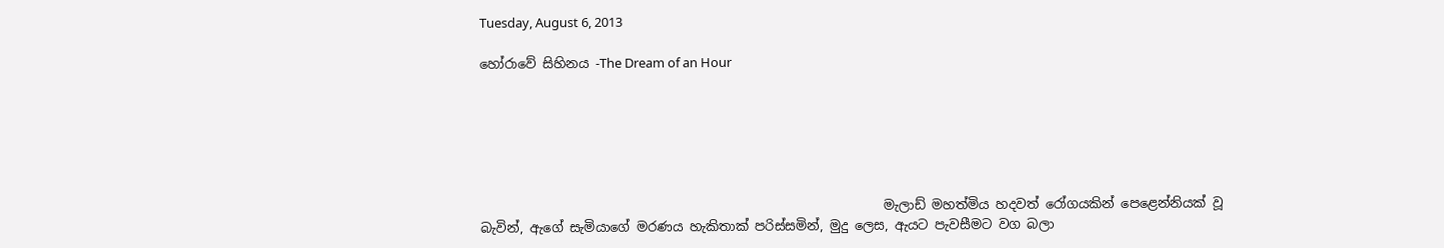Tuesday, August 6, 2013

හෝරාවේ සිහිනය -The Dream of an Hour






                                                              මැලාඩ් මහත්මිය හදවත් රෝගයකින් පෙළෙන්නියක් වූ බැවින්, ඇගේ සැමියාගේ මරණය හැකිතාක් පරිස්සමින්, මුදු ලෙස, ඇයට පැවසීමට වග බලා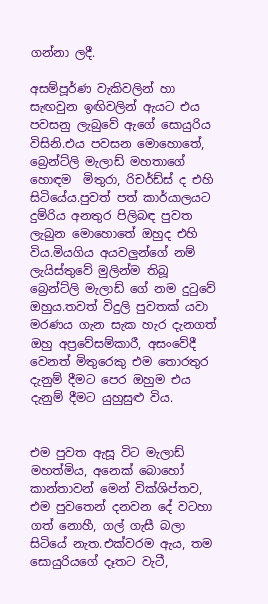ගන්නා ලදී.

අසම්පූර්ණ වැකිවලින් හා සැඟවුන ඉඟිවලින් ඇයට එය පවසනු ලැබුවේ ඇගේ සොයුරිය විසිනි.එය පවසන මොහොතේ, බ්‍රෙන්ට්ලි මැලාඩ් මහතාගේ හොඳම  මිතුරා, රිචර්ඩ්ස් ද එහි සිටියේය.පුවත් පත් කාර්යාලයට දුම්රිය අනතුර පිලිබඳ පුවත ලැබුන මොහොතේ ඔහුද එහි විය.මියගිය අයවලුන්ගේ නම් ලැයිස්තුවේ මුලින්ම තිබූ බ්‍රෙන්ට්ලි මැලාඩ් ගේ නම දු‍ටුවේ ඔහුය.තවත් විදුලි පුවතක් යවා මරණය ගැන සැක හැර දැනගත් ඔහු අප්‍රවේසම්කාරී, අසංවේදී වෙනත් මිතුරෙකු එම තොරතුර දැනුම් දීමට පෙර ඔහුම එය දැනුම් දීමට යුහුසුළු විය.


එම පුවත ඇසූ විට මැලාඩ් මහත්මිය, අනෙක් බොහෝ කාන්තාවන් මෙන් වික්ශිප්තව, එම පුවතෙන් දනවන දේ වටහා ගත් නොහී, ගල් ගැසී බලා සිටියේ නැත.එක්වරම ඇය, තම සොයුරියගේ දෑතට වැටී,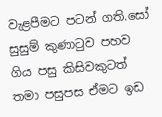වැළපීමට පටන් ගති.සෝ සුසුම් කුණා‍ටුව පහව ගිය පසු කිසිවකුටත් තමා පසුපස ඒමට ඉඩ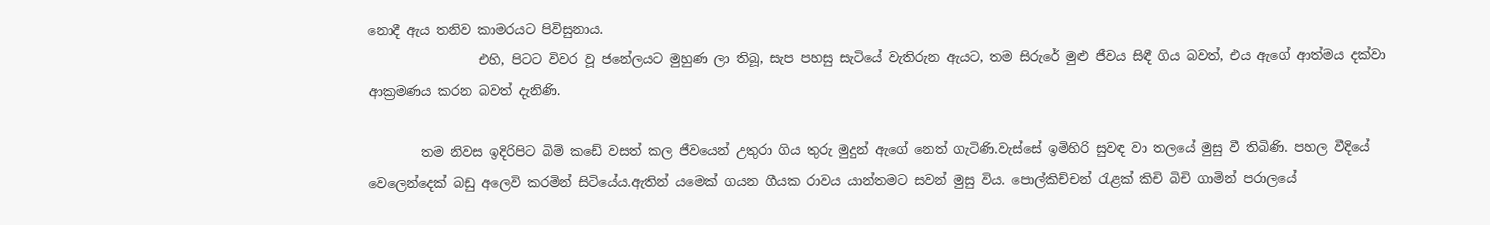නොදී ඇය තනිව කාමරයට පිවිසුනාය.
                 එහි, පිටට විවර වූ ජනේලයට මුහුණ ලා තිබූ, සැප පහසු සැටියේ වැතිරුන ඇයට, තම සිරුරේ මුළු ජීවය සිඳී ගිය බවත්, එය ඇගේ ආත්මය දක්වා ආක්‍රමණය කරන බවත් දැනිණි.

        තම නිවස ඉදිරිපිට බිම් කඩේ වසත් කල ජීවයෙන් උතුරා ගිය තුරු මුදුන් ඇගේ නෙත් ගැටිණි.වැස්සේ ඉමිහිරි සුවඳ වා තලයේ මුසු වී තිබිණි. පහල වීදියේ වෙලෙන්දෙක් බඩු අලෙවි කරමින් සිටියේය.ඇතින් යමෙක් ගයන ගීයක රාවය යාන්තමට සවන් මුසු විය. පොල්කිච්චන් ‍රැළක් කිචි බිචි ගාමින් පරාලයේ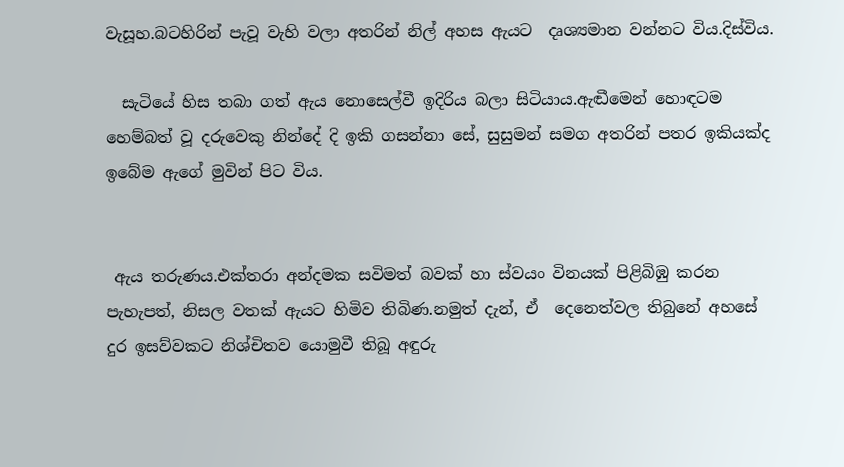වැසූහ.බටහිරින් පැවූ වැහි වලා අතරින් නිල් අහස ඇයට  දෘශ්‍යමාන වන්නට විය.දිස්විය.

  සැටියේ හිස තබා ගත් ඇය නොසෙල්වී ඉදිරිය බලා සිටියාය.ඇඬීමෙන් හොඳටම හෙම්බත් වූ දරුවෙකු නින්දේ දි ඉකි ගසන්නා සේ, සුසුමන් සමග අතරින් පතර ඉකියක්ද ඉබේම ඇගේ මුවින් පිට විය.


 ඇය තරුණය.එක්තරා අන්දමක සවිමත් බවක් හා ස්වයං විනයක් පිළිබිඹු කරන පැහැපත්, නිසල වතක් ඇයට හිමිව තිබිණ.නමුත් දැන්, ඒ  දෙනෙත්වල තිබුනේ අහසේ  දුර ඉසව්වකට නිශ්චිතව යොමුවී තිබූ අඳුරු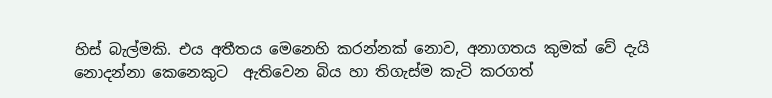හිස් බැල්මකි. එය අතීතය මෙනෙහි කරන්නක් නොව, අනාගතය කුමක් වේ දැයි නොදන්නා කෙනෙකුට  ඇතිවෙන බිය හා තිගැස්ම කැටි කරගත්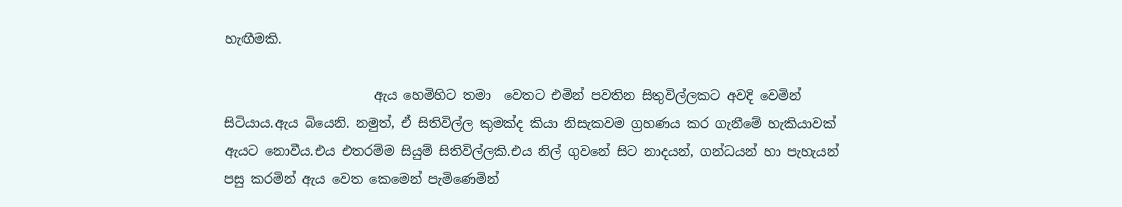හැඟීමකි.

                       ඇය හෙමිහිට තමා  වෙතට එමින් පවතින සිතුවිල්ලකට අවදි වෙමින් සිටියාය.ඇය බියෙනි. නමුත්, ඒ සිතිවිල්ල කුමක්ද කියා නිසැකවම ග්‍රහණය කර ගැනීමේ හැකියාවක් ඇයට නොවීය.එය එතරම්ම සියුම් සිතිවිල්ලකි.එය නිල් ගුවනේ සිට නාදයන්, ගන්ධයන් හා පැහැයන් පසු කරමින් ඇය වෙත කෙමෙන් පැමිණෙමින්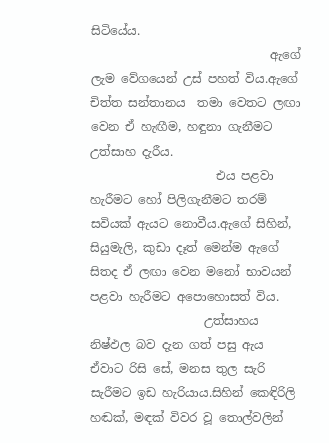සිටියේය.
                              ඇගේ ලැම වේගයෙන් උස් පහත් විය.ඇගේ චිත්ත සන්තානය  තමා වෙතට ලඟා වෙන ඒ හැඟීම, හඳුනා ගැනීමට උත්සාහ දැරීය.
                     එය පළවා හැරීමට හෝ පිලිගැනීමට තරම් සවියක් ඇයට නොවීය.ඇගේ සිහින්, සියුමැලි, කුඩා දෑත් මෙන්ම ඇගේ සිතද ඒ ලඟා වෙන මනෝ භාවයන් පළවා හැරීමට අපොහොසත් විය.
                   උත්සාහය නිෂ්ඵල බව දැන ගත් පසු ඇය ඒවාට රිසි සේ, මනස තුල සැරි සැරීමට ඉඩ හැරියාය.සිහින් කෙඳිරිලි හඬක්, මඳක් විවර වූ තොල්වලින්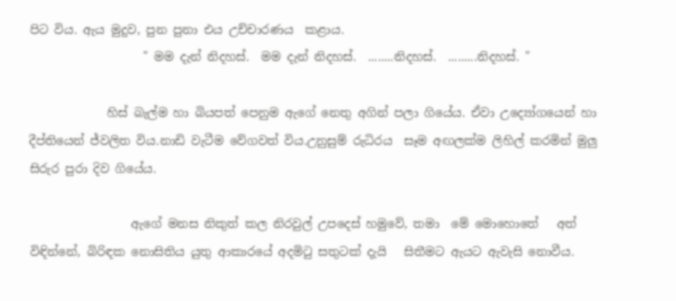පිට විය. ඇය මුදුව, පුන පුනා එය උච්චාරණය  කළාය.
                   " මම දැන් නිදහස්.  මම දැන් නිදහස්.  ........නිදහස්.  .........නිදහස්. "

             හිස් බැල්ම හා බියපත් පෙනුම ඇගේ නෙතු අගින් පලා ගියේය. ඒවා උද්‍යෝගයෙන් හා දීප්තියෙන් ජ්වලිත විය.නාඩි වැටීම වේගවත් විය.උනුසුම් රුධිරය  සෑම අඟලක්ම ලිහිල් කරමින් මුලු සිරුර පුරා දිව ගියේය.

                 ඇගේ මනස නිකුත් කල නිරවුල් උපදෙස් හමුවේ, තමා  මේ මොහොතේ   අත් විඳින්නේ, බිරිඳක නොසිතිය යුතු ආකාරයේ අදමි‍ටු සතුටක් දැයි   සිතීමට ඇයට ඇවැසි නොවීය.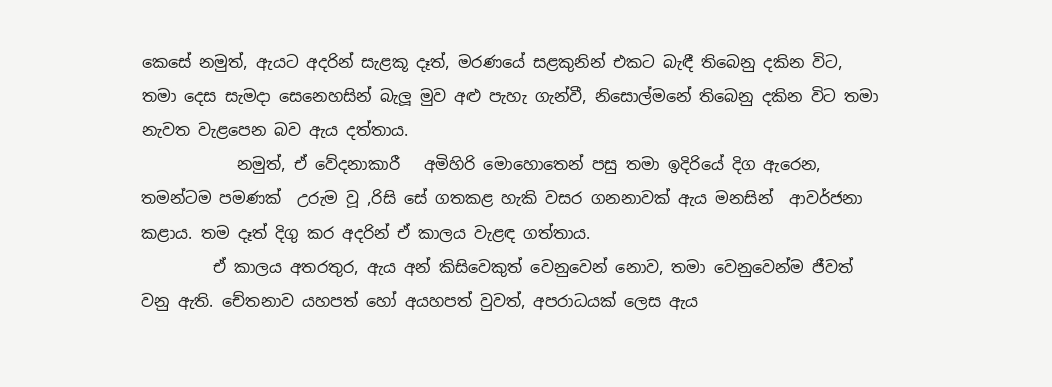කෙසේ නමුත්, ඇයට අදරින් සැළකූ දෑත්, මරණයේ සළකුනින් එකට බැඳී තිබෙනු දකින විට, තමා දෙස සැමදා සෙනෙහසින් බැලූ මුව අළු පැහැ ගැන්වී, නිසොල්මනේ තිබෙනු දකින විට තමා නැවත වැළපෙන බව ඇය දත්තාය.
            නමුත්, ඒ වේදනාකාරී   අමිහිරි මොහොතෙන් පසු තමා ඉදිරියේ දිග ඇරෙන, තමන්ටම පමණක්  උරුම වූ ,රිසි සේ ගතකළ හැකි වසර ගනනාවක් ඇය මනසින්  ආවර්ජනා කළාය. තම දෑත් දිගු කර අදරින් ඒ කාලය වැළඳ ගත්තාය.
         ඒ කාලය අතරතුර, ඇය අන් කිසිවෙකුත් වෙනුවෙන් නොව, තමා වෙනුවෙන්ම ජීවත් වනු ඇති. චේතනාව යහපත් හෝ අයහපත් වුවත්, අපරාධයක් ලෙස ඇය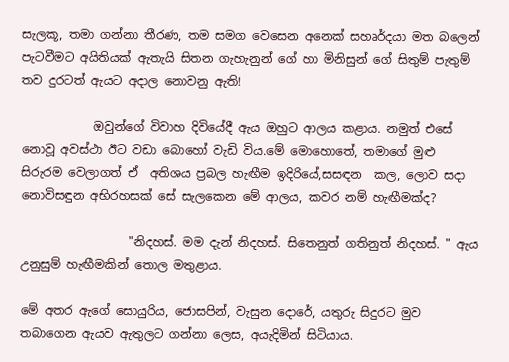සැලකූ, තමා ගන්නා තීරණ, තම සමග වෙසෙන අනෙක් සහෘර්දයා මත බලෙන් පැටවීමට අයිතියක් ඇතැයි සිතන ගැහැනුන් ගේ හා මිනිසුන් ගේ සිතුම් පැතුම් තව දුරටත් ඇයට අදාල නොවනු ඇති!

            ඔවුන්ගේ විවාහ දිවියේදී ඇය ඔහුට ආලය කළාය. නමුත් එසේ නොවූ අවස්ථා ඊට වඩා බොහෝ වැඩි විය.මේ මොහොතේ, තමාගේ මුළු සිරුරම වෙලාගත් ඒ  අතිශය ප්‍රබල හැඟීම ඉදිරියේ,සසඳන  කල, ලොව සදා නොවිසඳුන අභිරහසක් සේ සැලකෙන මේ ආලය, කවර නම් හැඟීමක්ද?

                  "නිදහස්. මම දැන් නිදහස්. සිතෙනුත් ගතිනුත් නිදහස්. " ඇය උනුසුම් හැඟීමකින් තොල මතුළාය.

මේ අතර ඇගේ සොයුරිය, ජොසපින්, වැසුන දොරේ, යතුරු සිදුරට මුව තබාගෙන ඇයව ඇතුලට ගන්නා ලෙස, අයැදිමින් සිටියාය.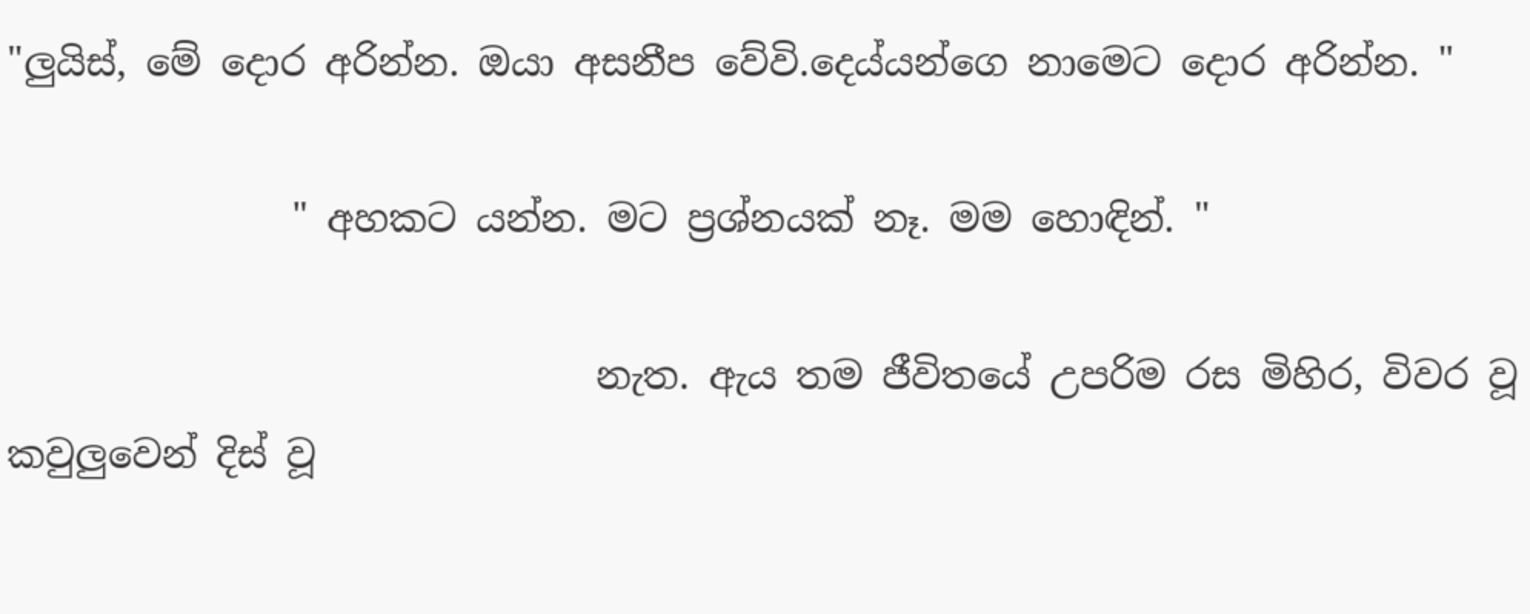"ලුයිස්, මේ දොර අරින්න. ඔයා අසනීප වේවි.දෙය්යන්ගෙ නාමෙට දොර අරින්න. "

               " අහකට යන්න. මට ප්‍රශ්නයක් නෑ. මම හොඳින්. "

                               නැත. ඇය තම ජීවිතයේ උපරිම රස මිහිර, විවර වූ කවුලුවෙන් දිස් වූ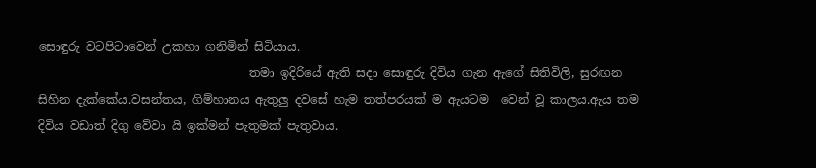සොඳුරු වටපිටාවෙන් උකහා ගනිමින් සිටියාය.
                                   තමා ඉදිරියේ ඇති සදා සොඳුරු දිවිය ගැන ඇගේ සිතිවිලි, සුරඟන සිහින දැක්කේය.වසන්තය, ගිම්හානය ඇතුලු දවසේ හැම තත්පරයක් ම ඇයටම  වෙන් වූ කාලය.ඇය තම දිවිය වඩාත් දිගු වේවා යි ඉක්මන් පැතුමක් පැතුවාය.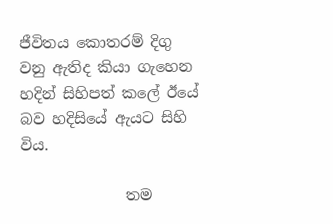ජීවිතය කොතරම් දිගු වනු ඇතිද කියා ගැහෙන හදින් සිහිපත් කලේ ඊයේ බව හදිසියේ ඇයට සිහි විය.

              තම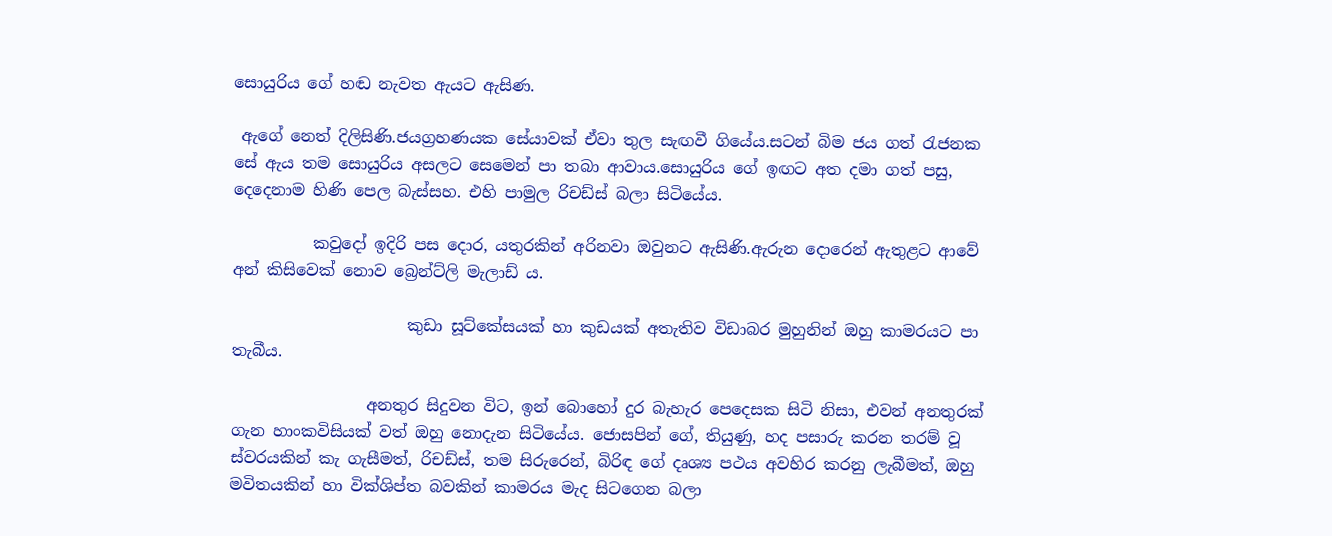සොයුරිය ගේ හඬ නැවත ඇයට ඇසිණ.

 ඇගේ නෙත් දිලිසිණි.ජයග්‍රහණයක සේයාවක් ඒවා තුල සැඟවී ගියේය.සටන් බිම ජය ගත් ‍රැජනක සේ ඇය තම සොයුරිය අසලට සෙමෙන් පා තබා ආවාය.සොයුරිය ගේ ඉඟට අත දමා ගත් පසු, දෙදෙනාම හිණි පෙල බැස්සහ. එහි පාමුල රිචඩ්ස් බලා සිටියේය.

          කවුදෝ ඉදිරි පස දොර, යතුරකින් අරිනවා ඔවුනට ඇසිණි.ඇරුන දොරෙන් ඇතුළට ආවේ  අන් කිසිවෙක් නොව බ්‍රෙන්ට්ලි මැලාඩ් ය.

                      කුඩා සූට්කේසයක් හා කුඩයක් අතැතිව විඩාබර මුහුනින් ඔහු කාමරයට පා තැබීය.

                 අනතුර සිදුවන විට, ඉන් බොහෝ දුර බැහැර පෙදෙසක සිටි නිසා, එවන් අනතුරක් ගැන හාංකවිසියක් වත් ඔහු නොදැන සිටියේය. ජොසපින් ගේ, තියුණු, හද පසාරු කරන තරම් වූ ස්වරයකින් කැ ගැසීමත්, රිචඩ්ස්, තම සිරුරෙන්, බිරිඳ ගේ දෘශ්‍ය පථය අවහිර කරනු ලැබීමත්, ඔහු මවිතයකින් හා වික්ශිප්ත බවකින් කාමරය මැද සිටගෙන බලා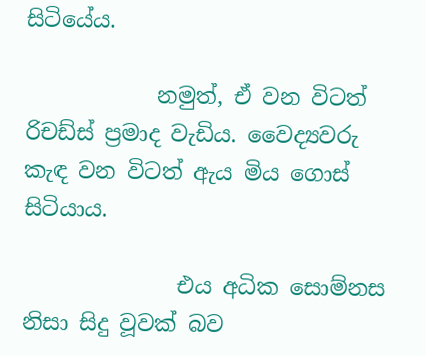සිටියේය.

            නමුත්, ඒ වන විටත් රිචඩ්ස් ප්‍රමාද වැඩිය. වෛද්‍යවරු කැඳ වන විටත් ඇය මිය ගොස් සිටියාය.

              එය අධික සොම්නස නිසා සිදු වූවක් බව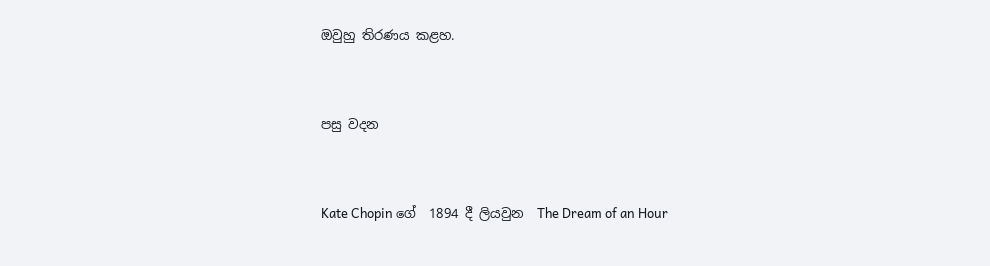ඔවුහු තිරණය කළහ.


පසු වදන


Kate Chopin ගේ  1894 දී ලියවුන  The Dream of an Hour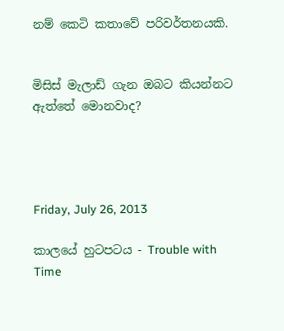නම් කෙටි කතාවේ පරිවර්තනයකි.


මිසිස් මැලාඩ් ගැන ඔබට කියන්නට ඇත්තේ මොනවාද?




Friday, July 26, 2013

කාලයේ හුටපටය - Trouble with Time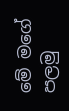මේ මගේ පලමු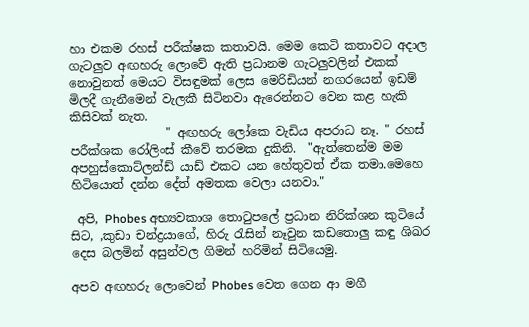හා එකම රහස් පරීක්ෂක කතාවයි. මෙම කෙටි කතාවට අදාල ගැටලුව අඟහරු ලොවේ ඇති ප්‍රධානම ගැටලුවලින් එකක් නොවුනත් මෙයට විසඳුමක් ලෙස මෙරිඩියන් නගරයෙන් ඉඩම් මිලදී ගැනීමෙන් වැලකී සිටිනවා ඇරෙන්නට වෙන කළ හැකි කිසිවක් නැත.
                " අඟහරු ලෝකෙ වැඩිය අපරාධ නෑ. " රහස් පරීක්ශක රෝලිංස් කීවේ තරමක දුකිනි.  "ඇත්තෙන්ම මම අපහුස්කොට්ලන්ඩ් යාඩ් එකට යන හේතුවත් ඒක තමා.මෙහෙ හිටියොත් දන්න දේත් අමතක වෙලා යනවා."

 අපි, Phobes අභ්‍යවකාශ තො‍ටුපලේ ප්‍රධාන නිරික්ශන කුටියේ සිට, ,කුඩා චන්ද්‍රයාගේ, හිරු ‍රැසින් නෑවුන කඩතොලු කඳු ශිඛර දෙස බලමින් අසුන්වල ගිමන් හරිමින් සිටියෙමු.

අපව අඟහරු ලොවෙන් Phobes වෙත ගෙන ආ මගී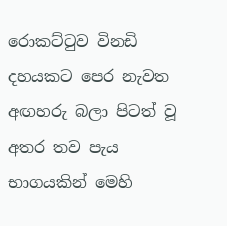රොකට්‍ටුව විනඩි දහයකට පෙර නැවත අඟහරු බලා පිටත් වූ අතර තව පැය භාගයකින් මෙහි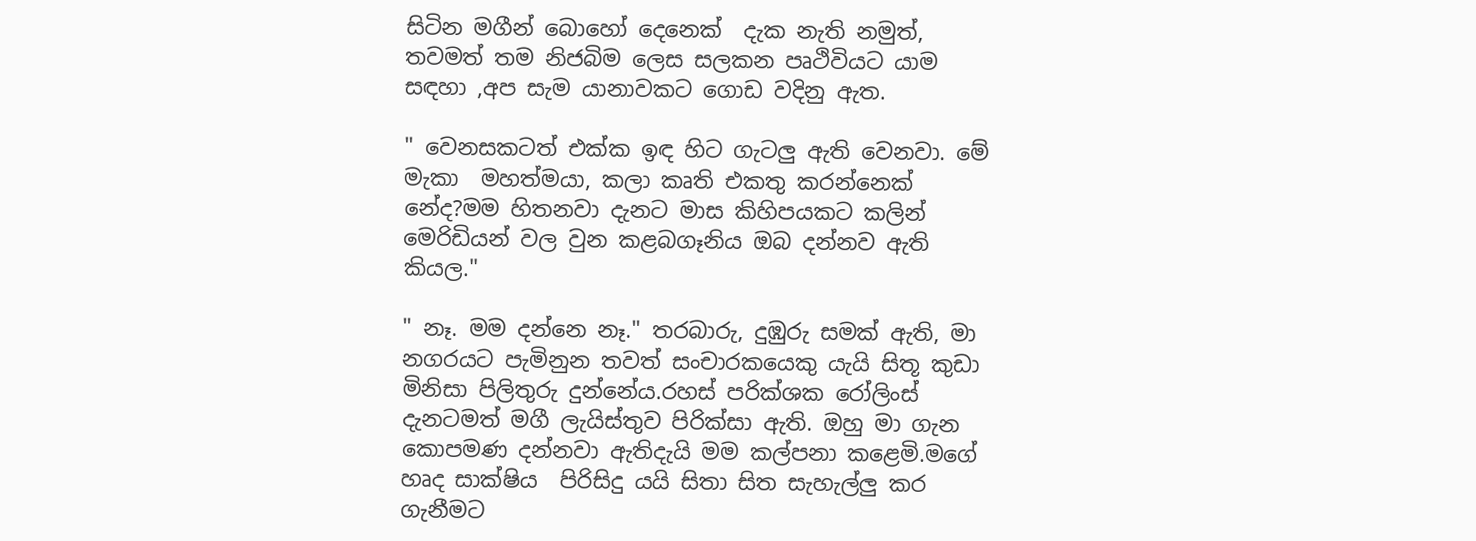සිටින මගීන් බොහෝ දෙනෙක්  දැක නැති නමුත්, තවමත් තම නිජබිම ලෙස සලකන පෘථිවියට යාම සඳහා ,අප සැම යානාවකට ගොඩ වදිනු ඇත.

" වෙනසකටත් එක්ක ඉඳ හිට ගැටලු ඇති වෙනවා. මේ  මැකා  මහත්මයා, කලා කෘති එකතු කරන්නෙක් නේද?මම හිතනවා දැනට මාස කිහිපයකට කලින්  මෙරිඩියන් වල වුන කළබගෑනිය ඔබ දන්නව ඇති කියල."

" නෑ. මම දන්නෙ නෑ." තරබාරු, දුඹුරු සමක් ඇති, මා නගරයට පැමිනුන තවත් සංචාරකයෙකු යැයි සිතූ කුඩා මිනිසා පිලිතුරු දුන්නේය.රහස් පරික්ශක රෝලිංස් දැනටමත් මගී ලැයිස්තුව පිරික්සා ඇති. ඔහු මා ගැන කොපමණ දන්නවා ඇතිදැයි මම කල්පනා කළෙමි.මගේ  හෘද සාක්ෂිය  පිරිසිදු යයි සිතා සිත සැහැල්ලු කර ගැනීමට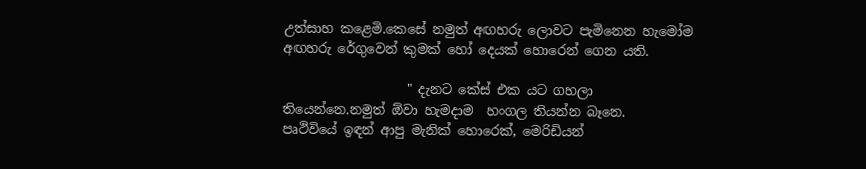උත්සාහ කළෙමි.කෙසේ නමුත් අඟහරු ලොවට පැමිනෙන හැමෝම අඟහරු රේගුවෙන් කුමක් හෝ දෙයක් හොරෙන් ගෙන යති.

                   " දැනට කේස් එක යට ගහලා තියෙන්නෙ.නමුත් ඕවා හැමදාම  හංගල තියන්න බෑනෙ.     පෘථිවියේ ඉඳන් ආපු මැනික් හොරෙක්, මෙරිඩියන්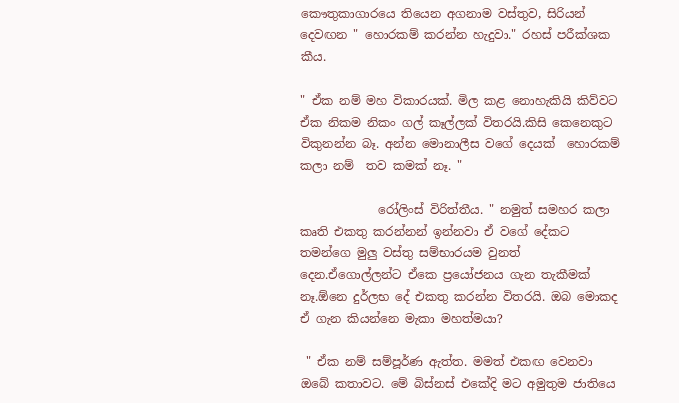කෞතුකාගාරයෙ තියෙන අගනාම වස්තුව, සිරියන් දෙවඟන " හොරකම් කරන්න හැදුවා." රහස් පරීක්ශක කීය.

" ඒක නම් මහ විකාරයක්. මිල කළ නොහැකියි කිව්වට ඒක නිකම නිකං ගල් කෑල්ලක් විතරයි.කිසි කෙනෙකුට විකුනන්න බෑ. අන්න මොනාලීස වගේ දෙයක්  හොරකම් කලා නම්  තව කමක් නෑ. "

             රෝලිංස් විරිත්තීය. " නමුත් සමහර කලා කෘති එකතු කරන්නන් ඉන්නවා ඒ වගේ දේකට තමන්ගෙ මුලු වස්තු සම්භාරයම වුනත් දෙන.ඒගොල්ලන්ට ඒකෙ ප්‍රයෝජනය ගැන තැකීමක් නෑ.ඕනෙ දුර්ලභ දේ එකතු කරන්න විතරයි. ඔබ මොකද ඒ ගැන කියන්නෙ මැකා මහත්මයා?

 " ඒක නම් සම්පූර්ණ ඇත්ත. මමත් එකඟ වෙනවා ඔබේ කතාවට. මේ බිස්නස් එකේදි මට අමුතුම ජාතියෙ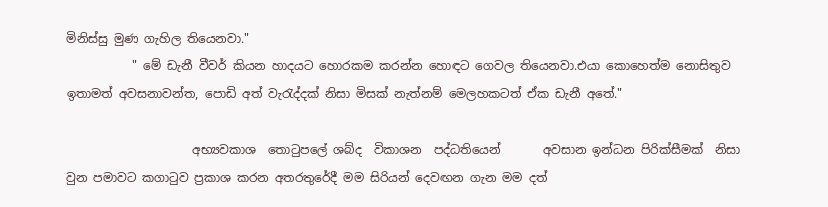මිනිස්සු මුණ ගැහිල තියෙනවා."
           " මේ ඩැනී වීවර් කියන හාදයට හොරකම කරන්න හොඳට ගෙවල තියෙනවා.එයා කොහෙත්ම නොසිතුව ඉතාමත් අවසනාවන්ත, පොඩි අත් වැ‍රැද්දක් නිසා මිසක් නැත්නම් මෙලහකටත් ඒක ඩැනී අතේ."

                     අභ්‍යවකාශ  තො‍ටුපලේ ශබ්ද  විකාශන  පද්ධතියෙන්       අවසාන ඉන්ධන පිරික්සීමක්  නිසා වුන පමාවට කගාටුව ප්‍රකාශ කරන අතරතුරේදී මම සිරියන් දෙවඟන ගැන මම දත්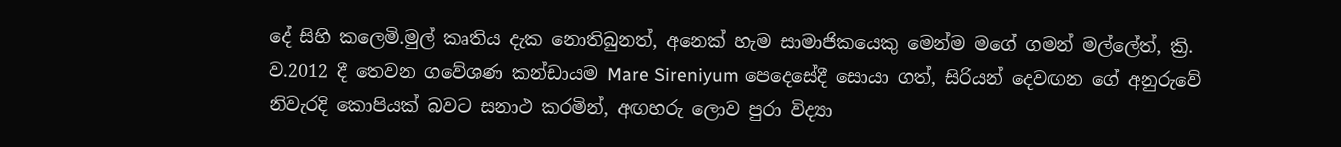දේ සිහි කලෙමි.මුල් කෘතිය දැක නොතිබුනත්, අනෙක් හැම සාමාජිකයෙකු මෙන්ම මගේ ගමන් මල්ලේත්, ක්‍රි. ව.2012 දී තෙවන ගවේශණ කන්ඩායම Mare Sireniyum පෙදෙසේදී සොයා ගත්, සිරියන් දෙවඟන ගේ අනුරුවේ නිවැරදි කොපියක් බවට සනාථ කරමින්, අඟහරු ලොව පුරා විද්‍යා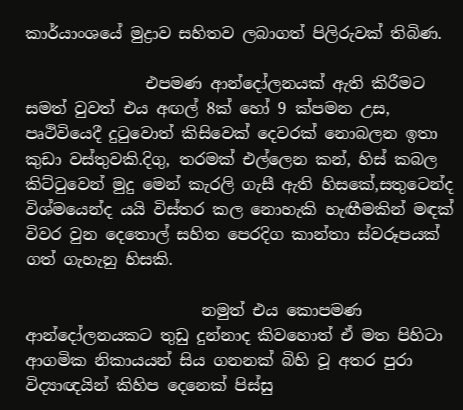කාර්යාංශයේ මුද්‍රාව සහිතව ලබාගත් පිලිරුවක් තිබිණ.

               එපමණ ආන්දෝලනයක් ඇති කිරීමට සමත් වුවත් එය අඟල් 8ක් හෝ 9 ක්පමන උස, පෘථිවියෙදී දු‍ටුවොත් කිසිවෙක් දෙවරක් නොබලන ඉතා කුඩා වස්තුවකි.දිගු, තරමක් එල්ලෙන කන්, හිස් කබල කිට්‍ටුවෙන් මුදු මෙන් කැරලි ගැසී ඇති හිසකේ,සතුටෙන්ද විශ්මයෙන්ද යයි විස්තර කල නොහැකි හැඟීමකින් මඳක් විවර වුන දෙතොල් සහිත පෙරදිග කාන්තා ස්වරූපයක් ගත් ගැහැනු හිසකි.

                      නමුත් එය කොපමණ ආන්දෝලනයකට තුඩු දුන්නාද කිවහොත් ඒ මත පිහිටා ආගමික නිකායයන් සිය ගනනක් බිහි වූ අතර පුරා විද්‍යාඥයින් කිහිප දෙනෙක් පිස්සු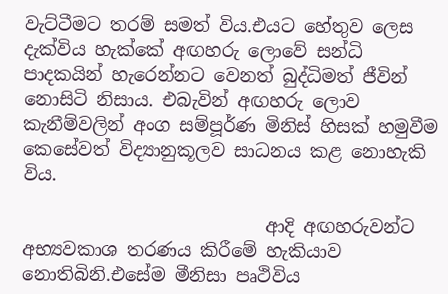වැට්ටීමට තරම් සමත් විය.එයට හේතුව ලෙස දැක්විය හැක්කේ අඟහරු ලොවේ සන්ධි පාදකයින් හැරෙන්නට වෙනත් බුද්ධිමත් ජීවින් නොසිටි නිසාය. එබැවින් අඟහරු ලොව කැනීම්වලින් අංග සම්පූර්ණ මිනිස් හිසක් හමුවීම කෙසේවත් විද්‍යානුකූලව සාධනය කළ නොහැකි විය.

                           ආදි අඟහරුවන්ට අභ්‍යවකාශ තරණය කිරීමේ හැකියාව නොතිබිනි.එසේම මීනිසා පෘථිවිය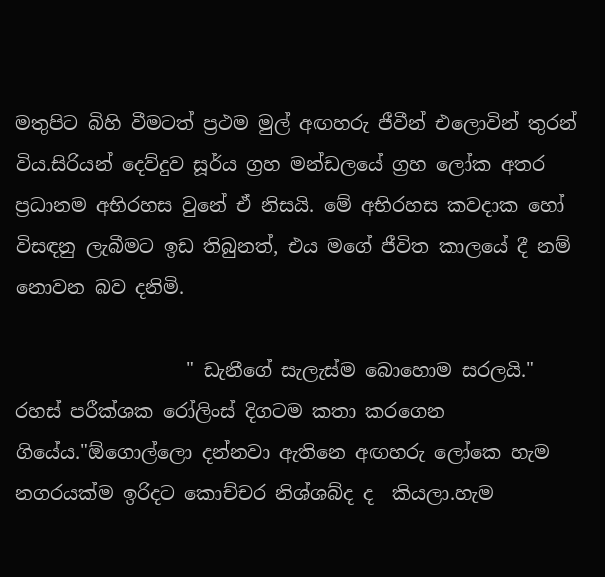මතුපිට බිහි වීමටත් ප්‍රථම මුල් අඟහරු ජීවීන් එලොවින් තුරන් විය.සිරියන් දෙව්දුව සූර්ය ග්‍රහ මන්ඩලයේ ග්‍රහ ලෝක අතර ප්‍රධානම අභිරහස වුනේ ඒ නිසයි. මේ අභිරහස කවදාක හෝ විසඳනු ලැබීමට ඉඩ තිබුනත්, එය මගේ ජීවිත කාලයේ දී නම් නොවන බව දනිමි.

                  " ඩැනීගේ සැලැස්ම බොහොම සරලයි." රහස් පරීක්ශක රෝලිංස් දිගටම කතා කරගෙන ගියේය."ඕගොල්ලො දන්නවා ඇතිනෙ අඟහරු ලෝකෙ හැම නගරයක්ම ඉරිදට කොච්චර නිශ්ශබ්ද ද  කියලා.හැම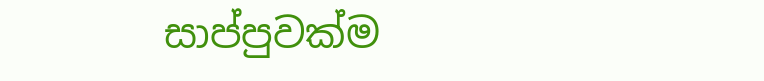සාප්පුවක්ම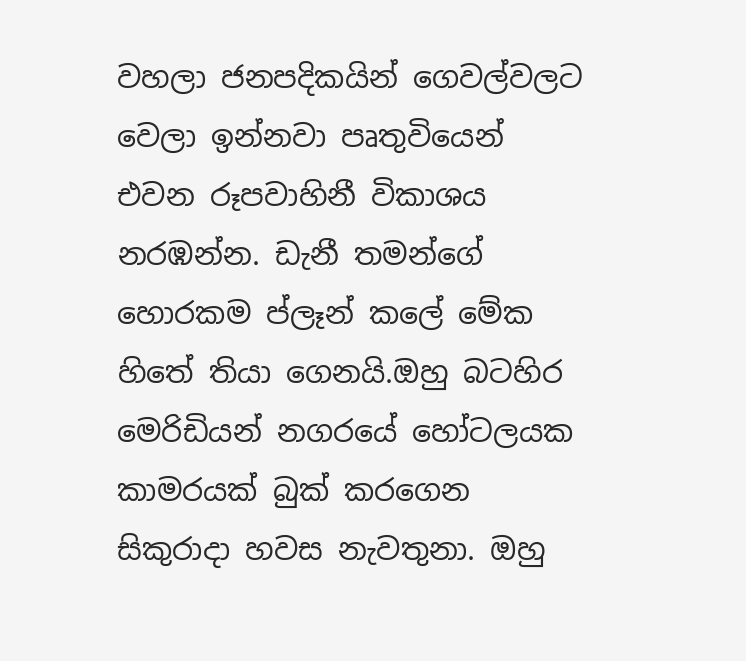වහලා ජනපදිකයින් ගෙවල්වලට වෙලා ඉන්නවා පෘතුවියෙන් එවන රූපවාහිනී විකාශය නරඹන්න. ඩැනී තමන්ගේ හොරකම ප්ලෑන් කලේ මේක හිතේ තියා ගෙනයි.ඔහු බටහිර මෙරිඩියන් නගරයේ හෝටලයක කාමරයක් බුක් කරගෙන සිකුරාදා හවස නැවතුනා. ඔහු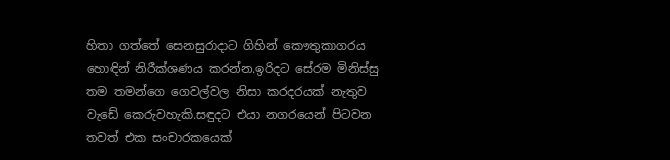හිතා ගත්තේ සෙනසුරාදාට ගිහින් කෞතුකාගරය හොඳින් නිරීක්ශණය කරන්න.ඉරිදට සේරම මිනිස්සු තම තමන්ගෙ ගෙවල්වල නිසා කරදරයක් නැතුව වැඩේ කෙරුවහැකි.සඳුදට එයා නගරයෙන් පිටවන තවත් එක සංචාරකයෙක්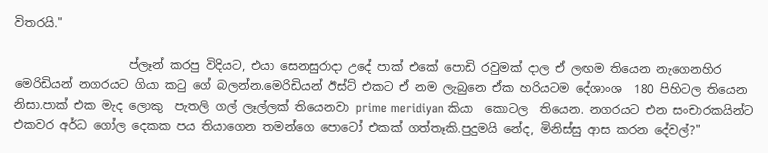විතරයි."

                   ප්ලෑන් කරපු විදියට, එයා සෙනසුරාදා උදේ පාක් එකේ පොඩි රවුමක් දාල ඒ ලඟම තියෙන නැගෙනහිර මෙරිඩියන් නගරයට ගියා ක‍ටු ගේ බලන්න.මෙරිඩියන් ඊස්ට් එකට ඒ නම ලැබුනෙ ඒක හරියටම දේශාංශ  180 පිහිටල තියෙන නිසා.පාක් එක මැද ලොකු  පැතලි ගල් ලෑල්ලක් තියෙනවා prime meridiyan කියා  කොටල  තියෙන. නගරයට එන සංචාරකයින්ට එකවර අර්ධ ගෝල දෙකක පය තියාගෙන තමන්ගෙ පොටෝ එකක් ගත්තෑකි.පුදුමයි නේද, මිනිස්සු ආස කරන දේවල්?"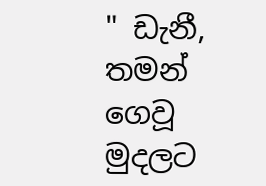" ඩැනී, තමන් ගෙවූ මුදලට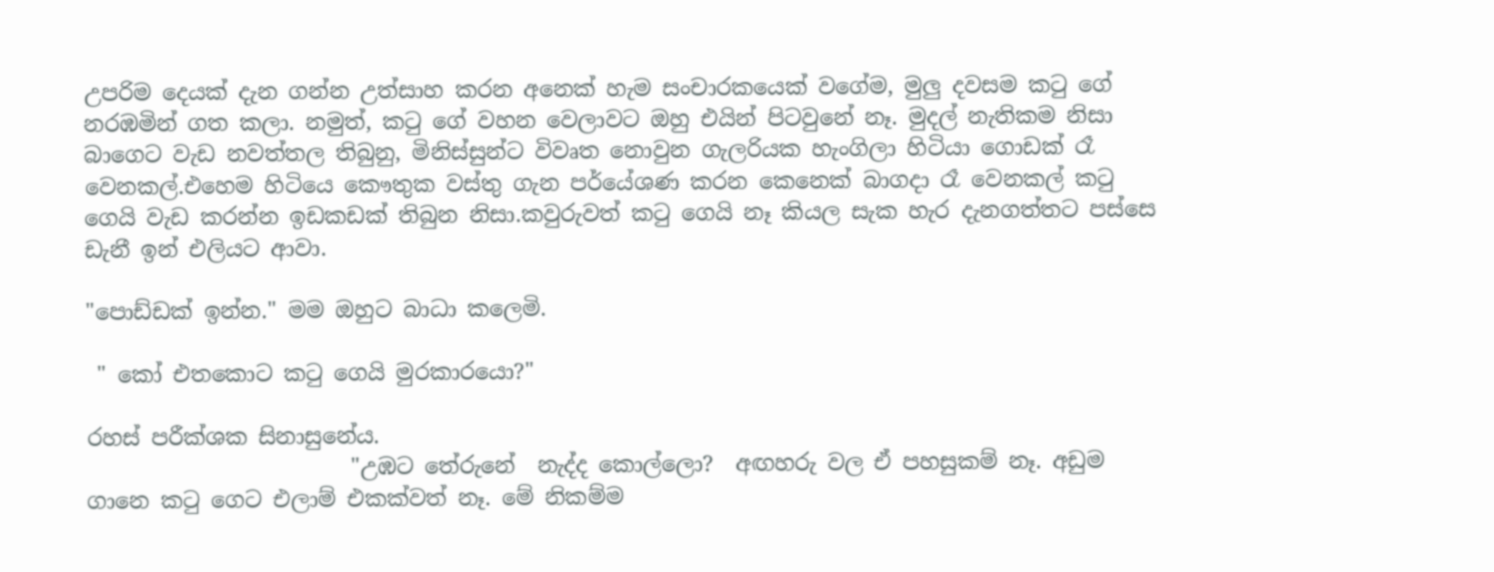උපරිම දෙයක් දැන ගන්න උත්සාහ කරන අනෙක් හැම සංචාරකයෙක් වගේම, මුලු දවසම ක‍ටු ගේ නරඹමින් ගත කලා. නමුත්, ක‍ටු ගේ වහන වෙලාවට ඔහු එයින් පිටවුනේ නෑ. මුදල් නැතිකම නිසා බාගෙට වැඩ නවත්තල තිබුනු, මිනිස්සුන්ට විවෘත නොවුන ගැලරියක හැංගිලා හිටියා ගොඩක් රෑ වෙනකල්.එහෙම හිටියෙ කෞතුක වස්තු ගැන පර්යේශණ කරන කෙනෙක් බාගදා රෑ වෙනකල් ක‍ටු ගෙයි වැඩ කරන්න ඉඩකඩක් තිබුන නිසා.කවුරුවත් ක‍ටු ගෙයි නෑ කියල සැක හැර දැනගත්තට පස්සෙ ඩැනී ඉන් එලියට ආවා.

"පොඩ්ඩක් ඉන්න." මම ඔහුට බාධා කලෙමි.

 " කෝ එතකොට ක‍ටු ගෙයි මුරකාරයො?"

රහස් පරීක්ශක සිනාසුනේය.
                        "උඹට තේරුනේ  නැද්ද කොල්ලො?  අඟහරු වල ඒ පහසුකම් නෑ. අඩුම ගානෙ ක‍ටු ගෙට එලාම් එකක්වත් නෑ. මේ නිකම්ම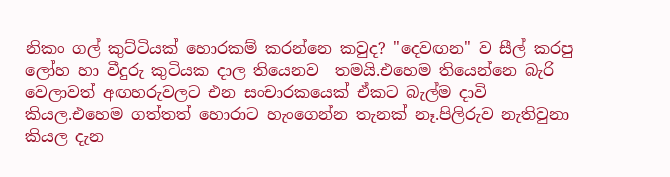නිකං ගල් කුට්ටියක් හොරකම් කරන්නෙ කවුද? "දෙවඟන" ව සීල් කරපු ලෝහ හා වීදුරු කුටියක දාල තියෙනව  තමයි.එහෙම තියෙන්නෙ බැරි වෙලාවත් අඟහරුවලට එන සංචාරකයෙක් ඒකට බැල්ම දාවි කියල.එහෙම ගත්තත් හොරාට හැංගෙන්න තැනක් නෑ.පිලිරුව නැතිවුනා කියල දැන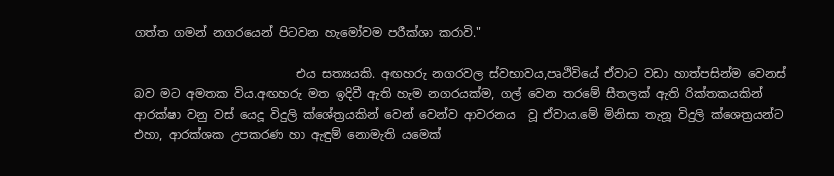ගත්ත ගමන් නගරයෙන් පිටවන හැමෝවම පරීක්ශා කරාවි."

                           එය සත්‍යයකි. අඟහරු නගරවල ස්වභාවය,පෘථිවියේ ඒවාට වඩා හාත්පසින්ම වෙනස් බව මට අමතක විය.අඟහරු මත ඉදිවී ඇති හැම නගරයක්ම, ගල් වෙන තරමේ සීතලක් ඇති රික්තකයකින් ආරක්ෂා වනු වස් යෙදූ විදුලි ක්ශේත්‍රයකින් වෙන් වෙන්ව ආවරනය  වූ ඒවාය.මේ මිනිසා තැනූ විදුලි ක්ශෙත්‍රයන්ට එහා, ආරක්ශක උපකරණ හා ඇඳුම් නොමැති යමෙක්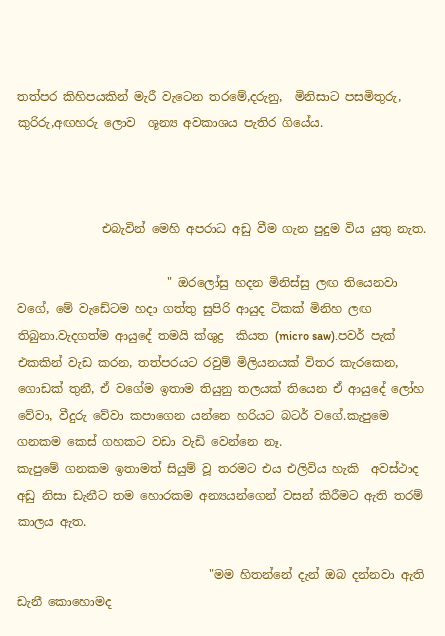තත්පර කිහිපයකින් මැරී වැටෙන තරමේ,දරුනු,  මිනිසාට පසමිතුරු, කුරිරු,අඟහරු ලොව  ශූන්‍ය අවකාශය පැතිර ගියේය.



              එබැවින් මෙහි අපරාධ අඩු වීම ගැන පුදුම විය යුතු නැත.

                         " ඔරලෝසු හදන මිනිස්සු ලඟ තියෙනවා වගේ, මේ වැඩේටම හදා ගත්තු සුපිරි ආයුද ටිකක් මිනිහ ලඟ තිබුනා.වැදගත්ම ආයුදේ තමයි ක්ශුද්‍ර  කියත (micro saw).පවර් පැක් එකකින් වැඩ කරන, තත්පරයට රවුම් මිලියනයක් විතර කැරකෙන, ගොඩක් තුනී, ඒ වගේම ඉතාම තියුනු තලයක් තියෙන ඒ ආයුදේ ලෝහ වේවා, වීදුරු වේවා කපාගෙන යන්නෙ හරියට බටර් වගේ.කැපුමෙ ගනකම කෙස් ගහකට වඩා වැඩි වෙන්නෙ නෑ.
කැපුමේ ගනකම ඉතාමත් සියුම් වූ තරමට එය එලිවිය හැකි  අවස්ථාද අඩු නිසා ඩැනීට තම හොරකම අන්‍යයන්ගෙන් වසන් කිරීමට ඇති තරම් කාලය ඇත.

                                "මම හිතන්නේ දැන් ඔබ දන්නවා ඇති ඩැනී කොහොමද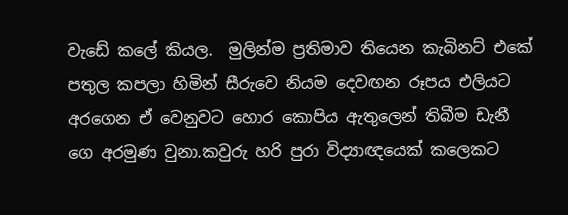වැඩේ කලේ කියල.  මුලින්ම ප්‍රතිමාව තියෙන කැබිනට් එකේ  පතුල කපලා හිමින් සීරුවෙ නියම දෙවඟන රූපය එලියට අරගෙන ඒ වෙනුවට හොර කොපිය ඇතුලෙන් තිබීම ඩැනී ගෙ අරමුණ වුනා.කවුරු හරි පුරා විද්‍යාඥයෙක් කලෙකට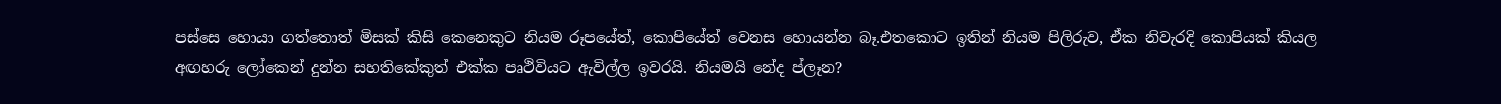පස්සෙ හොයා ගත්තොත් මිසක් කිසි කෙනෙකුට නියම රූපයේත්, කොපියේත් වෙනස හොයන්න බෑ.එතකොට ඉතින් නියම පිලිරුව, ඒක නිවැරදි කොපියක් කියල අඟහරු ලෝකෙන් දුන්න සහතිකේකුත් එක්ක පෘථිවියට ඇවිල්ල ඉවරයි. නියමයි නේද ප්ලෑන?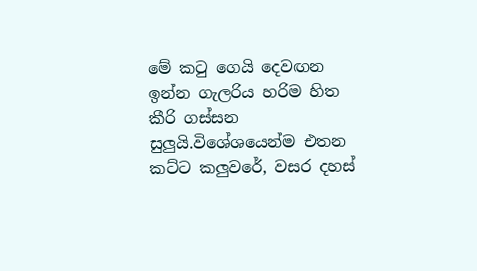මේ ක‍ටු ගෙයි දෙවඟන ඉන්න ගැලරිය හරිම හිත කීරි ගස්සන සුලුයි.විශේශයෙන්ම එතන කට්ට කලුවරේ, වසර දහස්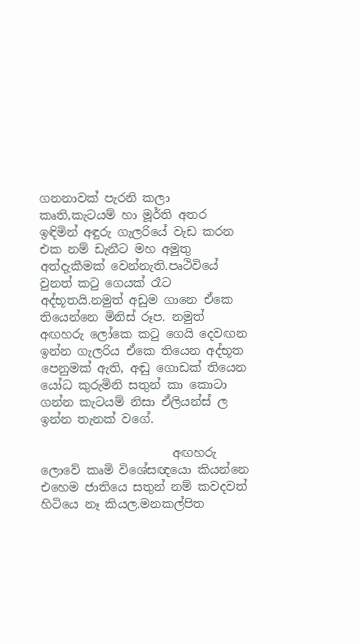ගනනාවක් පැරනි කලා කෘති,කැටයම් හා මූර්ති අතර ඉඳිමින් අඳුරු ගැලරියේ වැඩ කරන එක නම් ඩැනීට මහ අමුතු අත්දැකීමක් වෙන්නැති.පෘථිවියේ වුනත් ක‍ටු ගෙයක් රෑට අද්භූතයි.නමුත් අඩුම ගානෙ ඒකෙ තියෙන්නෙ මිනිස් රූප. නමුත් අඟහරු ලෝකෙ ක‍ටු ගෙයි දෙවඟන ඉන්න ගැලරිය ඒකෙ තියෙන අද්භූත පෙනුමක් ඇති, අඬු ගොඩක් තියෙන යෝධ කුරුමිනි සතුන් කා කොටා ගන්න කැටයම් නිසා ඒලියන්ස් ල ඉන්න තැනක් වගේ.

                      අඟහරු ලොවේ කෘමි විශේසඥයො කියන්නෙ එහෙම ජාතියෙ සතුන් නම් කවදවත් හිටියෙ නෑ කියල.මනකල්පිත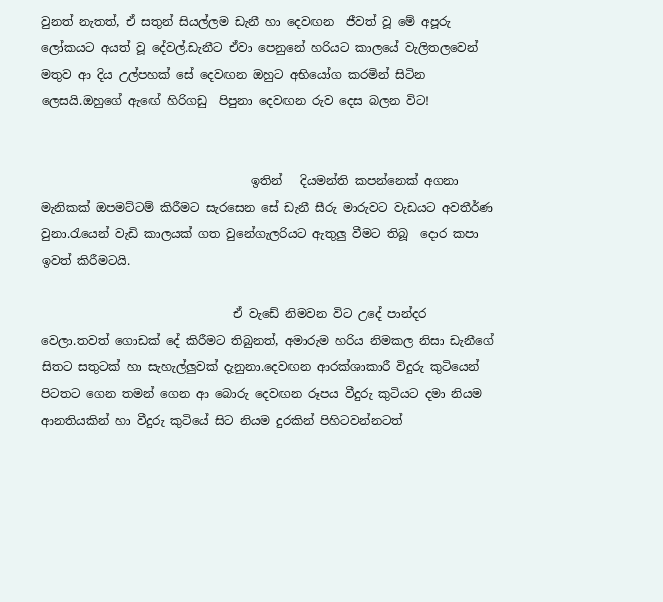වුනත් නැතත්, ඒ සතුන් සියල්ලම ඩැනී හා දෙවඟන  ජීවත් වූ මේ අපූරු ලෝකයට අයත් වූ දේවල්.ඩැනීට ඒවා පෙනුනේ හරියට කාලයේ වැලිතලවෙන් මතුව ආ දිය උල්පහක් සේ දෙවඟන ඔහුට අභියෝග කරමින් සිටින ලෙසයි.ඔහුගේ ඇ‍ඟේ හිරිගඩු  පිපුනා දෙවඟන රුව දෙස බලන විට!


                                   ඉතින්   දියමන්ති කපන්නෙක් අගනා මැනිකක් ඔපමට්ටම් කිරීමට සැරසෙන සේ ඩැනී සීරු මාරුවට වැඩයට අවතීර්ණ වුනා.රැයෙන් වැඩි කාලයක් ගත වුනේගැලරියට ඇතුලු වීමට තිබූ  දොර කපා ඉවත් කිරීමටයි.

                                ඒ වැඩේ නිමවන විට උදේ පාන්දර වෙලා.තවත් ගොඩක් දේ කිරීමට තිබුනත්, අමාරුම හරිය නිමකල නිසා ඩැනීගේ සිතට සතුටක් හා සැහැල්ලුවක් දැනුනා.දෙවඟන ආරක්ශාකාරී විදුරු කුටියෙන් පිටතට ගෙන තමන් ගෙන ආ බොරු දෙවඟන රූපය වීදුරු කුටියට දමා නියම ආනතියකින් හා වීදුරු කුටියේ සිට නියම දුරකින් පිහිටවන්නටත්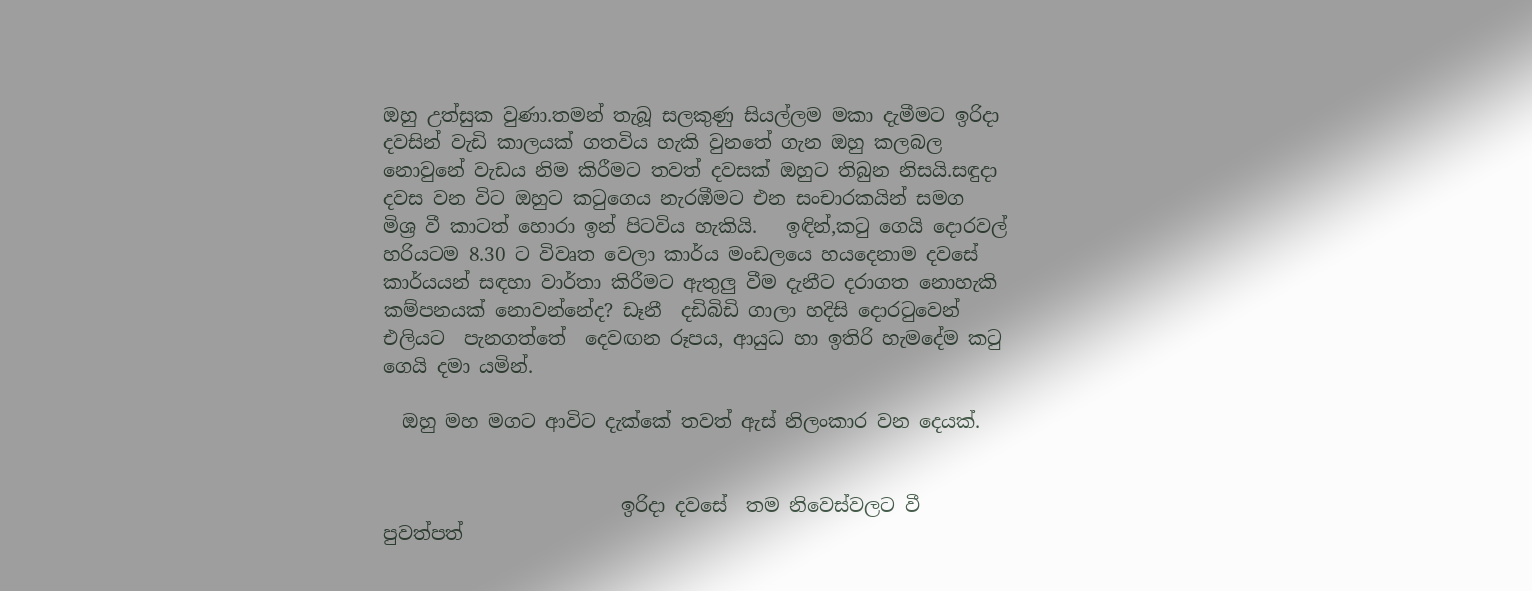ඔහු උත්සුක වුණා.තමන් තැබූ සලකුණු සියල්ලම මකා දැමීමට ඉරිදා දවසින් වැඩි කාලයක් ගතවිය හැකි වුනතේ ගැන ඔහු කලබල නොවුනේ වැඩය නිම කිරීමට තවත් දවසක් ඔහුට තිබුන නිසයි.සඳුදා දවස වන විට ඔහුට ක‍ටුගෙය නැරඹීමට එන සංචාරකයින් සමග  මිශ්‍ර වී කාටත් හොරා ඉන් පිටවිය හැකියි.   ඉඳින්,ක‍ටු ගෙයි දොරවල් හරියටම 8.30 ට විවෘත වෙලා කාර්ය මංඩලයෙ හයදෙනාම දවසේ කාර්යයන් සඳහා වාර්තා කිරීමට ඇතුලු වීම දැනීට දරාගත නොහැකි කම්පනයක් නොවන්නේද? ඩෑනී  දඩිබිඩි ගාලා හදිසි දොර‍ටුවෙන් එලියට  පැනගත්තේ  දෙවඟන රූපය, ආයුධ හා ඉතිරි හැමදේම ක‍ටු ගෙයි දමා යමින්.

  ඔහු මහ මගට ආවිට දැක්කේ තවත් ඇස් නිලංකාර වන දෙයක්.


                         ඉරිදා දවසේ  තම නිවෙස්වලට වී පුවත්පත්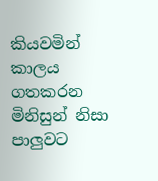කියවමින් කාලය ගතකරන මිනිසුන් නිසා පාලුවට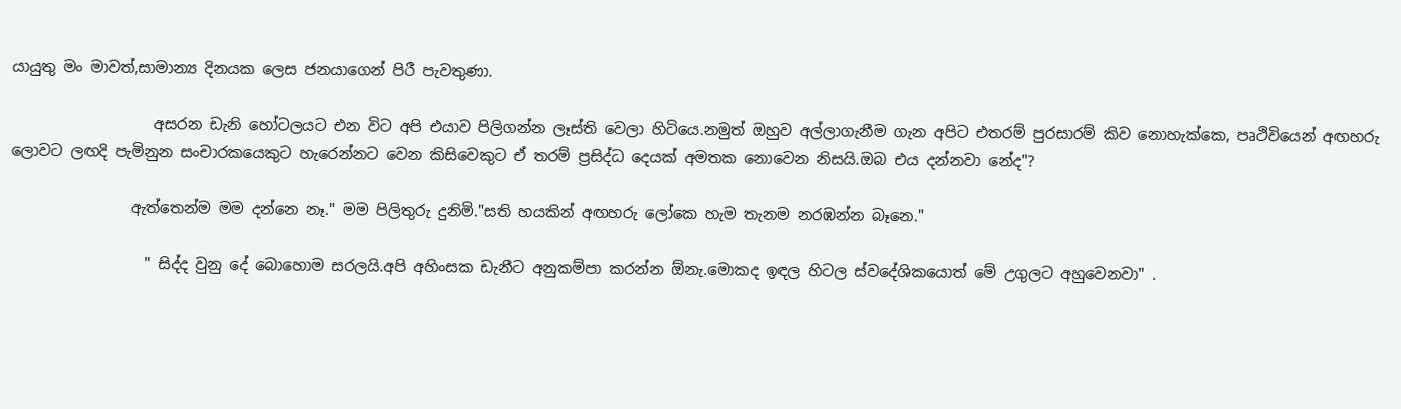යායුතු මං මාවත්,සාමාන්‍ය දිනයක ලෙස ජනයාගෙන් පිරී පැවතුණා.

                   අසරන ඩැනි හෝටලයට එන විට අපි එයාව පිලිගන්න ලෑස්ති වෙලා හිටියෙ.නමුත් ඔහුව අල්ලාගැනීම ගැන අපිට එතරම් පුරසාරම් කිව නොහැක්කෙ, පෘථිවියෙන් අඟහරු ලොවට ලඟදි පැමිනුන සංචාරකයෙකුට හැරෙන්නට වෙන කිසිවෙකුට ඒ තරම් ප්‍රසිද්ධ දෙයක් අමතක නොවෙන නිසයි.ඔබ එය දන්නවා නේද"?

                ඇත්තෙන්ම මම දන්නෙ නෑ." මම පිලිතුරු දුනිමි."සති හයකින් අඟහරු ලෝකෙ හැම තැනම නරඹන්න බෑනෙ."

                  " සිද්ද වුනු දේ බොහොම සරලයි.අපි අහිංසක ඩැනීට අනුකම්පා කරන්න ඕනැ.මොකද ඉඳල හිටල ස්වදේශිකයොත් මේ උගුලට අහුවෙනවා" .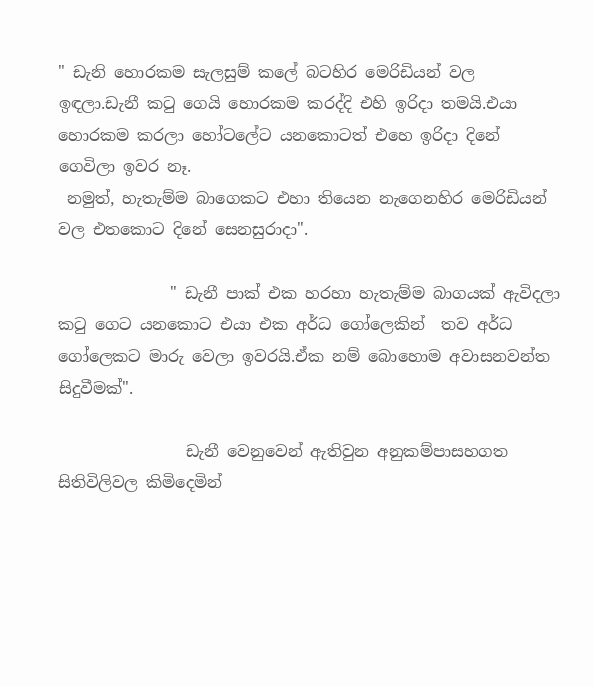" ඩැනි හොරකම සැලසුම් කලේ බටහිර මෙරිඩියන් වල ඉඳලා.ඩැනී ක‍ටු ගෙයි හොරකම කරද්දි එහි ඉරිදා තමයි.එයා හොරකම කරලා හෝටලේට යනකොටත් එහෙ ඉරිදා දිනේ ගෙවිලා ඉවර නෑ.
 නමුත්, හැතැම්ම බාගෙකට එහා තියෙන නැගෙනහිර මෙරිඩියන් වල එතකොට දිනේ සෙනසුරාදා".

              " ඩැනී පාක් එක හරහා හැතැම්ම බාගයක් ඇවිදලා ක‍ටු ගෙට යනකොට එයා එක අර්ධ ගෝලෙකින්  තව අර්ධ ගෝලෙකට මාරු වෙලා ඉවරයි.ඒක නම් බොහොම අවාසනවන්ත සිදුවීමක්".

                ඩැනී වෙනුවෙන් ඇතිවුන අනුකම්පාසහගත සිතිවිලිවල කිමිදෙමින්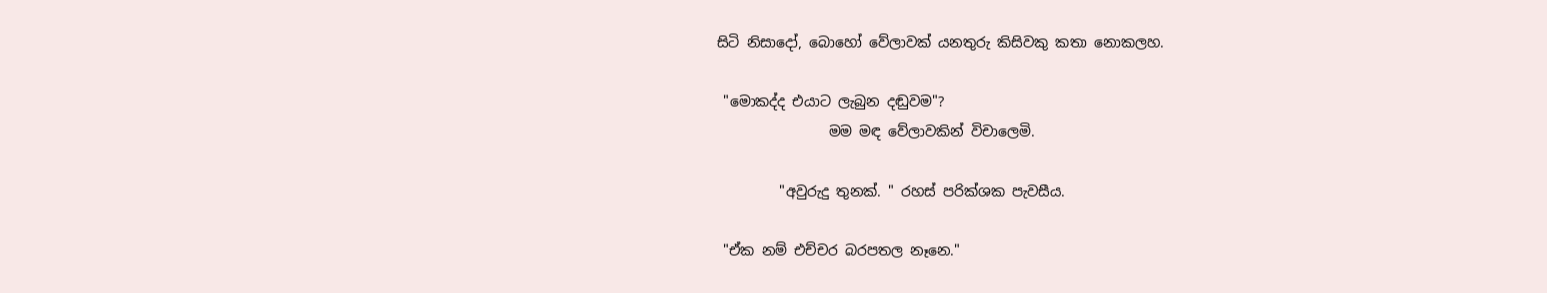සිටි නිසාදෝ, බොහෝ වේලාවක් යනතුරු කිසිවකු කතා නොකලහ.

 "මොකද්ද එයාට ලැබුන දඬුවම"?
                මම මඳ වේලාවකින් විචාලෙමි.

         "අවුරුදු තුනක්. " රහස් පරික්ශක පැවසීය.

 "ඒක නම් එච්චර බරපතල නෑනෙ."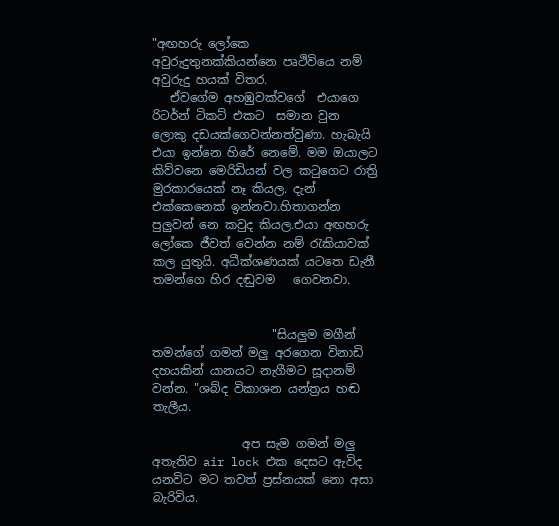"අඟහරු ලෝකෙ අවුරුදුතුනක්කියන්නෙ පෘථිවියෙ නම් අවුරුදු හයක් විතර.
   ඒවගේම අහඹුවක්වගේ  එයාගෙ රිටර්න් ටිකට් එකට  සමාන වුන  ලොකු දඩයක්ගෙවන්නත්වුණා. හැබැයි  එයා ඉන්නෙ හිරේ නෙමේ. මම ඔයාලට කිව්වනෙ මෙරිඩියන් වල ක‍ටුගෙට රාත්‍රි මුරකාරයෙක් නෑ කියල. දැන් එක්කෙනෙක් ඉන්නවා.හිතාගන්න පුලුවන් නෙ කවුද කියල.එයා අඟහරු ලෝකෙ ජීවත් වෙන්න නම් ‍රැකියාවක් කල යුතුයි. අධීක්ශණයක් යටතෙ ඩැනී තමන්ගෙ හිර දඬුවම   ගෙවනවා.


                    "සියලුම මගීන් තමන්ගේ ගමන් මලු අරගෙන විනාඩි දහයකින් යානයට නැගීමට සූදානම් වන්න. "ශබ්ද විකාශන යන්ත්‍රය හඬ තැලීය.

               අප සැම ගමන් මලු අතැතිව air lock එක දෙසට ඇවිද යනවිට මට තවත් ප්‍රස්නයක් නො අසා බැරිවිය.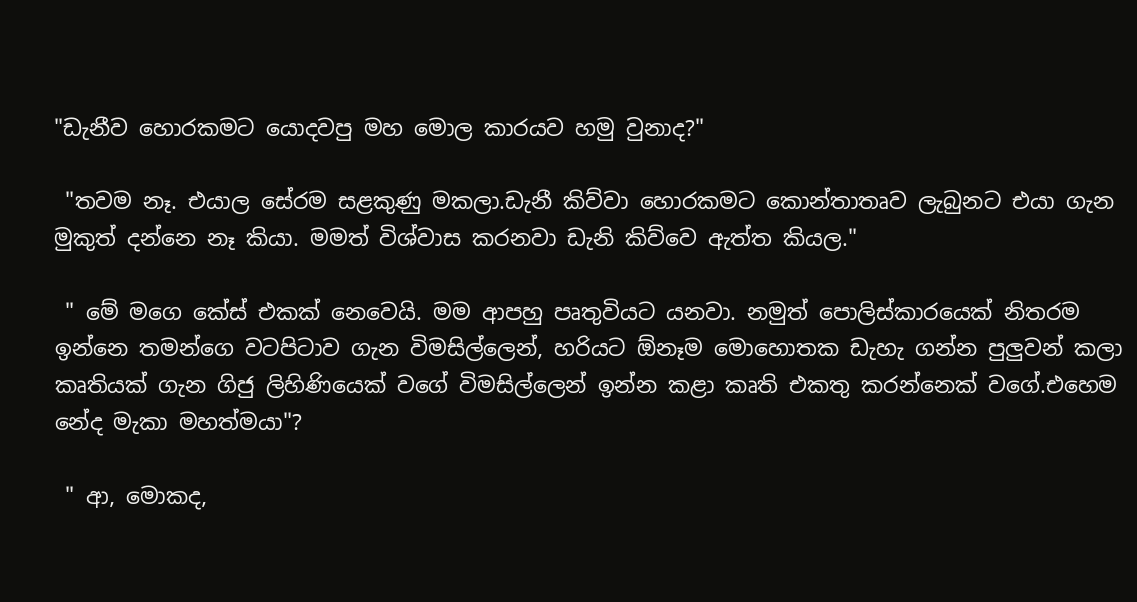"ඩැනීව හොරකමට යොදවපු මහ මොල කාරයව හමු වුනාද?"

 "තවම නෑ. එයාල සේරම සළකුණු මකලා.ඩැනී කිව්වා හොරකමට කොන්තාතෘව ලැබුනට එයා ගැන මුකුත් දන්නෙ නෑ කියා. මමත් විශ්වාස කරනවා ඩැනි කිව්වෙ ඇත්ත කියල."

 " මේ මගෙ කේස් එකක් නෙවෙයි. මම ආපහු පෘතුවියට යනවා. නමුත් පොලිස්කාරයෙක් නිතරම ඉන්නෙ තමන්ගෙ වටපිටාව ගැන විමසිල්ලෙන්, හරියට ඕනෑම මොහොතක ඩැහැ ගන්න පුලුවන් කලා කෘතියක් ගැන ගිජු ලිහිණියෙක් වගේ විමසිල්ලෙන් ඉන්න කළා කෘති එකතු කරන්නෙක් වගේ.එහෙම නේද මැකා මහත්මයා"?

 " ආ, මොකද,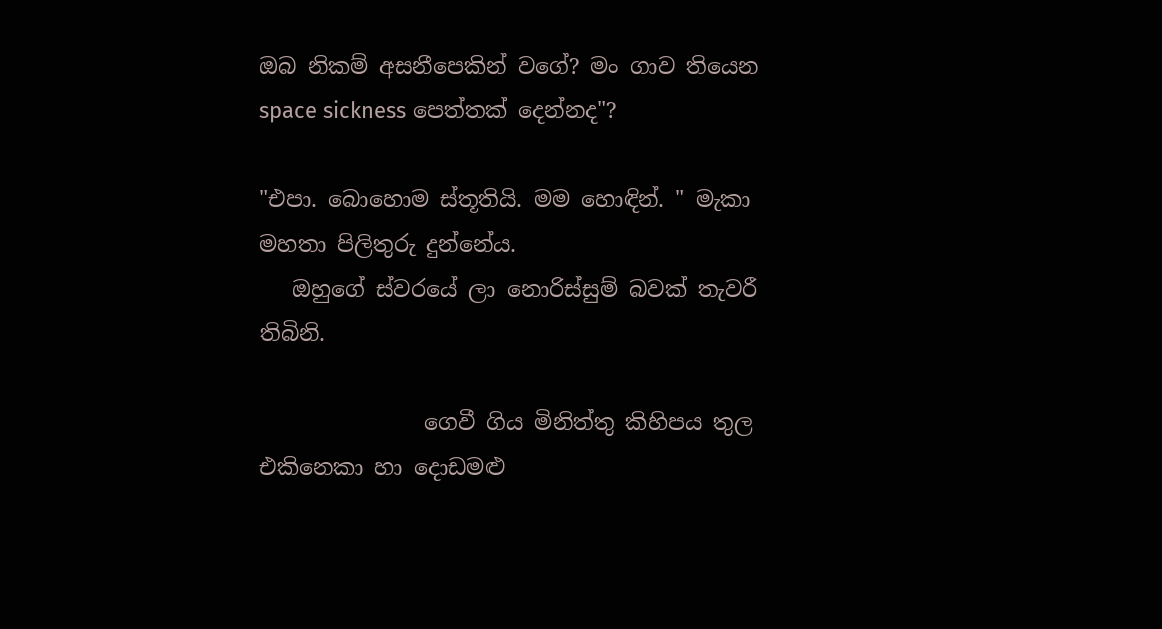ඔබ නිකම් අසනීපෙකින් වගේ? මං ගාව තියෙන space sickness පෙත්තක් දෙන්නද"?

"එපා. බොහොම ස්තූතියි. මම හොඳින්. " මැකා මහතා පිලිතුරු දුන්නේය.
   ඔහුගේ ස්වරයේ ලා නොරිස්සුම් බවක් තැවරී තිබිනි.

               ගෙවී ගිය මිනිත්තු කිහිපය තුල එකිනෙකා හා දොඩමළු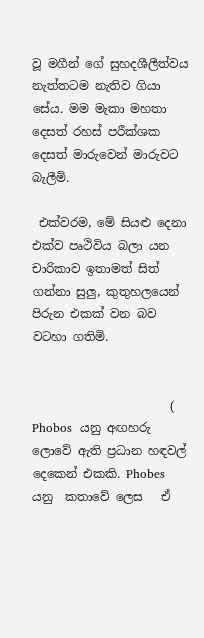වූ මගීන් ගේ සුහදශීලීත්වය නැත්තටම නැතිව ගියා සේය. මම මැකා මහතා දෙසත් රහස් පරීක්ශක දෙසත් මාරුවෙන් මාරුවට බැලීමි.

 එක්වරම, මේ සියළු දෙනා එක්ව පෘථිවිය බලා යන චාරිකාව ඉතාමත් සිත් ගන්නා සුලු, කුතුහලයෙන් පිරුන එකක් වන බව වටහා ගතිමි.


                       ( Phobos  යනු අඟහරු ලොවේ ඇති ප්‍රධාන හඳවල් දෙකෙන් එකකි. Phobes  යනු  කතාවේ ලෙස   ඒ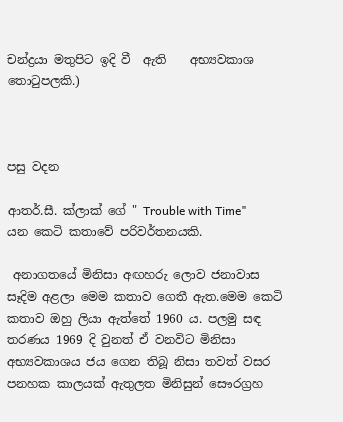චන්ද්‍රයා මතුපිට ඉදි වී  ඇති    අභ්‍යවකාශ  තො‍ටුපලකි.)



පසු වදන

ආතර්.සී. ක්ලාක් ගේ " Trouble with Time"  යන කෙටි කතාවේ පරිවර්තනයකි.

 අනාගතයේ මිනිසා අඟහරු ලොව ජනාවාස සෑදිම අළලා මෙම කතාව ගෙතී ඇත.මෙම කෙටි කතාව ඔහු ලියා ඇත්තේ 1960 ය. පලමු සඳ තරණය 1969 දි වුනත් ඒ වනවිට මිනිසා අභ්‍යවකාශය ජය ගෙන තිබූ නිසා තවත් වසර පනහක කාලයක් ඇතුලත මිනිසුන් සෞරග්‍රහ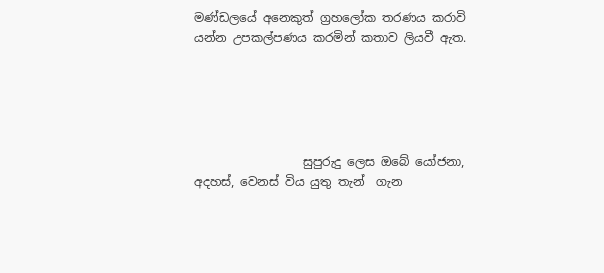මණ්ඩලයේ අනෙකුත් ග්‍රහලෝක තරණය කරාවි යන්න උපකල්පණය කරමින් කතාව ලියවී ඇත.





                  සුපුරුදු ලෙස ඔබේ යෝජනා, අදහස්, වෙනස් විය යුතු තැන්  ගැන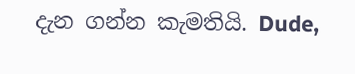දැන ගන්න කැමතියි. Dude,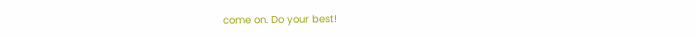come on. Do your best!